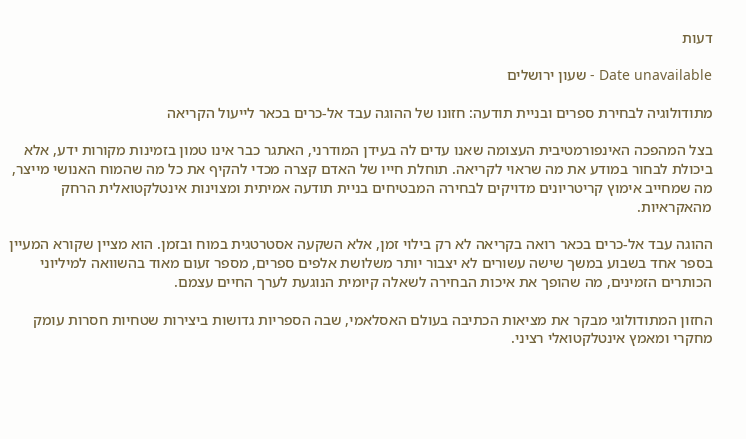דעות

Date unavailable - שעון ירושלים

מתודולוגיה לבחירת ספרים ובניית תודעה: חזונו של ההוגה עבד אל-כרים בכאר לייעול הקריאה

בצל המהפכה האינפורמטיבית העצומה שאנו עדים לה בעידן המודרני, האתגר כבר אינו טמון בזמינות מקורות ידע, אלא ביכולת לבחור במודע את מה שראוי לקריאה. תוחלת חייו של האדם קצרה מכדי להקיף את כל מה שהמוח האנושי מייצר, מה שמחייב אימוץ קריטריונים מדויקים לבחירה המבטיחים בניית תודעה אמיתית ומצוינות אינטלקטואלית הרחק מהאקראיות.

ההוגה עבד אל-כרים בכאר רואה בקריאה לא רק בילוי זמן, אלא השקעה אסטרטגית במוח ובזמן. הוא מציין שקורא המעיין בספר אחד בשבוע במשך שישה עשורים לא יצבור יותר משלושת אלפים ספרים, מספר זעום מאוד בהשוואה למיליוני הכותרים הזמינים, מה שהופך את איכות הבחירה לשאלה קיומית הנוגעת לערך החיים עצמם.

החזון המתודולוגי מבקר את מציאות הכתיבה בעולם האסלאמי, שבה הספריות גדושות ביצירות שטחיות חסרות עומק מחקרי ומאמץ אינטלקטואלי רציני.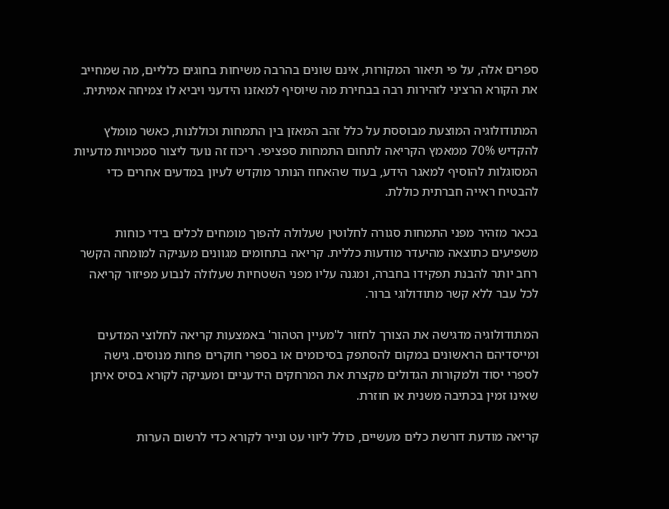ספרים אלה, על פי תיאור המקורות, אינם שונים בהרבה משיחות בחוגים כלליים, מה שמחייב את הקורא הרציני לזהירות רבה בבחירת מה שיוסיף למאזנו הידעני ויביא לו צמיחה אמיתית.

המתודולוגיה המוצעת מבוססת על כלל זהב המאזן בין התמחות וכוללנות, כאשר מומלץ להקדיש 70% ממאמץ הקריאה לתחום התמחות ספציפי. ריכוז זה נועד ליצור סמכויות מדעיות המסוגלות להוסיף למאגר הידע, בעוד שהאחוז הנותר מוקדש לעיון במדעים אחרים כדי להבטיח ראייה חברתית כוללת.

בכאר מזהיר מפני התמחות סגורה לחלוטין שעלולה להפוך מומחים לכלים בידי כוחות משפיעים כתוצאה מהיעדר מודעות כללית. קריאה בתחומים מגוונים מעניקה למומחה הקשר רחב יותר להבנת תפקידו בחברה, ומגנה עליו מפני השטחיות שעלולה לנבוע מפיזור קריאה לכל עבר ללא קשר מתודולוגי ברור.

המתודולוגיה מדגישה את הצורך לחזור ל'מעיין הטהור' באמצעות קריאה לחלוצי המדעים ומייסדיהם הראשונים במקום להסתפק בסיכומים או בספרי חוקרים פחות מנוסים. גישה לספרי יסוד ולמקורות הגדולים מקצרת את המרחקים הידעניים ומעניקה לקורא בסיס איתן שאינו זמין בכתיבה משנית או חוזרת.

קריאה מודעת דורשת כלים מעשיים, כולל ליווי עט ונייר לקורא כדי לרשום הערות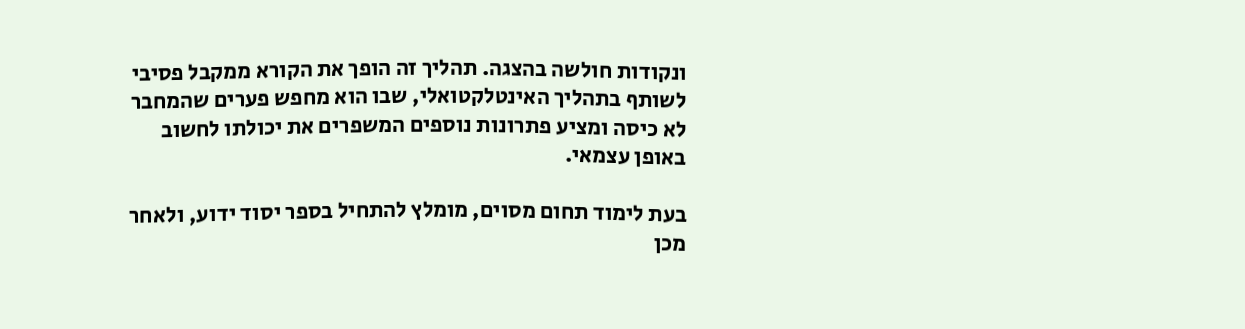ונקודות חולשה בהצגה. תהליך זה הופך את הקורא ממקבל פסיבי לשותף בתהליך האינטלקטואלי, שבו הוא מחפש פערים שהמחבר לא כיסה ומציע פתרונות נוספים המשפרים את יכולתו לחשוב באופן עצמאי.

בעת לימוד תחום מסוים, מומלץ להתחיל בספר יסוד ידוע, ולאחר מכן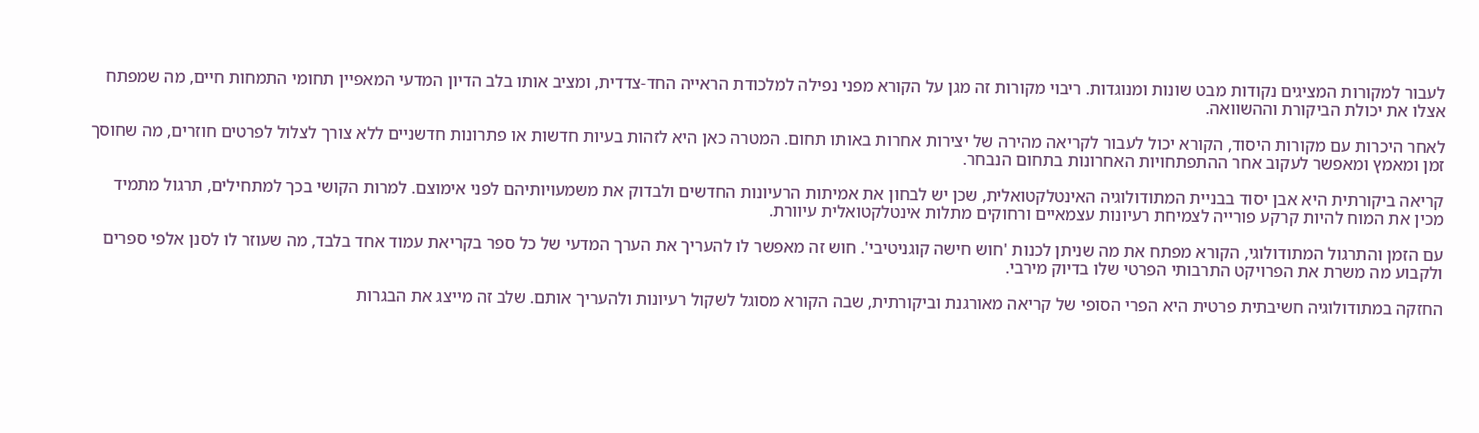לעבור למקורות המציגים נקודות מבט שונות ומנוגדות. ריבוי מקורות זה מגן על הקורא מפני נפילה למלכודת הראייה החד-צדדית, ומציב אותו בלב הדיון המדעי המאפיין תחומי התמחות חיים, מה שמפתח אצלו את יכולת הביקורת וההשוואה.

לאחר היכרות עם מקורות היסוד, הקורא יכול לעבור לקריאה מהירה של יצירות אחרות באותו תחום. המטרה כאן היא לזהות בעיות חדשות או פתרונות חדשניים ללא צורך לצלול לפרטים חוזרים, מה שחוסך זמן ומאמץ ומאפשר לעקוב אחר ההתפתחויות האחרונות בתחום הנבחר.

קריאה ביקורתית היא אבן יסוד בבניית המתודולוגיה האינטלקטואלית, שכן יש לבחון את אמיתות הרעיונות החדשים ולבדוק את משמעויותיהם לפני אימוצם. למרות הקושי בכך למתחילים, תרגול מתמיד מכין את המוח להיות קרקע פורייה לצמיחת רעיונות עצמאיים ורחוקים מתלות אינטלקטואלית עיוורת.

עם הזמן והתרגול המתודולוגי, הקורא מפתח את מה שניתן לכנות 'חוש חישה קוגניטיבי'. חוש זה מאפשר לו להעריך את הערך המדעי של כל ספר בקריאת עמוד אחד בלבד, מה שעוזר לו לסנן אלפי ספרים ולקבוע מה משרת את הפרויקט התרבותי הפרטי שלו בדיוק מירבי.

החזקה במתודולוגיה חשיבתית פרטית היא הפרי הסופי של קריאה מאורגנת וביקורתית, שבה הקורא מסוגל לשקול רעיונות ולהעריך אותם. שלב זה מייצג את הבגרות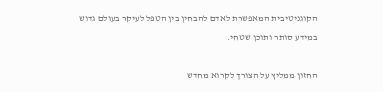הקוגניטיבית המאפשרת לאדם להבחין בין הטפל לעיקר בעולם גדוש במידע סותר ותוכן שטחי.

החזון ממליץ על הצורך לקרוא מחדש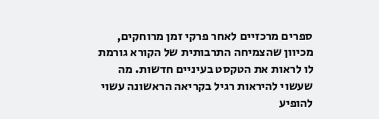ספרים מרכזיים לאחר פרקי זמן מרוחקים, מכיוון שהצמיחה התרבותית של הקורא גורמת לו לראות את הטקסט בעיניים חדשות. מה שעשוי להיראות רגיל בקריאה הראשונה עשוי להופיע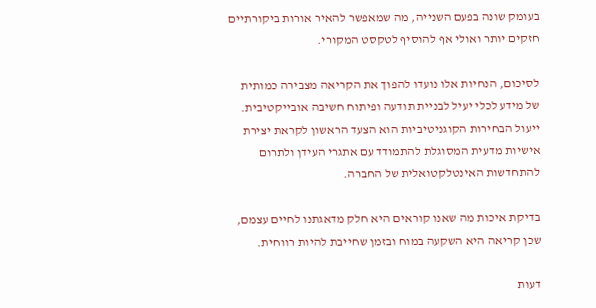בעומק שונה בפעם השנייה, מה שמאפשר להאיר אורות ביקורתיים חזקים יותר ואולי אף להוסיף לטקסט המקורי.

לסיכום, הנחיות אלו נועדו להפוך את הקריאה מצבירה כמותית של מידע לכלי יעיל לבניית תודעה ופיתוח חשיבה אובייקטיבית. ייעול הבחירות הקוגניטיביות הוא הצעד הראשון לקראת יצירת אישיות מדעית המסוגלת להתמודד עם אתגרי העידן ולתרום להתחדשות האינטלקטואלית של החברה.

בדיקת איכות מה שאנו קוראים היא חלק מדאגתנו לחיים עצמם, שכן קריאה היא השקעה במוח ובזמן שחייבת להיות רווחית.

דעות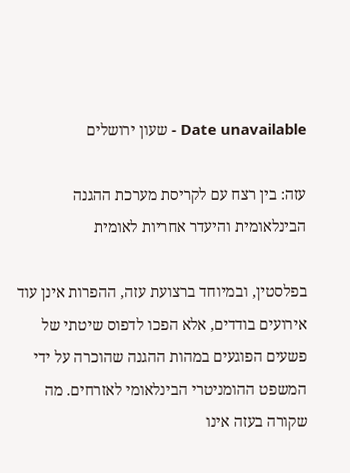Date unavailable - שעון ירושלים

עזה: בין רצח עם לקריסת מערכת ההגנה הבינלאומית והיעדר אחריות לאומית

בפלסטין, ובמיוחד ברצועת עזה, ההפרות אינן עוד אירועים בודדים, אלא הפכו לדפוס שיטתי של פשעים הפוגעים במהות ההגנה שהוכרה על ידי המשפט ההומניטרי הבינלאומי לאזרחים. מה שקורה בעזה אינו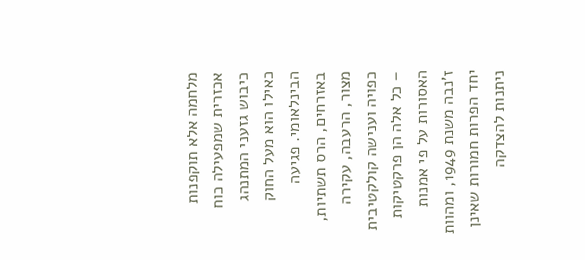מלחמה אלא תוקפנות אכזרית שמפעילה כוח כיבוש גזעני המתנהג כאילו הוא מעל החוק הבינלאומי. פגיעה באזרחים, הרס תשתיות, מצור, הרעבה, עקירה כפויה וענישה קולקטיבית – כל אלה הן פרקטיקות האסורות על פי אמנות ז'נבה משנת 1949, ומהוות יחד הפרות חמורות שאינן ניתנות להצדקה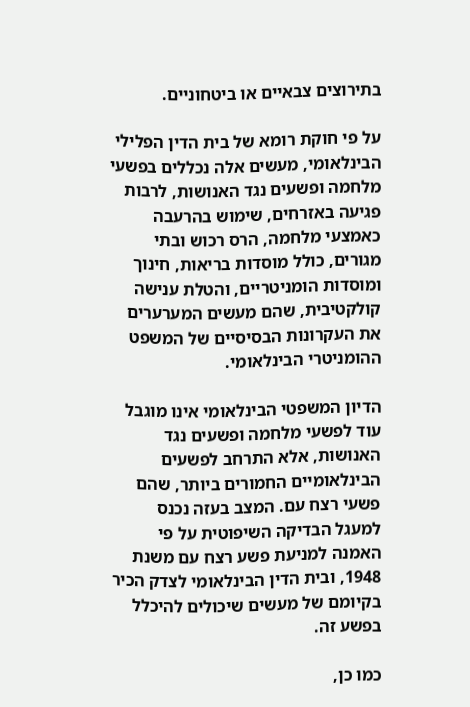בתירוצים צבאיים או ביטחוניים.

על פי חוקת רומא של בית הדין הפלילי הבינלאומי, מעשים אלה נכללים בפשעי מלחמה ופשעים נגד האנושות, לרבות פגיעה באזרחים, שימוש בהרעבה כאמצעי מלחמה, הרס רכוש ובתי מגורים, כולל מוסדות בריאות, חינוך ומוסדות הומניטריים, והטלת ענישה קולקטיבית, שהם מעשים המערערים את העקרונות הבסיסיים של המשפט ההומניטרי הבינלאומי.

הדיון המשפטי הבינלאומי אינו מוגבל עוד לפשעי מלחמה ופשעים נגד האנושות, אלא התרחב לפשעים הבינלאומיים החמורים ביותר, שהם פשעי רצח עם. המצב בעזה נכנס למעגל הבדיקה השיפוטית על פי האמנה למניעת פשע רצח עם משנת 1948, ובית הדין הבינלאומי לצדק הכיר בקיומם של מעשים שיכולים להיכלל בפשע זה.

כמו כן,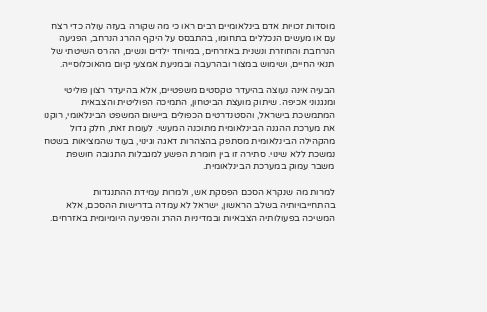מוסדות זכויות אדם בינלאומיים רבים ראו כי מה שקורה בעזה עולה כדי רצח עם או מעשים הנכללים בתחומו, בהתבסס על היקף ההרג הנרחב, הפגיעה הנרחבת והחוזרת ונשנית באזרחים, במיוחד ילדים ונשים, ההרס השיטתי של תנאי החיים, ושימוש במצור ובהרעבה ובמניעת אמצעי קיום מהאוכלוסייה.

הבעיה אינה נעוצה בהיעדר טקסטים משפטיים, אלא בהיעדר רצון פוליטי ומנגנוני אכיפה. שיתוק מועצת הביטחון, התמיכה הפוליטית והצבאית המתמשכת בישראל, והסטנדרטים הכפולים ביישום המשפט הבינלאומי, רוקנו את מערכת ההגנה הבינלאומית מתוכנה המעשי. לעומת זאת, חלק גדול מהקהילה הבינלאומית מסתפק בהצהרות דאגה וגינוי, בעוד שהמציאות בשטח נמשכת ללא שינוי. סתירה זו בין חומרת הפשע למגבלות התגובה חושפת משבר עמוק במערכת הבינלאומית.

למרות מה שנקרא הסכם הפסקת אש, ולמרות עמידת ההתנגדות בהתחייבויותיה בשלב הראשון, ישראל לא עמדה בדרישות ההסכם, אלא המשיכה בפעולותיה הצבאיות ובמדיניות ההרג והפגיעה היומיומית באזרחים.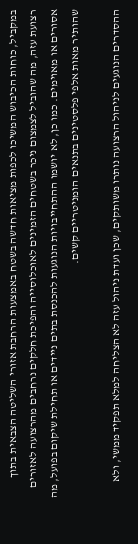במקביל, כוחות הכיבוש המשיכו לכפות מציאות חדשה בשטח באמצעות הרחבת אזורי השליטה הצבאית בתוך רצועת עזה, מה שהוביל לצמצום ניכר בשטחים הזמינים לאוכלוסייה והפיכת חלקים נרחבים מהרצועה לאזורים אסורים או מאוימים. כמו כן, לא יושמו ההתחייבויות הנוגעות להכנסת בתים ניידים או תחילת שיקום בפועל, מה שהותיר מאות אלפי פלסטינים בתנאים הומניטריים קשים.

ההסדרים הנוגעים לניהול הרצועה נותרו משותקים, שכן ועדת ניהול עזה לא הצליחה למלא תפקיד ממשי, ולא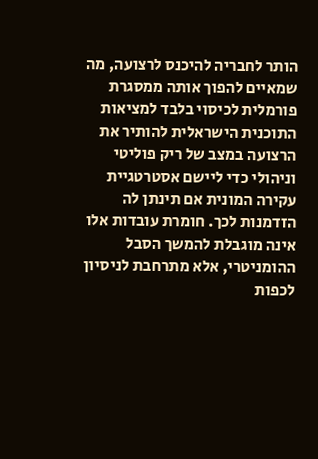הותר לחבריה להיכנס לרצועה, מה שמאיים להפוך אותה ממסגרת פורמלית לכיסוי בלבד למציאות התוכנית הישראלית להותיר את הרצועה במצב של ריק פוליטי וניהולי כדי ליישם אסטרטגיית עקירה המונית אם תינתן לה הזדמנות לכך. חומרת עובדות אלו אינה מוגבלת להמשך הסבל ההומניטרי, אלא מתרחבת לניסיון לכפות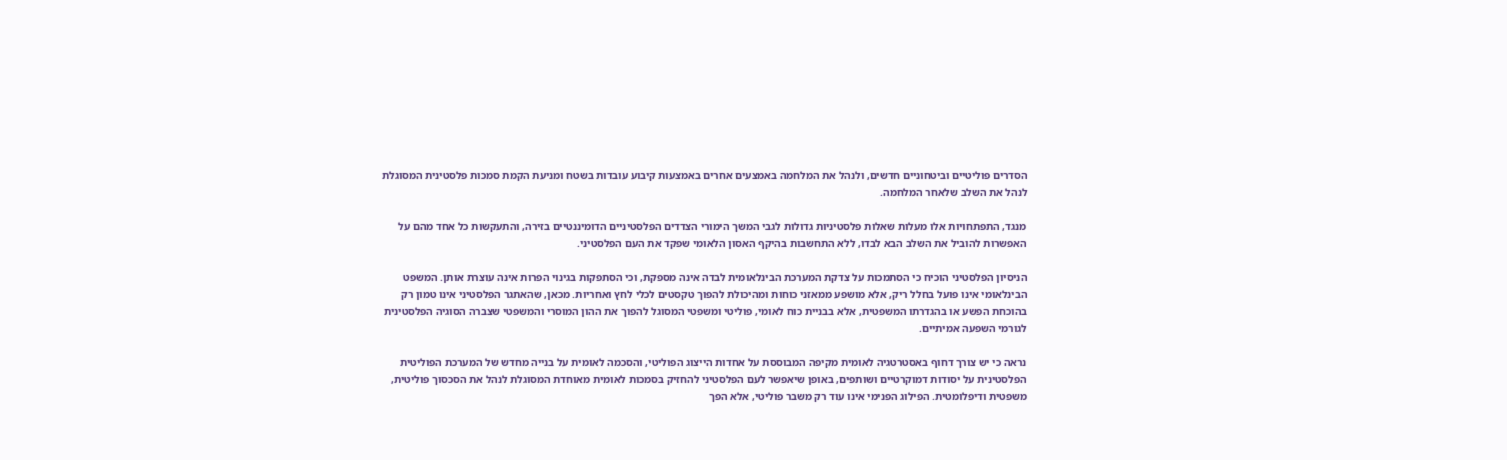הסדרים פוליטיים וביטחוניים חדשים, ולנהל את המלחמה באמצעים אחרים באמצעות קיבוע עובדות בשטח ומניעת הקמת סמכות פלסטינית המסוגלת לנהל את השלב שלאחר המלחמה.

מנגד, התפתחויות אלו מעלות שאלות פלסטיניות גדולות לגבי המשך הימורי הצדדים הפלסטיניים הדומיננטיים בזירה, והתעקשות כל אחד מהם על האפשרות להוביל את השלב הבא לבדו, ללא התחשבות בהיקף האסון הלאומי שפקד את העם הפלסטיני.

הניסיון הפלסטיני הוכיח כי הסתמכות על צדקת המערכת הבינלאומית לבדה אינה מספקת, וכי הסתפקות בגינוי הפרות אינה עוצרת אותן. המשפט הבינלאומי אינו פועל בחלל ריק, אלא מושפע ממאזני כוחות ומהיכולת להפוך טקסטים לכלי לחץ ואחריות. מכאן, שהאתגר הפלסטיני אינו טמון רק בהוכחת הפשע או בהגדרתו המשפטית, אלא בבניית כוח לאומי, פוליטי ומשפטי המסוגל להפוך את ההון המוסרי והמשפטי שצברה הסוגיה הפלסטינית לגורמי השפעה אמיתיים.

נראה כי יש צורך דחוף באסטרטגיה לאומית מקיפה המבוססת על אחדות הייצוג הפוליטי, והסכמה לאומית על בנייה מחדש של המערכת הפוליטית הפלסטינית על יסודות דמוקרטיים ושותפים, באופן שיאפשר לעם הפלסטיני להחזיק בסמכות לאומית מאוחדת המסוגלת לנהל את הסכסוך פוליטית, משפטית ודיפלומטית. הפילוג הפנימי אינו עוד רק משבר פוליטי, אלא הפך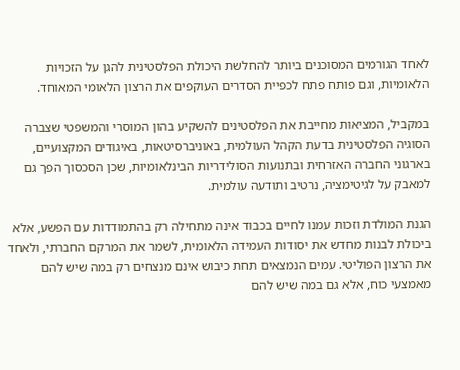לאחד הגורמים המסוכנים ביותר להחלשת היכולת הפלסטינית להגן על הזכויות הלאומיות, וגם פותח פתח לכפיית הסדרים העוקפים את הרצון הלאומי המאוחד.

במקביל, המציאות מחייבת את הפלסטינים להשקיע בהון המוסרי והמשפטי שצברה הסוגיה הפלסטינית בדעת הקהל העולמית, באוניברסיטאות, באיגודים המקצועיים, בארגוני החברה האזרחית ובתנועות הסולידריות הבינלאומיות, שכן הסכסוך הפך גם למאבק על לגיטימציה, נרטיב ותודעה עולמית.

הגנת המולדת וזכות עמנו לחיים בכבוד אינה מתחילה רק בהתמודדות עם הפשע, אלא ביכולת לבנות מחדש את יסודות העמידה הלאומית, לשמר את המרקם החברתי, ולאחד את הרצון הפוליטי. עמים הנמצאים תחת כיבוש אינם מנצחים רק במה שיש להם מאמצעי כוח, אלא גם במה שיש להם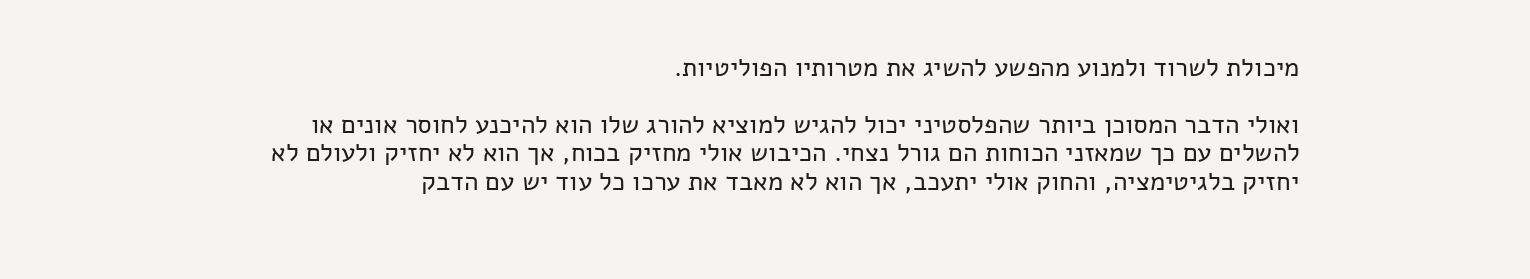מיכולת לשרוד ולמנוע מהפשע להשיג את מטרותיו הפוליטיות.

ואולי הדבר המסוכן ביותר שהפלסטיני יכול להגיש למוציא להורג שלו הוא להיכנע לחוסר אונים או להשלים עם כך שמאזני הכוחות הם גורל נצחי. הכיבוש אולי מחזיק בכוח, אך הוא לא יחזיק ולעולם לא יחזיק בלגיטימציה, והחוק אולי יתעכב, אך הוא לא מאבד את ערכו כל עוד יש עם הדבק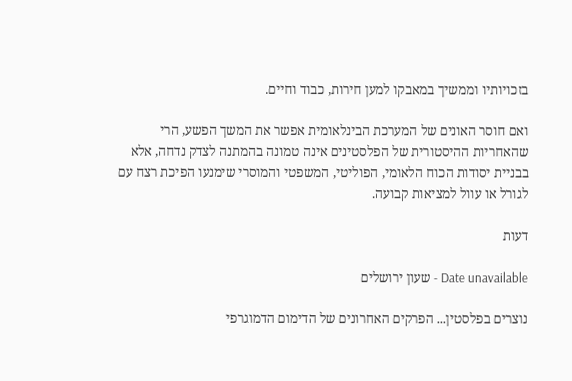בזכויותיו וממשיך במאבקו למען חירות, כבוד וחיים.

ואם חוסר האונים של המערכת הבינלאומית אפשר את המשך הפשע, הרי שהאחריות ההיסטורית של הפלסטינים אינה טמונה בהמתנה לצדק נדחה, אלא בבניית יסודות הכוח הלאומי, הפוליטי, המשפטי והמוסרי שימנעו הפיכת רצח עם לגורל או עוול למציאות קבועה.

דעות

Date unavailable - שעון ירושלים

נוצרים בפלסטין... הפרקים האחרונים של הדימום הדמוגרפי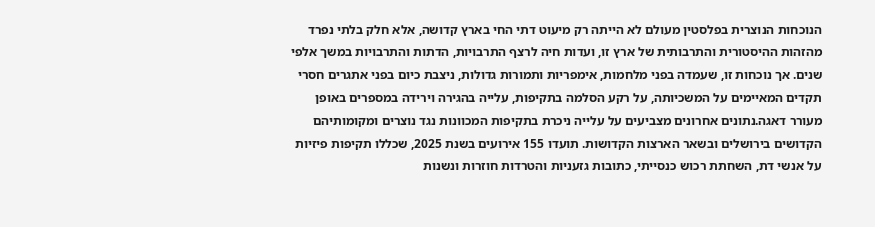הנוכחות הנוצרית בפלסטין מעולם לא הייתה רק מיעוט דתי החי בארץ קדושה, אלא חלק בלתי נפרד מהזהות ההיסטורית והתרבותית של ארץ זו, ועדות חיה לרצף התרבויות, הדתות והתרבויות במשך אלפי שנים. אך נוכחות זו, שעמדה בפני מלחמות, אימפריות ותמורות גדולות, ניצבת כיום בפני אתגרים חסרי תקדים המאיימים על המשכיותה, על רקע הסלמה בתקיפות, עלייה בהגירה וירידה במספרים באופן מעורר דאגה.נתונים אחרונים מצביעים על עלייה ניכרת בתקיפות המכוונות נגד נוצרים ומקומותיהם הקדושים בירושלים ובשאר הארצות הקדושות. תועדו 155 אירועים בשנת 2025, שכללו תקיפות פיזיות על אנשי דת, השחתת רכוש כנסייתי, כתובות גזעניות והטרדות חוזרות ונשנות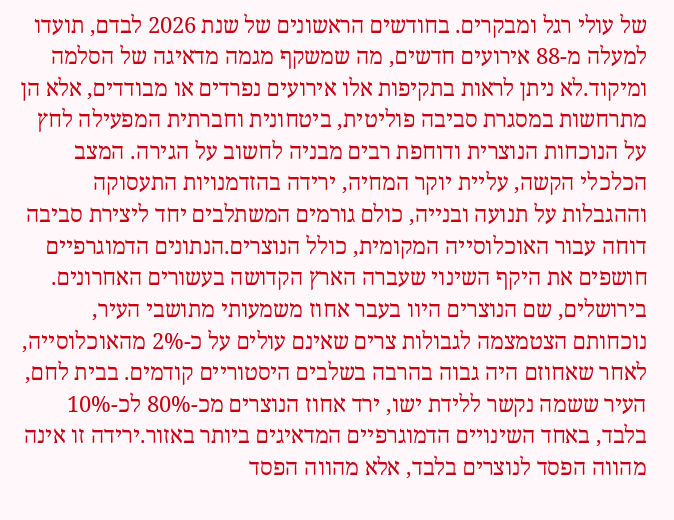של עולי רגל ומבקרים. בחודשים הראשונים של שנת 2026 לבדם, תועדו למעלה מ-88 אירועים חדשים, מה שמשקף מגמה מדאיגה של הסלמה ומיקוד.לא ניתן לראות בתקיפות אלו אירועים נפרדים או מבודדים, אלא הן מתרחשות במסגרת סביבה פוליטית, ביטחונית וחברתית המפעילה לחץ על הנוכחות הנוצרית ודוחפת רבים מבניה לחשוב על הגירה. המצב הכלכלי הקשה, עליית יוקר המחיה, ירידה בהזדמנויות התעסוקה וההגבלות על תנועה ובנייה, כולם גורמים המשתלבים יחד ליצירת סביבה דוחה עבור האוכלוסייה המקומית, כולל הנוצרים.הנתונים הדמוגרפיים חושפים את היקף השינוי שעברה הארץ הקדושה בעשורים האחרונים. בירושלים, שם הנוצרים היוו בעבר אחוז משמעותי מתושבי העיר, נוכחותם הצטמצמה לגבולות צרים שאינם עולים על כ-2% מהאוכלוסייה, לאחר שאחוזם היה גבוה בהרבה בשלבים היסטוריים קודמים. בבית לחם, העיר ששמה נקשר ללידת ישו, ירד אחוז הנוצרים מכ-80% לכ-10% בלבד, באחד השינויים הדמוגרפיים המדאיגים ביותר באזור.ירידה זו אינה מהווה הפסד לנוצרים בלבד, אלא מהווה הפסד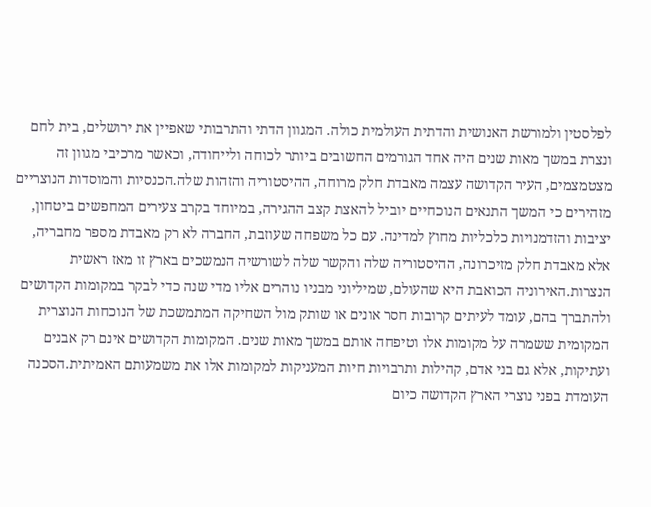לפלסטין ולמורשת האנושית והדתית העולמית כולה. המגוון הדתי והתרבותי שאפיין את ירושלים, בית לחם ונצרת במשך מאות שנים היה אחד הגורמים החשובים ביותר לכוחה ולייחודה, וכאשר מרכיבי מגוון זה מצטמצמים, העיר הקדושה עצמה מאבדת חלק מרוחה, ההיסטוריה והזהות שלה.הכנסיות והמוסדות הנוצריים מזהירים כי המשך התנאים הנוכחיים יוביל להאצת קצב ההגירה, במיוחד בקרב צעירים המחפשים ביטחון, יציבות והזדמנויות כלכליות מחוץ למדינה. עם כל משפחה שעוזבת, החברה לא רק מאבדת מספר מחבריה, אלא מאבדת חלק מזיכרונה, ההיסטוריה שלה והקשר שלה לשורשיה הנמשכים בארץ זו מאז ראשית הנצרות.האירוניה הכואבת היא שהעולם, שמיליוני מבניו נוהרים אליו מדי שנה כדי לבקר במקומות הקדושים ולהתברך בהם, עומד לעיתים קרובות חסר אונים או שותק מול השחיקה המתמשכת של הנוכחות הנוצרית המקומית ששמרה על מקומות אלו וטיפחה אותם במשך מאות שנים. המקומות הקדושים אינם רק אבנים ועתיקות, אלא גם בני אדם, קהילות ותרבויות חיות המעניקות למקומות אלו את משמעותם האמיתית.הסכנה העומדת בפני נוצרי הארץ הקדושה כיום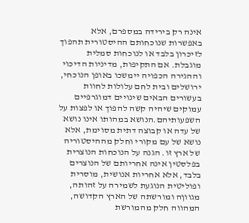אינה רק בירידה במספרם, אלא באפשרות שנוכחותם ההיסטורית תהפוך לזיכרון בלבד או לנוכחות סמלית מוגבלת. אם התקיפות, מדיניות הדיכוי וההגירה הכפויה יימשכו באופן הנוכחי, ירושלים ובית לחם עלולות לחוות בעשורים הבאים שינויים דמוגרפיים עמוקים שיהיה קשה להפוך או לפצות על השפעותיהם.הנושא במהותו אינו נושא של עדה או קבוצה דתית מסוימת, אלא נושא של עם מקורי וחלק מההיסטוריה של ארץ זו. הגנה על הנוכחות הנוצרית בפלסטין אינה אחריותם של הנוצרים בלבד, אלא אחריות אנושית, מוסרית ופוליטית הנוגעת לשמירה על זהותה, מגווןה ומורשתה של הארץ הקדושה, המהווה חלק מהמורשת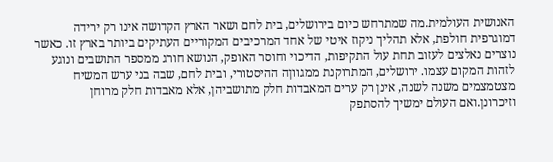האנושית העולמית.מה שמתרחש כיום בירושלים, בית לחם ושאר הארץ הקדושה אינו רק ירידה דמוגרפית חולפת, אלא תהליך ניקוז איטי של אחד המרכיבים המקוריים העתיקים ביותר בארץ זו. כאשר נוצרים נאלצים לעזוב תחת עול התקיפות, הדיכוי וחוסר האופק, הנושא חורג ממספר התושבים ונוגע לזהות המקום עצמו. ירושלים, המתרוקנת ממגווןה ההיסטורי, ובית לחם, שבה בני ערש המשיח מצטמצמים משנה לשנה, אינן רק ערים המאבדות חלק מתושביהן, אלא מאבדות חלק מרוחן וזיכרונן.ואם העולם ימשיך להסתפק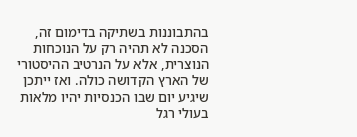בהתבוננות בשתיקה בדימום זה, הסכנה לא תהיה רק על הנוכחות הנוצרית, אלא על הנרטיב ההיסטורי של הארץ הקדושה כולה. ואז ייתכן שיגיע יום שבו הכנסיות יהיו מלאות בעולי רגל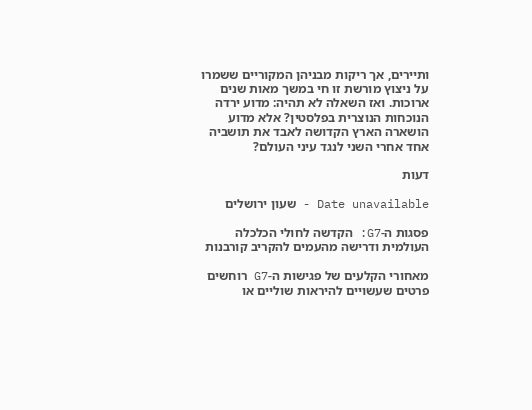ותיירים, אך ריקות מבניהן המקוריים ששמרו על ניצוץ מורשת זו חי במשך מאות שנים ארוכות. ואז השאלה לא תהיה: מדוע ירדה הנוכחות הנוצרית בפלסטין? אלא מדוע הושארה הארץ הקדושה לאבד את תושביה אחד אחרי השני לנגד עיני העולם?

דעות

Date unavailable - שעון ירושלים

פסגות ה-G7: הקדשה לחולי הכלכלה העולמית ודרישה מהעמים להקריב קורבנות

מאחורי הקלעים של פגישות ה-G7 רוחשים פרטים שעשויים להיראות שוליים או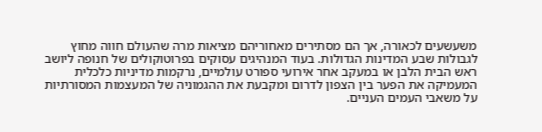משעשעים לכאורה, אך הם מסתירים מאחוריהם מציאות מרה שהעולם חווה מחוץ לגבולות שבע המדינות הגדולות. בעוד המנהיגים עסוקים בפרוטוקולים של חנופה ליושב ראש הבית הלבן או במעקב אחר אירועי ספורט עולמיים, נרקמות מדיניות כלכלית המעמיקה את הפער בין הצפון לדרום ומקבעת את ההגמוניה של המעצמות המסורתיות על משאבי העמים העניים.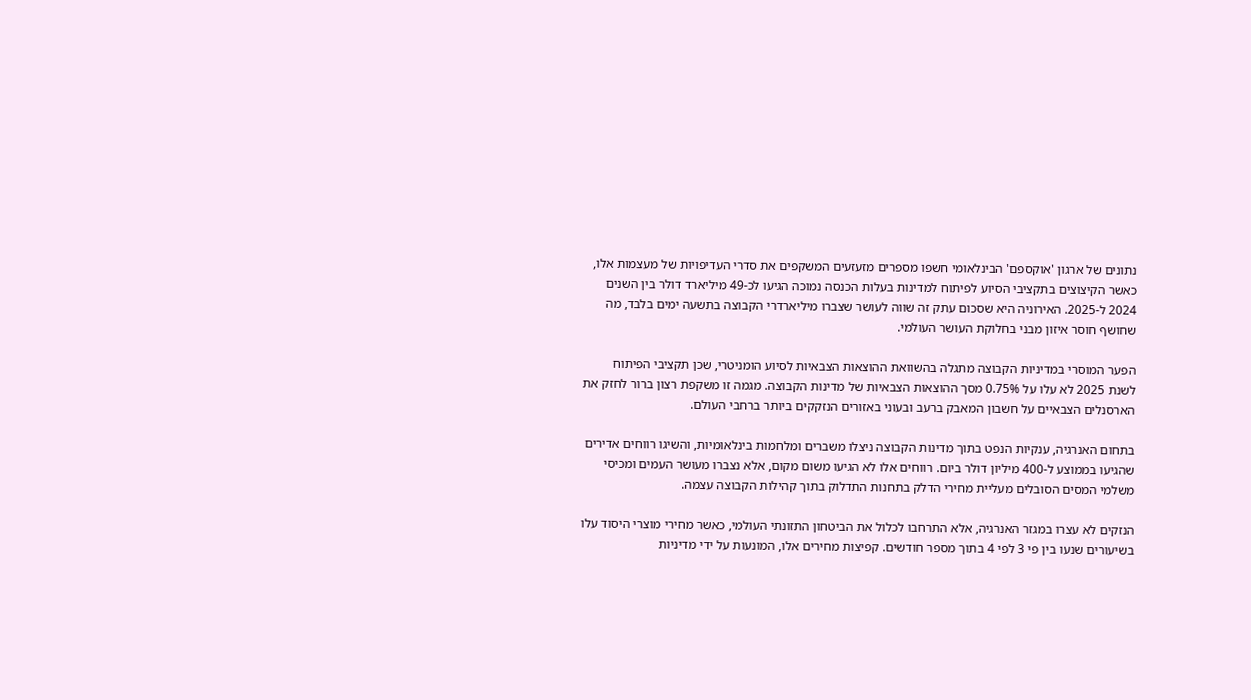נתונים של ארגון 'אוקספם' הבינלאומי חשפו מספרים מזעזעים המשקפים את סדרי העדיפויות של מעצמות אלו, כאשר הקיצוצים בתקציבי הסיוע לפיתוח למדינות בעלות הכנסה נמוכה הגיעו לכ-49 מיליארד דולר בין השנים 2024 ל-2025. האירוניה היא שסכום עתק זה שווה לעושר שצברו מיליארדרי הקבוצה בתשעה ימים בלבד, מה שחושף חוסר איזון מבני בחלוקת העושר העולמי.

הפער המוסרי במדיניות הקבוצה מתגלה בהשוואת ההוצאות הצבאיות לסיוע הומניטרי, שכן תקציבי הפיתוח לשנת 2025 לא עלו על 0.75% מסך ההוצאות הצבאיות של מדינות הקבוצה. מגמה זו משקפת רצון ברור לחזק את הארסנלים הצבאיים על חשבון המאבק ברעב ובעוני באזורים הנזקקים ביותר ברחבי העולם.

בתחום האנרגיה, ענקיות הנפט בתוך מדינות הקבוצה ניצלו משברים ומלחמות בינלאומיות, והשיגו רווחים אדירים שהגיעו בממוצע ל-400 מיליון דולר ביום. רווחים אלו לא הגיעו משום מקום, אלא נצברו מעושר העמים ומכיסי משלמי המסים הסובלים מעליית מחירי הדלק בתחנות התדלוק בתוך קהילות הקבוצה עצמה.

הנזקים לא עצרו במגזר האנרגיה, אלא התרחבו לכלול את הביטחון התזונתי העולמי, כאשר מחירי מוצרי היסוד עלו בשיעורים שנעו בין פי 3 לפי 4 בתוך מספר חודשים. קפיצות מחירים אלו, המונעות על ידי מדיניות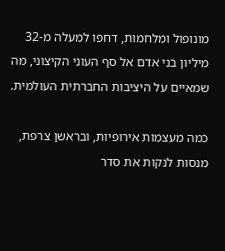מונופול ומלחמות, דחפו למעלה מ-32 מיליון בני אדם אל סף העוני הקיצוני, מה שמאיים על היציבות החברתית העולמית.

כמה מעצמות אירופיות, ובראשן צרפת, מנסות לנקות את סדר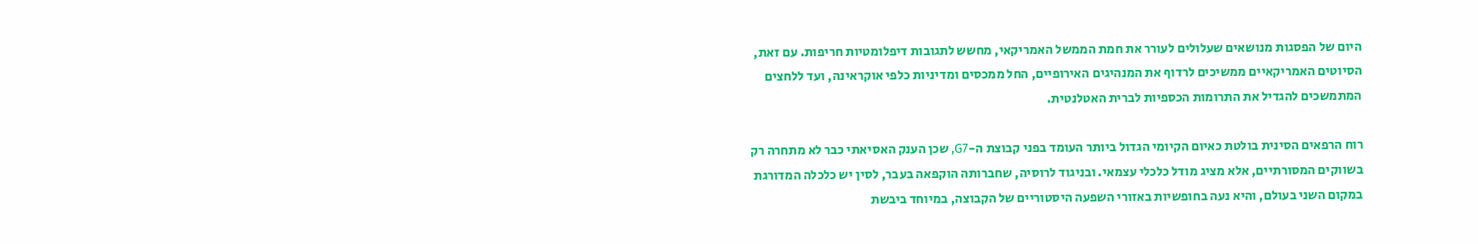היום של הפסגות מנושאים שעלולים לעורר את חמת הממשל האמריקאי, מחשש לתגובות דיפלומטיות חריפות. עם זאת, הסיוטים האמריקאיים ממשיכים לרדוף את המנהיגים האירופיים, החל ממכסים ומדיניות כלפי אוקראינה, ועד ללחצים המתמשכים להגדיל את התרומות הכספיות לברית האטלנטית.

רוח הרפאים הסינית בולטת כאיום הקיומי הגדול ביותר העומד בפני קבוצת ה-G7, שכן הענק האסיאתי כבר לא מתחרה רק בשווקים המסורתיים, אלא מציג מודל כלכלי עצמאי. ובניגוד לרוסיה, שחברותה הוקפאה בעבר, לסין יש כלכלה המדורגת במקום השני בעולם, והיא נעה בחופשיות באזורי השפעה היסטוריים של הקבוצה, במיוחד ביבשת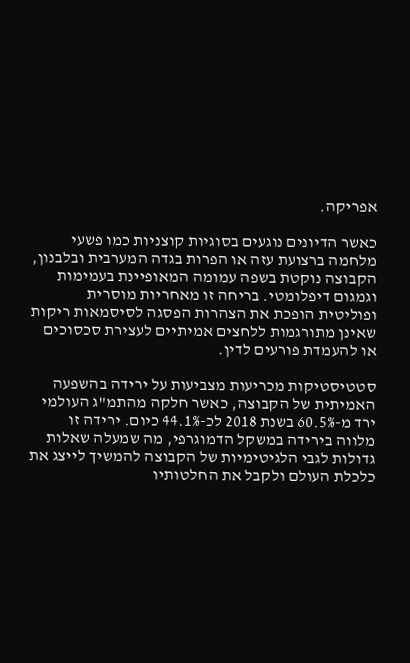אפריקה.

כאשר הדיונים נוגעים בסוגיות קוצניות כמו פשעי מלחמה ברצועת עזה או הפרות בגדה המערבית ובלבנון, הקבוצה נוקטת בשפה עמומה המאופיינת בעמימות וגמגום דיפלומטי. בריחה זו מאחריות מוסרית ופוליטית הופכת את הצהרות הפסגה לסיסמאות ריקות שאינן מתורגמות ללחצים אמיתיים לעצירת סכסוכים או להעמדת פורעים לדין.

סטטיסטיקות מכריעות מצביעות על ירידה בהשפעה האמיתית של הקבוצה, כאשר חלקה מהתמ"ג העולמי ירד מ-60.5% בשנת 2018 לכ-44.1% כיום. ירידה זו מלווה בירידה במשקל הדמוגרפי, מה שמעלה שאלות גדולות לגבי הלגיטימיות של הקבוצה להמשיך לייצג את כלכלת העולם ולקבל את החלטותיו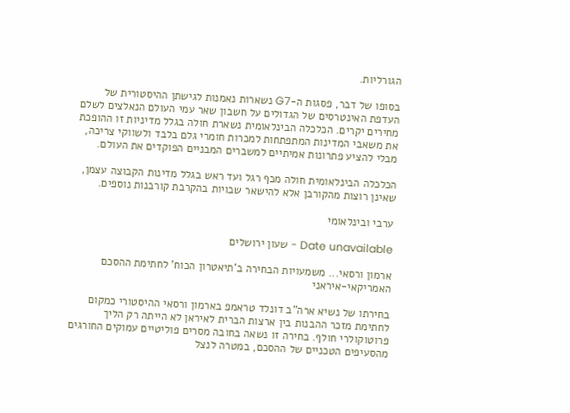הגורליות.

בסופו של דבר, פסגות ה-G7 נשארות נאמנות לגישתן ההיסטורית של העדפת האינטרסים של הגדולים על חשבון שאר עמי העולם הנאלצים לשלם מחירים יקרים. הכלכלה הבינלאומית נשארת חולה בגלל מדיניות זו ההופכת את משאבי המדינות המתפתחות למכרות חומרי גלם בלבד ולשווקי צריכה, מבלי להציע פתרונות אמיתיים למשברים המבניים הפוקדים את העולם.

הכלכלה הבינלאומית חולה מכף רגל ועד ראש בגלל מדינות הקבוצה עצמן, שאינן רוצות מהקורבן אלא להישאר שבויות בהקרבת קורבנות נוספים.

ערבי ובינלאומי

Date unavailable - שעון ירושלים

ארמון ורסאי... משמעויות הבחירה ב'תיאטרון הכוח' לחתימת ההסכם האמריקאי-איראני

בחירתו של נשיא ארה"ב דונלד טראמפ בארמון ורסאי ההיסטורי כמקום לחתימת מזכר ההבנות בין ארצות הברית לאיראן לא הייתה רק הליך פרוטוקולרי חולף. בחירה זו נשאה בחובה מסרים פוליטיים עמוקים החורגים מהסעיפים הטכניים של ההסכם, במטרה לנצל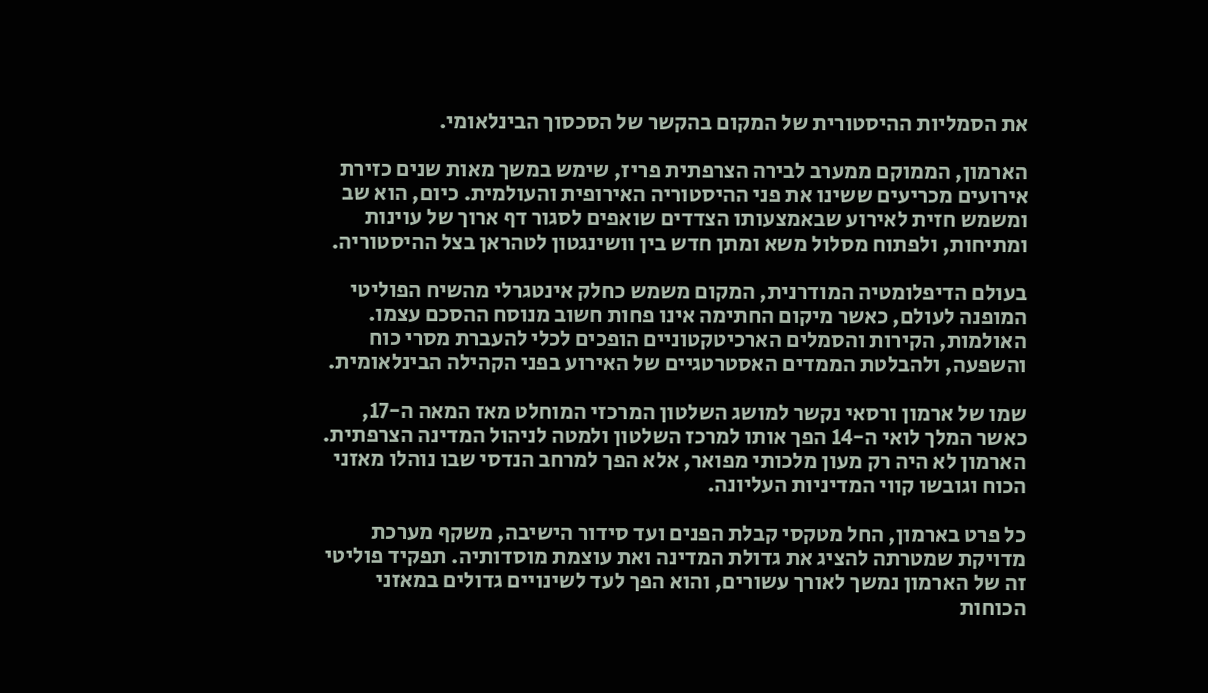את הסמליות ההיסטורית של המקום בהקשר של הסכסוך הבינלאומי.

הארמון, הממוקם ממערב לבירה הצרפתית פריז, שימש במשך מאות שנים כזירת אירועים מכריעים ששינו את פני ההיסטוריה האירופית והעולמית. כיום, הוא שב ומשמש חזית לאירוע שבאמצעותו הצדדים שואפים לסגור דף ארוך של עוינות ומתיחות, ולפתוח מסלול משא ומתן חדש בין וושינגטון לטהראן בצל ההיסטוריה.

בעולם הדיפלומטיה המודרנית, המקום משמש כחלק אינטגרלי מהשיח הפוליטי המופנה לעולם, כאשר מיקום החתימה אינו פחות חשוב מנוסח ההסכם עצמו. האולמות, הקירות והסמלים הארכיטקטוניים הופכים לכלי להעברת מסרי כוח והשפעה, ולהבלטת הממדים האסטרטגיים של האירוע בפני הקהילה הבינלאומית.

שמו של ארמון ורסאי נקשר למושג השלטון המרכזי המוחלט מאז המאה ה-17, כאשר המלך לואי ה-14 הפך אותו למרכז השלטון ולמטה לניהול המדינה הצרפתית. הארמון לא היה רק מעון מלכותי מפואר, אלא הפך למרחב הנדסי שבו נוהלו מאזני הכוח וגובשו קווי המדיניות העליונה.

כל פרט בארמון, החל מטקסי קבלת הפנים ועד סידור הישיבה, משקף מערכת מדויקת שמטרתה להציג את גדולת המדינה ואת עוצמת מוסדותיה. תפקיד פוליטי זה של הארמון נמשך לאורך עשורים, והוא הפך לעד לשינויים גדולים במאזני הכוחות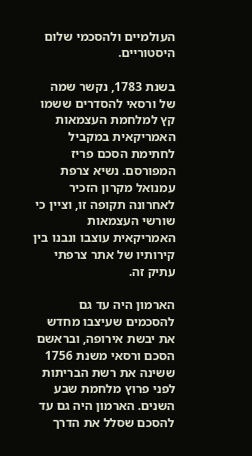העולמיים ולהסכמי שלום היסטוריים.

בשנת 1783, נקשר שמה של ורסאי להסדרים ששמו קץ למלחמת העצמאות האמריקאית במקביל לחתימת הסכם פריז המפורסם. נשיא צרפת עמנואל מקרון הזכיר לאחרונה תקופה זו, וציין כי שורשי העצמאות האמריקאית עוצבו ונבנו בין קירותיו של אתר צרפתי עתיק זה.

הארמון היה עד גם להסכמים שעיצבו מחדש את יבשת אירופה, ובראשם הסכם ורסאי משנת 1756 ששינה את רשת הבריתות לפני פרוץ מלחמת שבע השנים. הארמון היה גם עד להסכם שסלל את הדרך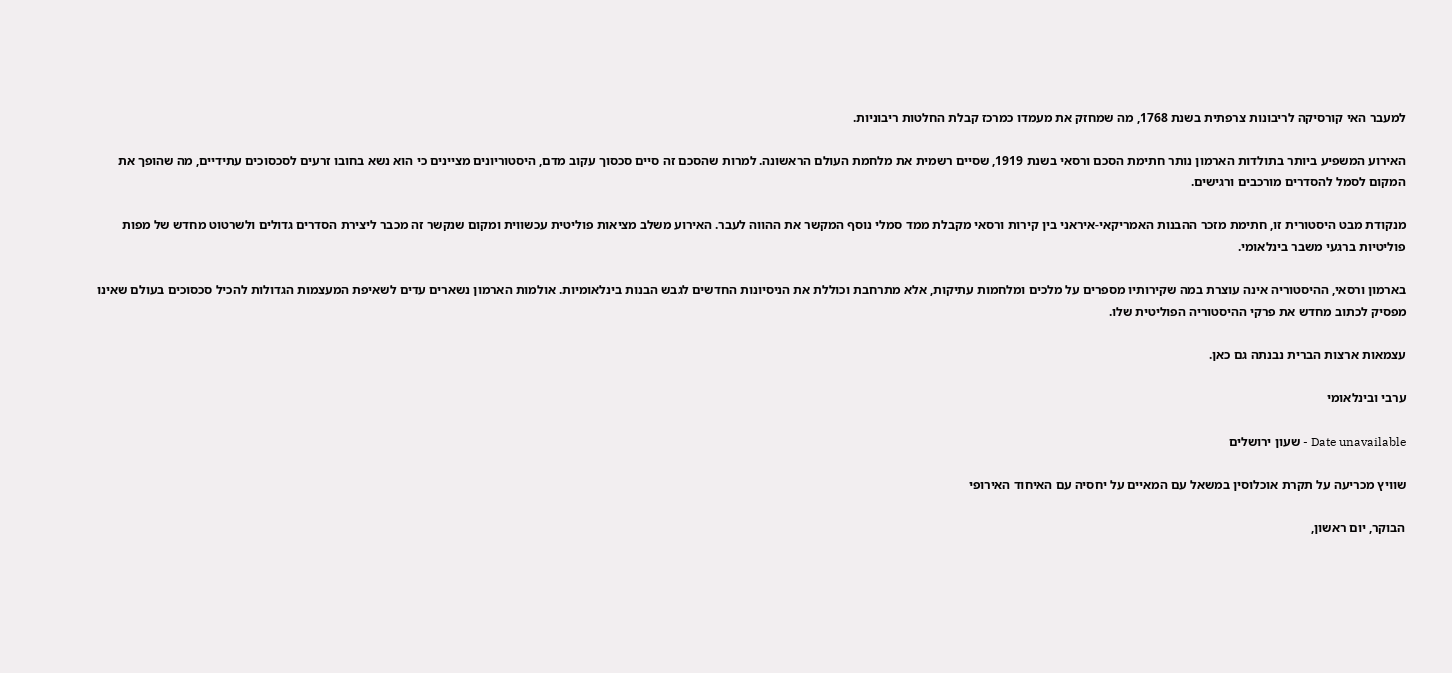למעבר האי קורסיקה לריבונות צרפתית בשנת 1768, מה שמחזק את מעמדו כמרכז קבלת החלטות ריבוניות.

האירוע המשפיע ביותר בתולדות הארמון נותר חתימת הסכם ורסאי בשנת 1919, שסיים רשמית את מלחמת העולם הראשונה. למרות שהסכם זה סיים סכסוך עקוב מדם, היסטוריונים מציינים כי הוא נשא בחובו זרעים לסכסוכים עתידיים, מה שהופך את המקום לסמל להסדרים מורכבים ורגישים.

מנקודת מבט היסטורית זו, חתימת מזכר ההבנות האמריקאי-איראני בין קירות ורסאי מקבלת ממד סמלי נוסף המקשר את ההווה לעבר. האירוע משלב מציאות פוליטית עכשווית ומקום שנקשר זה מכבר ליצירת הסדרים גדולים ולשרטוט מחדש של מפות פוליטיות ברגעי משבר בינלאומי.

בארמון ורסאי, ההיסטוריה אינה עוצרת במה שקירותיו מספרים על מלכים ומלחמות עתיקות, אלא מתרחבת וכוללת את הניסיונות החדשים לגבש הבנות בינלאומיות. אולמות הארמון נשארים עדים לשאיפת המעצמות הגדולות להכיל סכסוכים בעולם שאינו מפסיק לכתוב מחדש את פרקי ההיסטוריה הפוליטית שלו.

עצמאות ארצות הברית נבנתה גם כאן.

ערבי ובינלאומי

Date unavailable - שעון ירושלים

שוויץ מכריעה על תקרת אוכלוסין במשאל עם המאיים על יחסיה עם האיחוד האירופי

הבוקר, יום ראשון,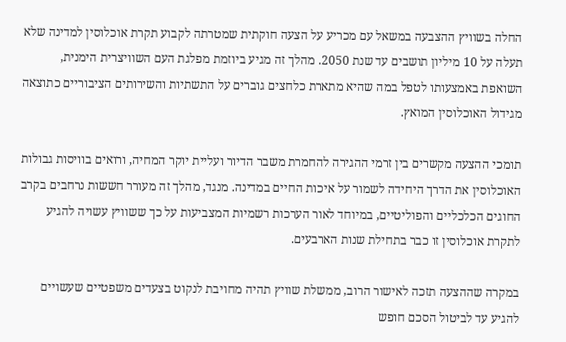החלה בשוויץ ההצבעה במשאל עם מכריע על הצעה חוקתית שמטרתה לקבוע תקרת אוכלוסין למדינה שלא תעלה על 10 מיליון תושבים עד שנת 2050. מהלך זה מגיע ביוזמת מפלגת העם השוויצרית הימנית, השואפת באמצעותו לטפל במה שהיא מתארת כלחצים גוברים על התשתיות והשירותים הציבוריים כתוצאה מגידול האוכלוסין המואץ.

תומכי ההצעה מקשרים בין זרמי ההגירה להחמרת משבר הדיור ועליית יוקר המחיה, ורואים בוויסות גבולות האוכלוסין את הדרך היחידה לשמור על איכות החיים במדינה. מנגד, מהלך זה מעורר חששות נרחבים בקרב החוגים הכלכליים והפוליטיים, במיוחד לאור הערכות רשמיות המצביעות על כך ששוויץ עשויה להגיע לתקרת אוכלוסין זו כבר בתחילת שנות הארבעים.

במקרה שההצעה תזכה לאישור הרוב, ממשלת שוויץ תהיה מחויבת לנקוט בצעדים משפטיים שעשויים להגיע עד לביטול הסכם חופש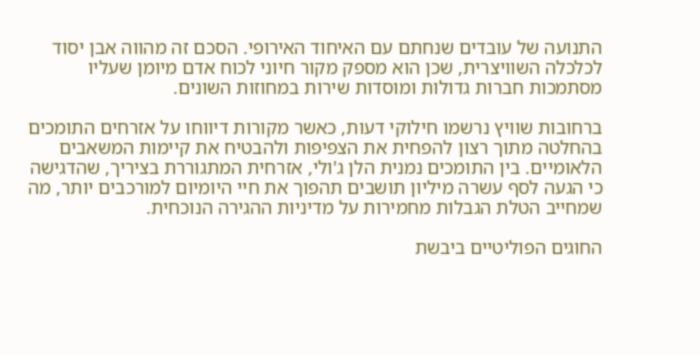התנועה של עובדים שנחתם עם האיחוד האירופי. הסכם זה מהווה אבן יסוד לכלכלה השוויצרית, שכן הוא מספק מקור חיוני לכוח אדם מיומן שעליו מסתמכות חברות גדולות ומוסדות שירות במחוזות השונים.

ברחובות שוויץ נרשמו חילוקי דעות, כאשר מקורות דיווחו על אזרחים התומכים בהחלטה מתוך רצון להפחית את הצפיפות ולהבטיח את קיימות המשאבים הלאומיים. בין התומכים נמנית הלן ג'ולי, אזרחית המתגוררת בציריך, שהדגישה כי הגעה לסף עשרה מיליון תושבים תהפוך את חיי היומיום למורכבים יותר, מה שמחייב הטלת הגבלות מחמירות על מדיניות ההגירה הנוכחית.

החוגים הפוליטיים ביבשת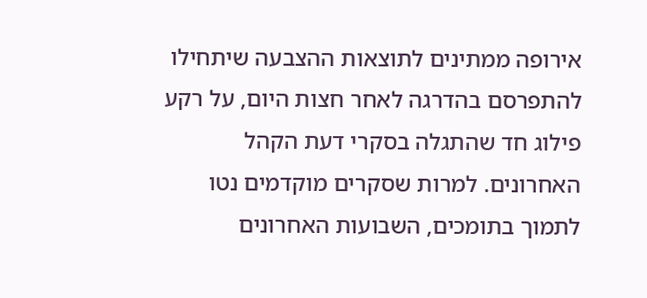אירופה ממתינים לתוצאות ההצבעה שיתחילו להתפרסם בהדרגה לאחר חצות היום, על רקע פילוג חד שהתגלה בסקרי דעת הקהל האחרונים. למרות שסקרים מוקדמים נטו לתמוך בתומכים, השבועות האחרונים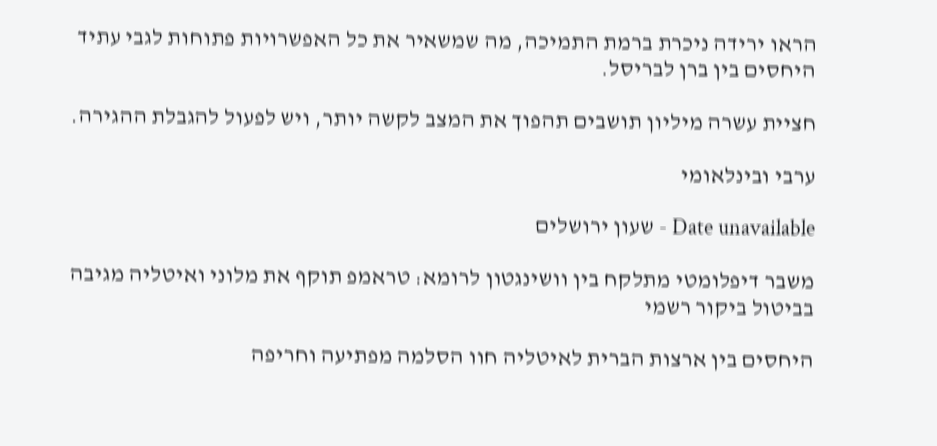הראו ירידה ניכרת ברמת התמיכה, מה שמשאיר את כל האפשרויות פתוחות לגבי עתיד היחסים בין ברן לבריסל.

חציית עשרה מיליון תושבים תהפוך את המצב לקשה יותר, ויש לפעול להגבלת ההגירה.

ערבי ובינלאומי

Date unavailable - שעון ירושלים

משבר דיפלומטי מתלקח בין וושינגטון לרומא: טראמפ תוקף את מלוני ואיטליה מגיבה בביטול ביקור רשמי

היחסים בין ארצות הברית לאיטליה חוו הסלמה מפתיעה וחריפה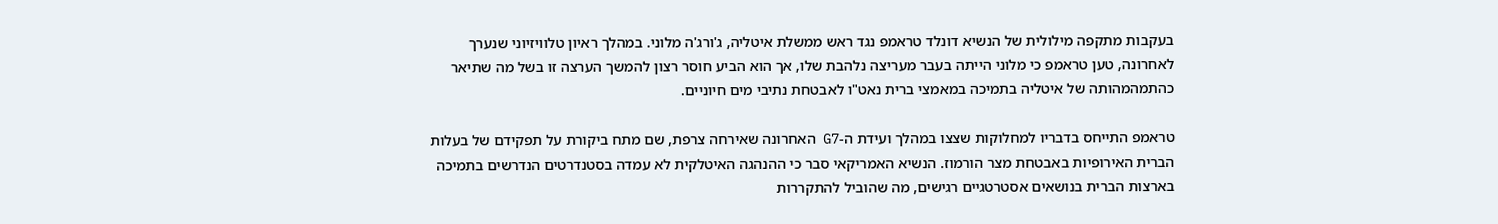בעקבות מתקפה מילולית של הנשיא דונלד טראמפ נגד ראש ממשלת איטליה, ג'ורג'ה מלוני. במהלך ראיון טלוויזיוני שנערך לאחרונה, טען טראמפ כי מלוני הייתה בעבר מעריצה נלהבת שלו, אך הוא הביע חוסר רצון להמשך הערצה זו בשל מה שתיאר כהתמהמהותה של איטליה בתמיכה במאמצי ברית נאט"ו לאבטחת נתיבי מים חיוניים.

טראמפ התייחס בדבריו למחלוקות שצצו במהלך ועידת ה-G7 האחרונה שאירחה צרפת, שם מתח ביקורת על תפקידם של בעלות הברית האירופיות באבטחת מצר הורמוז. הנשיא האמריקאי סבר כי ההנהגה האיטלקית לא עמדה בסטנדרטים הנדרשים בתמיכה בארצות הברית בנושאים אסטרטגיים רגישים, מה שהוביל להתקררות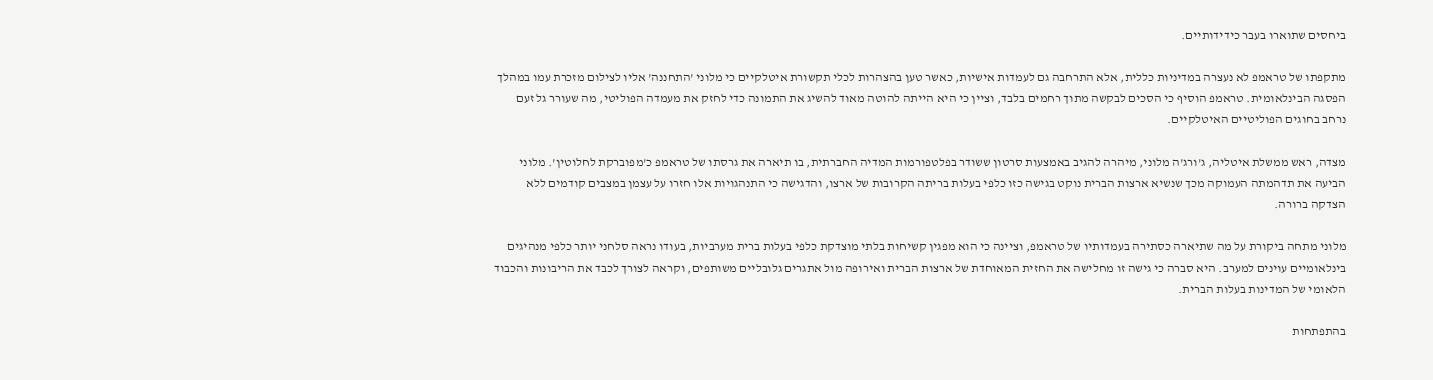ביחסים שתוארו בעבר כידידותיים.

מתקפתו של טראמפ לא נעצרה במדיניות כללית, אלא התרחבה גם לעמדות אישיות, כאשר טען בהצהרות לכלי תקשורת איטלקיים כי מלוני 'התחננה' אליו לצילום מזכרת עמו במהלך הפסגה הבינלאומית. טראמפ הוסיף כי הסכים לבקשה מתוך רחמים בלבד, וציין כי היא הייתה להוטה מאוד להשיג את התמונה כדי לחזק את מעמדה הפוליטי, מה שעורר גל זעם נרחב בחוגים הפוליטיים האיטלקיים.

מצדה, ראש ממשלת איטליה, ג'ורג'ה מלוני, מיהרה להגיב באמצעות סרטון ששודר בפלטפורמות המדיה החברתית, בו תיארה את גרסתו של טראמפ כ'מפוברקת לחלוטין'. מלוני הביעה את תדהמתה העמוקה מכך שנשיא ארצות הברית נוקט בגישה כזו כלפי בעלות בריתה הקרובות של ארצו, והדגישה כי התנהגויות אלו חזרו על עצמן במצבים קודמים ללא הצדקה ברורה.

מלוני מתחה ביקורת על מה שתיארה כסתירה בעמדותיו של טראמפ, וציינה כי הוא מפגין קשיחות בלתי מוצדקת כלפי בעלות ברית מערביות, בעודו נראה סלחני יותר כלפי מנהיגים בינלאומיים עוינים למערב. היא סברה כי גישה זו מחלישה את החזית המאוחדת של ארצות הברית ואירופה מול אתגרים גלובליים משותפים, וקראה לצורך לכבד את הריבונות והכבוד הלאומי של המדינות בעלות הברית.

בהתפתחות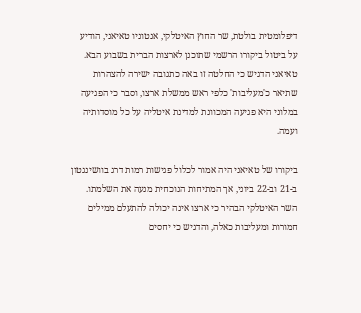דיפלומטית בולטת, שר החוץ האיטלקי, אנטוניו טאיאני, הודיע על ביטול ביקורו הרשמי שתוכנן לארצות הברית בשבוע הבא. טאיאני הדגיש כי החלטה זו באה כתגובה ישירה להצהרות שתיאר כ'מעליבות' כלפי ראש ממשלת ארצו, וסבר כי הפגיעה במלוני היא פגיעה המכוונת למדינת איטליה על כל מוסדותיה ועמה.

ביקורו של טאיאני היה אמור לכלול פגישות רמות דרג בוושינגטון ב-21 וב-22 ביוני, אך המתיחות הנוכחית מנעה את השלמתו. השר האיטלקי הבהיר כי ארצו אינה יכולה להתעלם ממילים חמורות ומעליבות כאלה, והדגיש כי יחסים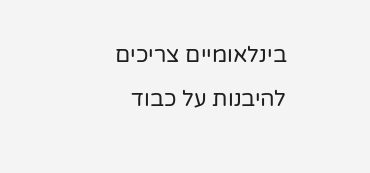בינלאומיים צריכים להיבנות על כבוד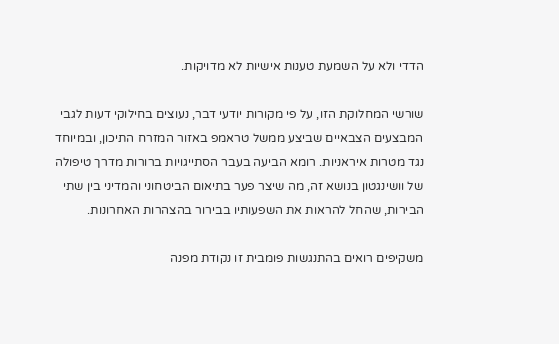הדדי ולא על השמעת טענות אישיות לא מדויקות.

שורשי המחלוקת הזו, על פי מקורות יודעי דבר, נעוצים בחילוקי דעות לגבי המבצעים הצבאיים שביצע ממשל טראמפ באזור המזרח התיכון, ובמיוחד נגד מטרות איראניות. רומא הביעה בעבר הסתייגויות ברורות מדרך טיפולה של וושינגטון בנושא זה, מה שיצר פער בתיאום הביטחוני והמדיני בין שתי הבירות, שהחל להראות את השפעותיו בבירור בהצהרות האחרונות.

משקיפים רואים בהתנגשות פומבית זו נקודת מפנה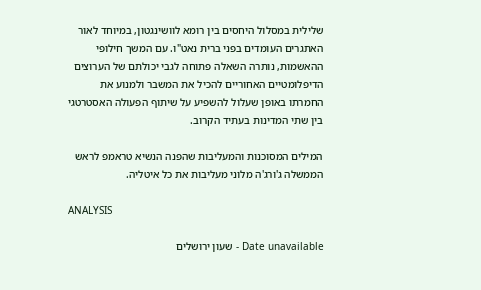שלילית במסלול היחסים בין רומא לוושינגטון, במיוחד לאור האתגרים העומדים בפני ברית נאט"ו. עם המשך חילופי ההאשמות, נותרה השאלה פתוחה לגבי יכולתם של הערוצים הדיפלומטיים האחוריים להכיל את המשבר ולמנוע את החמרתו באופן שעלול להשפיע על שיתוף הפעולה האסטרטגי בין שתי המדינות בעתיד הקרוב.

המילים המסוכנות והמעליבות שהפנה הנשיא טראמפ לראש הממשלה ג'ורג'ה מלוני מעליבות את כל איטליה.

ANALYSIS

Date unavailable - שעון ירושלים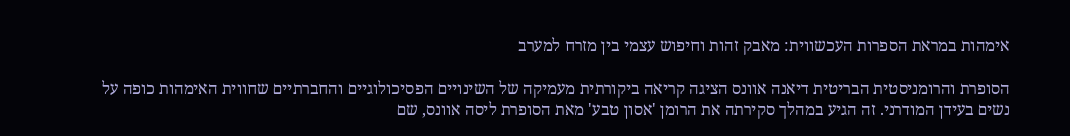אימהות במראת הספרות העכשווית: מאבק זהות וחיפוש עצמי בין מזרח למערב

הסופרת והרומניסטית הבריטית דיאנה אוונס הציגה קריאה ביקורתית מעמיקה של השינויים הפסיכולוגיים והחברתיים שחווית האימהות כופה על נשים בעידן המודרני. זה הגיע במהלך סקירתה את הרומן 'אסון טבע' מאת הסופרת ליסה אוונס, שם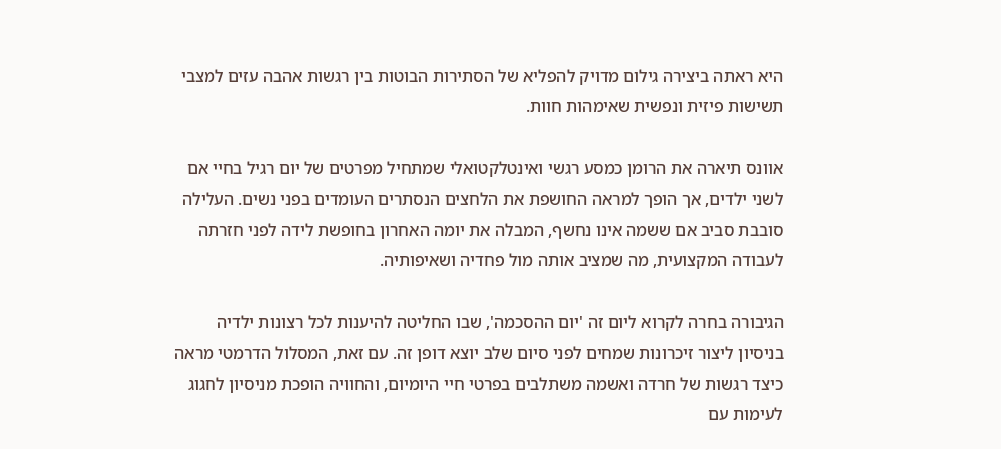היא ראתה ביצירה גילום מדויק להפליא של הסתירות הבוטות בין רגשות אהבה עזים למצבי תשישות פיזית ונפשית שאימהות חוות.

אוונס תיארה את הרומן כמסע רגשי ואינטלקטואלי שמתחיל מפרטים של יום רגיל בחיי אם לשני ילדים, אך הופך למראה החושפת את הלחצים הנסתרים העומדים בפני נשים. העלילה סובבת סביב אם ששמה אינו נחשף, המבלה את יומה האחרון בחופשת לידה לפני חזרתה לעבודה המקצועית, מה שמציב אותה מול פחדיה ושאיפותיה.

הגיבורה בחרה לקרוא ליום זה 'יום ההסכמה', שבו החליטה להיענות לכל רצונות ילדיה בניסיון ליצור זיכרונות שמחים לפני סיום שלב יוצא דופן זה. עם זאת, המסלול הדרמטי מראה כיצד רגשות של חרדה ואשמה משתלבים בפרטי חיי היומיום, והחוויה הופכת מניסיון לחגוג לעימות עם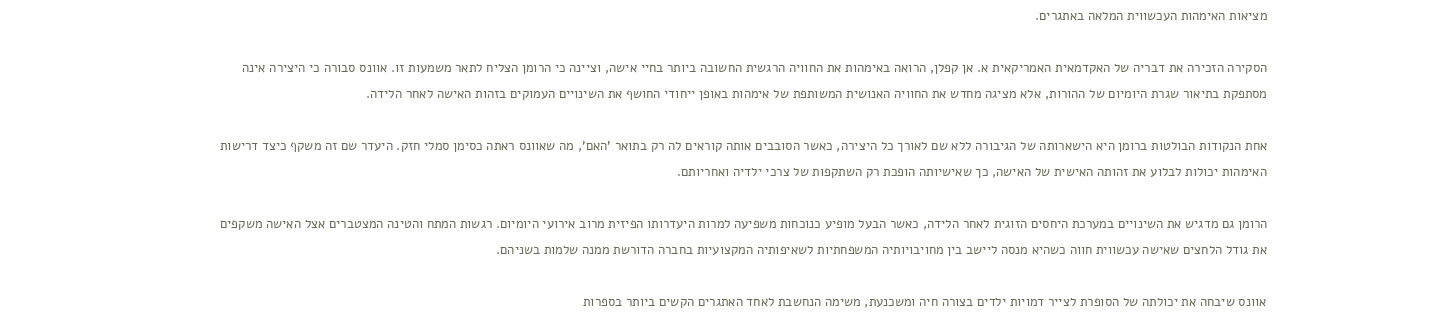מציאות האימהות העכשווית המלאה באתגרים.

הסקירה הזכירה את דבריה של האקדמאית האמריקאית א. אן קפלן, הרואה באימהות את החוויה הרגשית החשובה ביותר בחיי אישה, וציינה כי הרומן הצליח לתאר משמעות זו. אוונס סבורה כי היצירה אינה מסתפקת בתיאור שגרת היומיום של ההורות, אלא מציגה מחדש את החוויה האנושית המשותפת של אימהות באופן ייחודי החושף את השינויים העמוקים בזהות האישה לאחר הלידה.

אחת הנקודות הבולטות ברומן היא הישארותה של הגיבורה ללא שם לאורך כל היצירה, כאשר הסובבים אותה קוראים לה רק בתואר 'האם', מה שאוונס ראתה כסימן סמלי חזק. היעדר שם זה משקף כיצד דרישות האימהות יכולות לבלוע את זהותה האישית של האישה, כך שאישיותה הופכת רק השתקפות של צרכי ילדיה ואחריותם.

הרומן גם מדגיש את השינויים במערכת היחסים הזוגית לאחר הלידה, כאשר הבעל מופיע כנוכחות משפיעה למרות היעדרותו הפיזית מרוב אירועי היומיום. רגשות המתח והטינה המצטברים אצל האישה משקפים את גודל הלחצים שאישה עכשווית חווה כשהיא מנסה ליישב בין מחויבויותיה המשפחתיות לשאיפותיה המקצועיות בחברה הדורשת ממנה שלמות בשניהם.

אוונס שיבחה את יכולתה של הסופרת לצייר דמויות ילדים בצורה חיה ומשכנעת, משימה הנחשבת לאחד האתגרים הקשים ביותר בספרות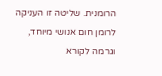הרומנית. שליטה זו העניקה לרומן חום אנושי מיוחד, וגרמה לקורא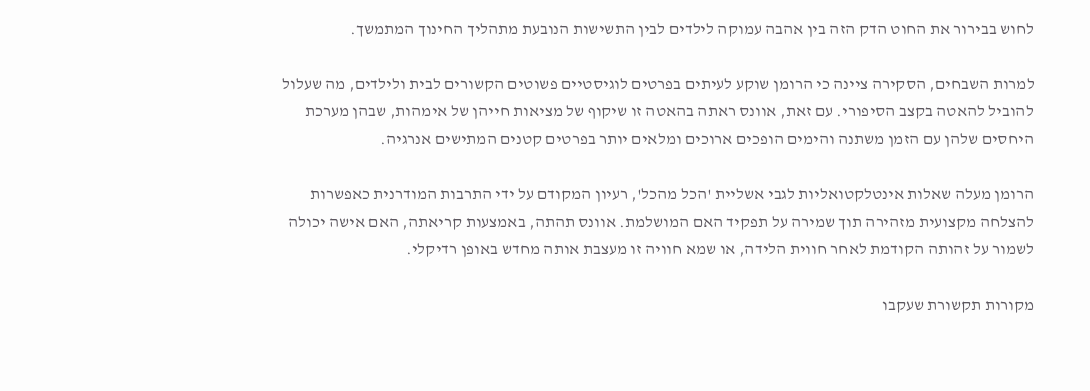לחוש בבירור את החוט הדק הזה בין אהבה עמוקה לילדים לבין התשישות הנובעת מתהליך החינוך המתמשך.

למרות השבחים, הסקירה ציינה כי הרומן שוקע לעיתים בפרטים לוגיסטיים פשוטים הקשורים לבית ולילדים, מה שעלול להוביל להאטה בקצב הסיפורי. עם זאת, אוונס ראתה בהאטה זו שיקוף של מציאות חייהן של אימהות, שבהן מערכת היחסים שלהן עם הזמן משתנה והימים הופכים ארוכים ומלאים יותר בפרטים קטנים המתישים אנרגיה.

הרומן מעלה שאלות אינטלקטואליות לגבי אשליית 'הכל מהכל', רעיון המקודם על ידי התרבות המודרנית כאפשרות להצלחה מקצועית מזהירה תוך שמירה על תפקיד האם המושלמת. אוונס תהתה, באמצעות קריאתה, האם אישה יכולה לשמור על זהותה הקודמת לאחר חווית הלידה, או שמא חוויה זו מעצבת אותה מחדש באופן רדיקלי.

מקורות תקשורת שעקבו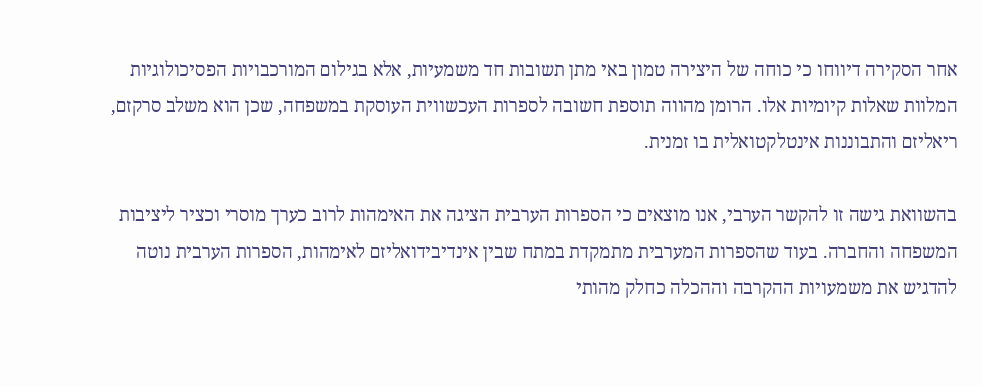אחר הסקירה דיווחו כי כוחה של היצירה טמון באי מתן תשובות חד משמעיות, אלא בגילום המורכבויות הפסיכולוגיות המלוות שאלות קיומיות אלו. הרומן מהווה תוספת חשובה לספרות העכשווית העוסקת במשפחה, שכן הוא משלב סרקזם, ריאליזם והתבוננות אינטלקטואלית בו זמנית.

בהשוואת גישה זו להקשר הערבי, אנו מוצאים כי הספרות הערבית הציגה את האימהות לרוב כערך מוסרי וכציר ליציבות המשפחה והחברה. בעוד שהספרות המערבית מתמקדת במתח שבין אינדיבידואליזם לאימהות, הספרות הערבית נוטה להדגיש את משמעויות ההקרבה וההכלה כחלק מהותי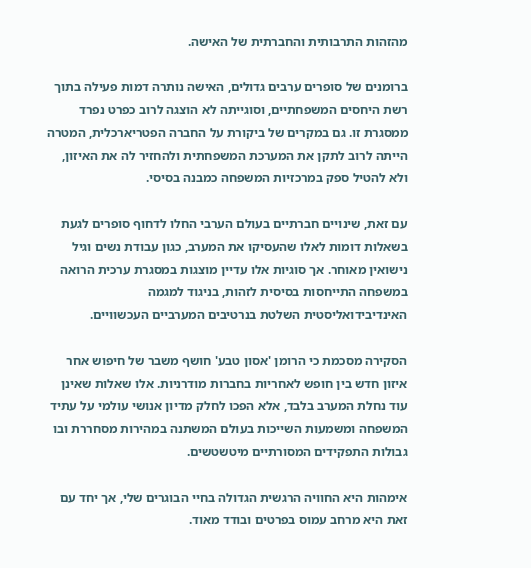מהזהות התרבותית והחברתית של האישה.

ברומנים של סופרים ערבים גדולים, האישה נותרה דמות פעילה בתוך רשת היחסים המשפחתיים, וסוגייתה לא הוצגה לרוב כפרט נפרד ממסגרת זו. גם במקרים של ביקורת על החברה הפטריארכלית, המטרה הייתה לרוב לתקן את המערכת המשפחתית ולהחזיר לה את האיזון, ולא להטיל ספק במרכזיות המשפחה כמבנה בסיסי.

עם זאת, שינויים חברתיים בעולם הערבי החלו לדחוף סופרים לגעת בשאלות דומות לאלו שהעסיקו את המערב, כגון עבודת נשים וגיל נישואין מאוחר. אך סוגיות אלו עדיין מוצגות במסגרת ערכית הרואה במשפחה התייחסות בסיסית לזהות, בניגוד למגמה האינדיבידואליסטית השלטת בנרטיבים המערביים העכשוויים.

הסקירה מסכמת כי הרומן 'אסון טבע' חושף משבר של חיפוש אחר איזון חדש בין חופש לאחריות בחברות מודרניות. אלו שאלות שאינן עוד נחלת המערב בלבד, אלא הפכו לחלק מדיון אנושי עולמי על עתיד המשפחה ומשמעות השייכות בעולם המשתנה במהירות מסחררת ובו גבולות התפקידים המסורתיים מיטשטשים.

אימהות היא החוויה הרגשית הגדולה בחיי הבוגרים שלי, אך יחד עם זאת היא מרחב עמוס בפרטים ובודד מאוד.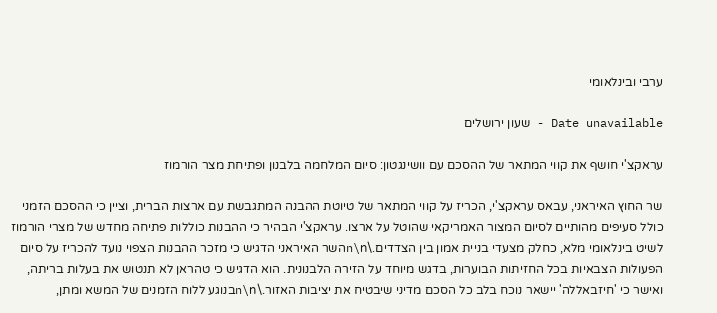ערבי ובינלאומי

Date unavailable - שעון ירושלים

עראקצ'י חושף את קווי המתאר של ההסכם עם וושינגטון: סיום המלחמה בלבנון ופתיחת מצר הורמוז

שר החוץ האיראני, עבאס עראקצ'י, הכריז על קווי המתאר של טיוטת ההבנה המתגבשת עם ארצות הברית, וציין כי ההסכם הזמני כולל סעיפים מהותיים לסיום המצור האמריקאי שהוטל על ארצו. עראקצ'י הבהיר כי ההבנות כוללות פתיחה מחדש של מצרי הורמוז לשיט בינלאומי מלא, כחלק מצעדי בניית אמון בין הצדדים.\n\nהשר האיראני הדגיש כי מזכר ההבנות הצפוי נועד להכריז על סיום הפעולות הצבאיות בכל החזיתות הבוערות, בדגש מיוחד על הזירה הלבנונית. הוא הדגיש כי טהראן לא תנטוש את בעלות בריתה, ואישר כי 'חיזבאללה' יישאר נוכח בלב כל הסכם מדיני שיבטיח את יציבות האזור.\n\nבנוגע ללוח הזמנים של המשא ומתן,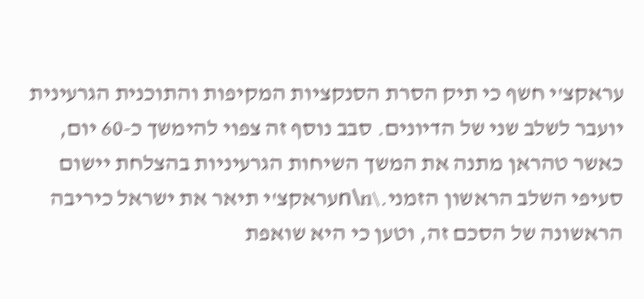עראקצ'י חשף כי תיק הסרת הסנקציות המקיפות והתוכנית הגרעינית יועבר לשלב שני של הדיונים. סבב נוסף זה צפוי להימשך כ-60 יום, כאשר טהראן מתנה את המשך השיחות הגרעיניות בהצלחת יישום סעיפי השלב הראשון הזמני.\n\nעראקצ'י תיאר את ישראל כיריבה הראשונה של הסכם זה, וטען כי היא שואפת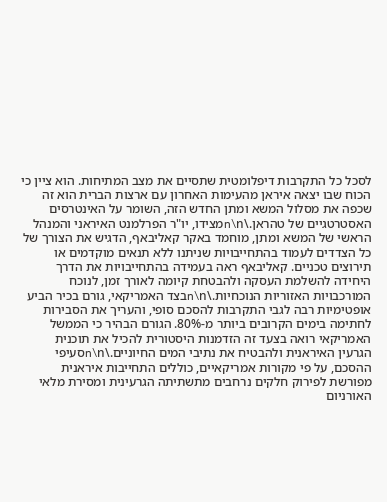לסכל כל התקרבות דיפלומטית שתסיים את מצב המתיחות. הוא ציין כי הכוח שבו יצאה איראן מהעימות האחרון עם ארצות הברית הוא זה שכפה את מסלול המשא ומתן החדש הזה, השומר על האינטרסים האסטרטגיים של טהראן.\n\nמצידו, יו"ר הפרלמנט האיראני והמנהל הראשי של המשא ומתן, מוחמד באקר קאליבאף, הדגיש את הצורך של כל הצדדים לעמוד בהתחייבויות שניתנו ללא תנאים מוקדמים או תירוצים טכניים. קאליבאף ראה בעמידה בהתחייבויות את הדרך היחידה להשלמת העסקה ולהבטחת קיומה לאורך זמן, לנוכח המורכבויות האזוריות הנוכחיות.\n\nבצד האמריקאי, גורם בכיר הביע אופטימיות רבה לגבי התקרבות להסכם סופי, והעריך את הסבירות לחתימה בימים הקרובים ביותר מ-80%. הגורם הבהיר כי הממשל האמריקאי רואה בצעד זה הזדמנות היסטורית להכיל את תוכנית הגרעין האיראנית ולהבטיח את נתיבי המים החיוניים.\n\nסעיפי ההסכם, על פי מקורות אמריקאיים, כוללים התחייבות איראנית מפורשת לפירוק חלקים נרחבים מתשתיתה הגרעינית ומסירת מלאי האורניום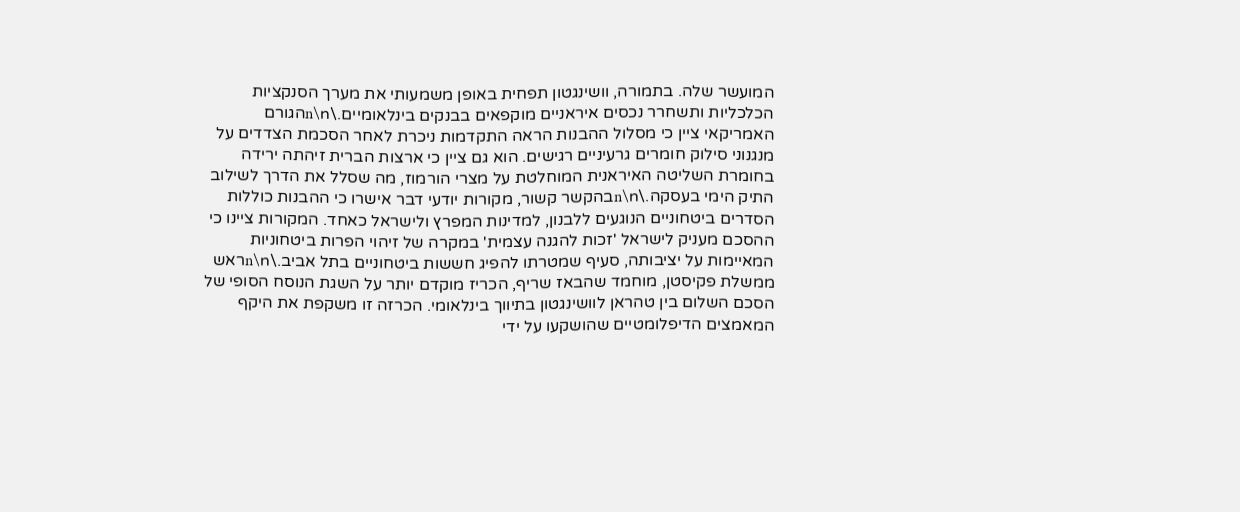המועשר שלה. בתמורה, וושינגטון תפחית באופן משמעותי את מערך הסנקציות הכלכליות ותשחרר נכסים איראניים מוקפאים בבנקים בינלאומיים.\n\nהגורם האמריקאי ציין כי מסלול ההבנות הראה התקדמות ניכרת לאחר הסכמת הצדדים על מנגנוני סילוק חומרים גרעיניים רגישים. הוא גם ציין כי ארצות הברית זיהתה ירידה בחומרת השליטה האיראנית המוחלטת על מצרי הורמוז, מה שסלל את הדרך לשילוב התיק הימי בעסקה.\n\nבהקשר קשור, מקורות יודעי דבר אישרו כי ההבנות כוללות הסדרים ביטחוניים הנוגעים ללבנון, למדינות המפרץ ולישראל כאחד. המקורות ציינו כי ההסכם מעניק לישראל 'זכות להגנה עצמית' במקרה של זיהוי הפרות ביטחוניות המאיימות על יציבותה, סעיף שמטרתו להפיג חששות ביטחוניים בתל אביב.\n\nראש ממשלת פקיסטן, מוחמד שהבאז שריף, הכריז מוקדם יותר על השגת הנוסח הסופי של הסכם השלום בין טהראן לוושינגטון בתיווך בינלאומי. הכרזה זו משקפת את היקף המאמצים הדיפלומטיים שהושקעו על ידי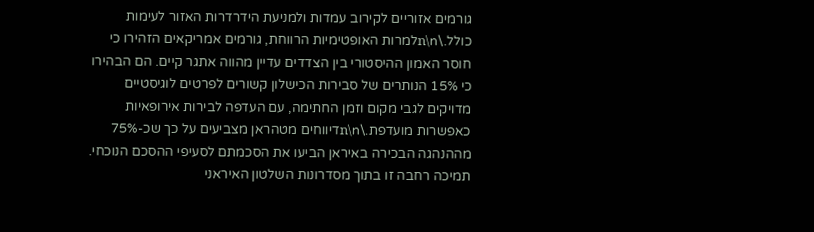גורמים אזוריים לקירוב עמדות ולמניעת הידרדרות האזור לעימות כולל.\n\nלמרות האופטימיות הרווחת, גורמים אמריקאים הזהירו כי חוסר האמון ההיסטורי בין הצדדים עדיין מהווה אתגר קיים. הם הבהירו כי 15% הנותרים של סבירות הכישלון קשורים לפרטים לוגיסטיים מדויקים לגבי מקום וזמן החתימה, עם העדפה לבירות אירופאיות כאפשרות מועדפת.\n\nדיווחים מטהראן מצביעים על כך שכ-75% מההנהגה הבכירה באיראן הביעו את הסכמתם לסעיפי ההסכם הנוכחי. תמיכה רחבה זו בתוך מסדרונות השלטון האיראני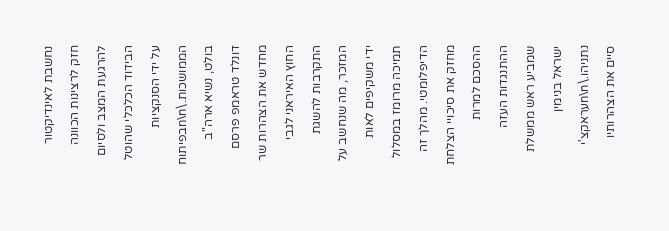נחשבת לאינדיקטור חזק לרצינות הכוונה להרגעת המצב ולסיום הבידוד הכלכלי שהוטל על ידי הסנקציות הממושכות.\n\nבפיתוח בולט, נשיא ארה"ב דונלד טראמפ פרסם מחדש את הצהרות שר החוץ האיראני לגבי התקרבות להשגת המזכר, מה שנחשב על ידי משקיפים לאות תמיכה מרומז במסלול הדיפלומטי. מהלך זה מחזק את סיכויי הצלחת ההסכם למרות ההתנגדות העזה שמביע ראש ממשלת ישראל בנימין נתניהו.\n\nעראקצ'י סיים את הצהרותיו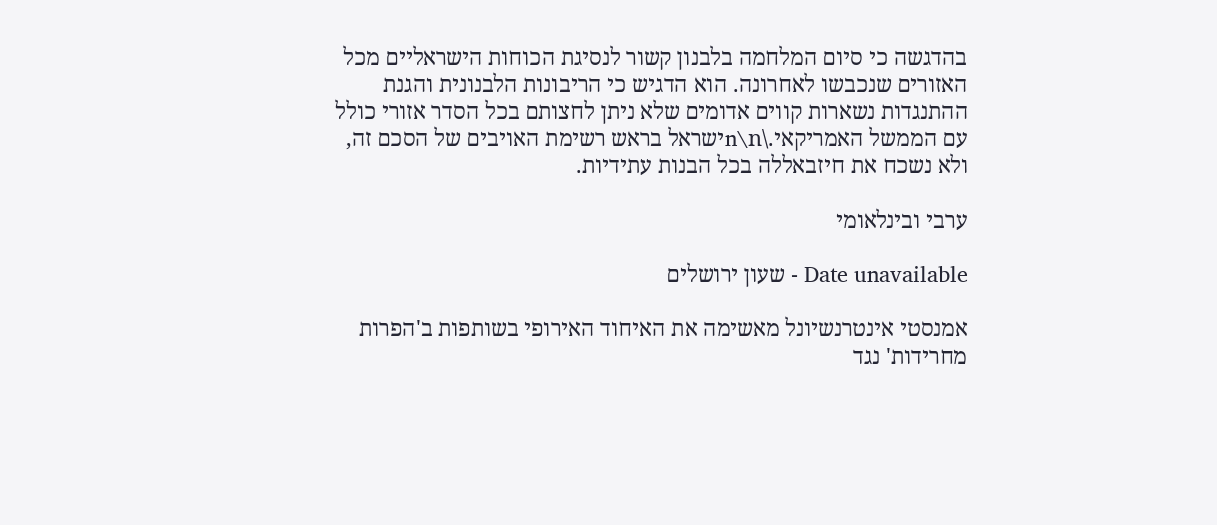בהדגשה כי סיום המלחמה בלבנון קשור לנסיגת הכוחות הישראליים מכל האזורים שנכבשו לאחרונה. הוא הדגיש כי הריבונות הלבנונית והגנת ההתנגדות נשארות קווים אדומים שלא ניתן לחצותם בכל הסדר אזורי כולל עם הממשל האמריקאי.\n\nישראל בראש רשימת האויבים של הסכם זה, ולא נשכח את חיזבאללה בכל הבנות עתידיות.

ערבי ובינלאומי

Date unavailable - שעון ירושלים

אמנסטי אינטרנשיונל מאשימה את האיחוד האירופי בשותפות ב'הפרות מחרידות' נגד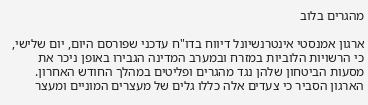מהגרים בלוב

ארגון אמנסטי אינטרנשיונל דיווח בדו"ח עדכני שפורסם היום, יום שלישי, כי הרשויות הלוביות במזרח ובמערב המדינה הגבירו באופן ניכר את מסעות הביטחון שלהן נגד מהגרים ופליטים במהלך החודש האחרון. הארגון הסביר כי צעדים אלה כללו גלים של מעצרים המוניים ומעצר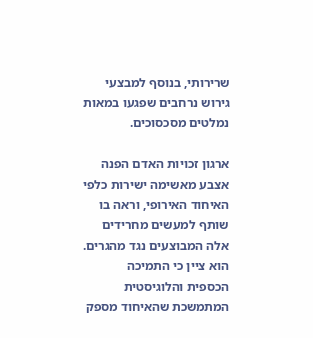שרירותי, בנוסף למבצעי גירוש נרחבים שפגעו במאות נמלטים מסכסוכים.

ארגון זכויות האדם הפנה אצבע מאשימה ישירות כלפי האיחוד האירופי, וראה בו שותף למעשים מחרידים אלה המבוצעים נגד מהגרים. הוא ציין כי התמיכה הכספית והלוגיסטית המתמשכת שהאיחוד מספק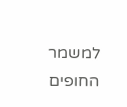למשמר החופים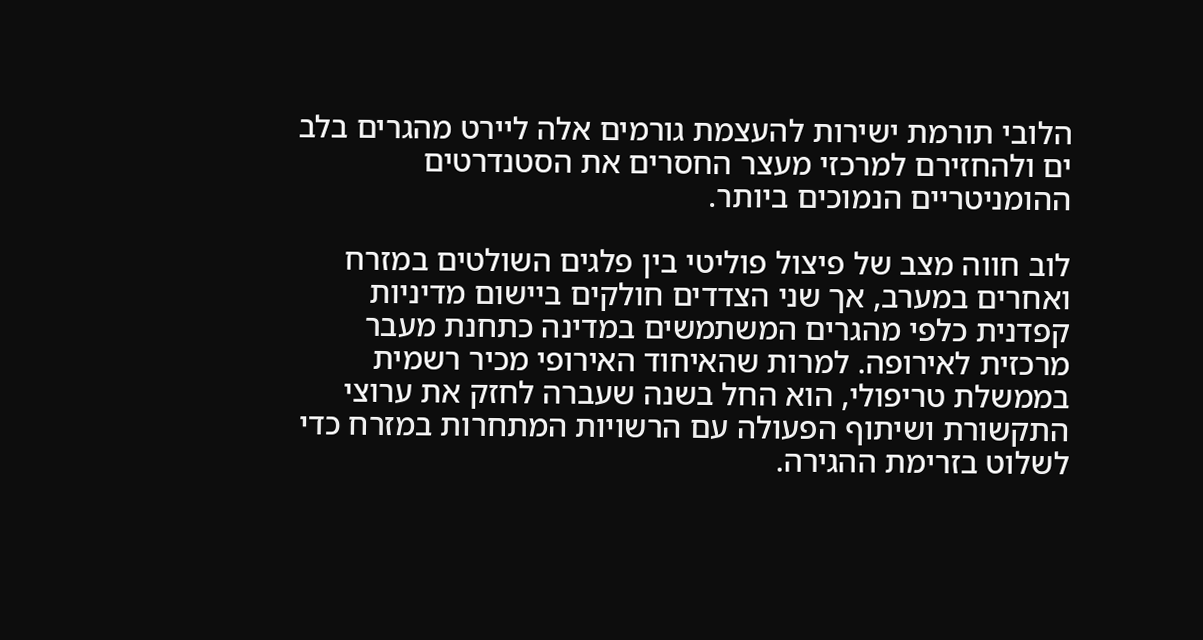הלובי תורמת ישירות להעצמת גורמים אלה ליירט מהגרים בלב ים ולהחזירם למרכזי מעצר החסרים את הסטנדרטים ההומניטריים הנמוכים ביותר.

לוב חווה מצב של פיצול פוליטי בין פלגים השולטים במזרח ואחרים במערב, אך שני הצדדים חולקים ביישום מדיניות קפדנית כלפי מהגרים המשתמשים במדינה כתחנת מעבר מרכזית לאירופה. למרות שהאיחוד האירופי מכיר רשמית בממשלת טריפולי, הוא החל בשנה שעברה לחזק את ערוצי התקשורת ושיתוף הפעולה עם הרשויות המתחרות במזרח כדי לשלוט בזרימת ההגירה.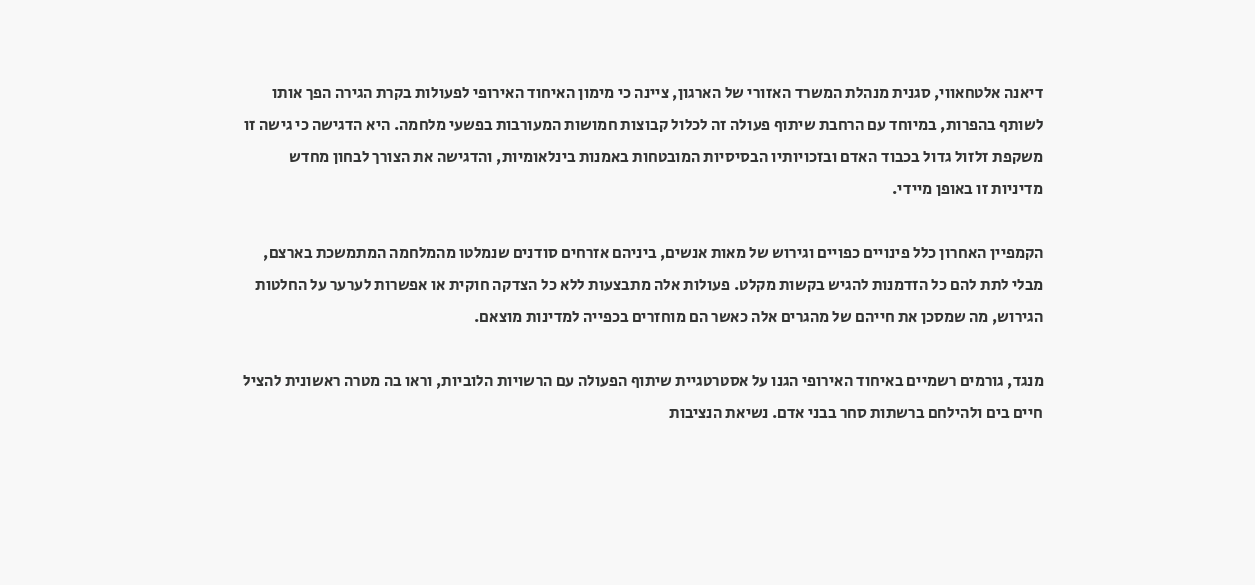דיאנה אלטחאווי, סגנית מנהלת המשרד האזורי של הארגון, ציינה כי מימון האיחוד האירופי לפעולות בקרת הגירה הפך אותו לשותף בהפרות, במיוחד עם הרחבת שיתוף פעולה זה לכלול קבוצות חמושות המעורבות בפשעי מלחמה. היא הדגישה כי גישה זו משקפת זלזול גדול בכבוד האדם ובזכויותיו הבסיסיות המובטחות באמנות בינלאומיות, והדגישה את הצורך לבחון מחדש מדיניות זו באופן מיידי.

הקמפיין האחרון כלל פינויים כפויים וגירוש של מאות אנשים, ביניהם אזרחים סודנים שנמלטו מהמלחמה המתמשכת בארצם, מבלי לתת להם כל הזדמנות להגיש בקשות מקלט. פעולות אלה מתבצעות ללא כל הצדקה חוקית או אפשרות לערער על החלטות הגירוש, מה שמסכן את חייהם של מהגרים אלה כאשר הם מוחזרים בכפייה למדינות מוצאם.

מנגד, גורמים רשמיים באיחוד האירופי הגנו על אסטרטגיית שיתוף הפעולה עם הרשויות הלוביות, וראו בה מטרה ראשונית להציל חיים בים ולהילחם ברשתות סחר בבני אדם. נשיאת הנציבות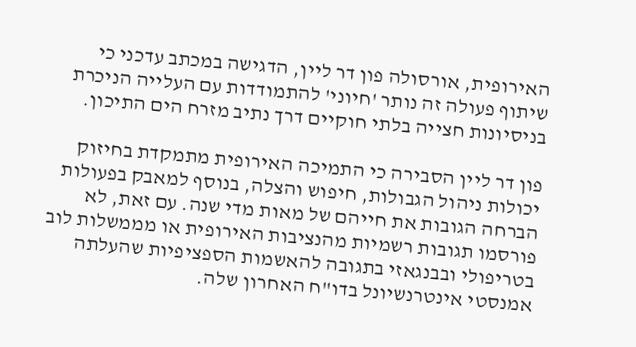האירופית, אורסולה פון דר ליין, הדגישה במכתב עדכני כי שיתוף פעולה זה נותר 'חיוני' להתמודדות עם העלייה הניכרת בניסיונות חצייה בלתי חוקיים דרך נתיב מזרח הים התיכון.

פון דר ליין הסבירה כי התמיכה האירופית מתמקדת בחיזוק יכולות ניהול הגבולות, חיפוש והצלה, בנוסף למאבק בפעולות הברחה הגובות את חייהם של מאות מדי שנה. עם זאת, לא פורסמו תגובות רשמיות מהנציבות האירופית או מממשלות לוב בטריפולי ובבנגאזי בתגובה להאשמות הספציפיות שהעלתה אמנסטי אינטרנשיונל בדו"ח האחרון שלה.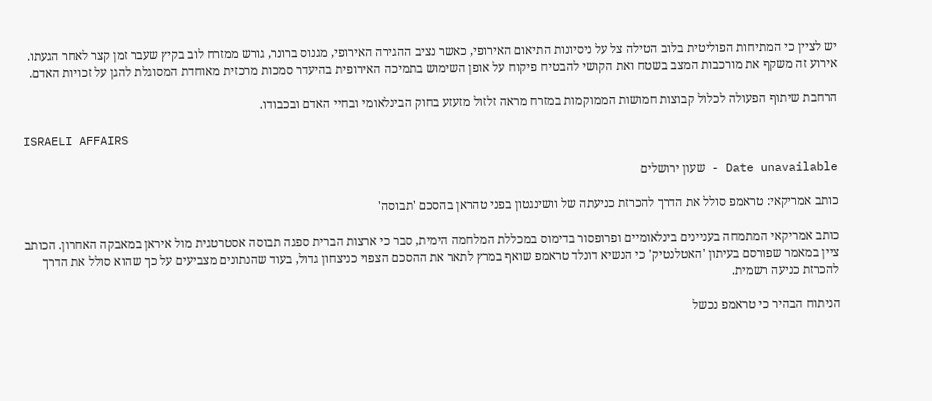יש לציין כי המתיחות הפוליטית בלוב הטילה צל על ניסיונות התיאום האירופי, כאשר נציב ההגירה האירופי, מגנוס ברונר, גורש ממזרח לוב בקיץ שעבר זמן קצר לאחר הגעתו. אירוע זה משקף את מורכבות המצב בשטח ואת הקושי להבטיח פיקוח על אופן השימוש בתמיכה האירופית בהיעדר סמכות מרכזית מאוחדת המסוגלת להגן על זכויות האדם.

הרחבת שיתוף הפעולה לכלול קבוצות חמושות הממוקמות במזרח מראה זלזול מזעזע בחוק הבינלאומי ובחיי האדם ובכבודו.

ISRAELI AFFAIRS

Date unavailable - שעון ירושלים

כותב אמריקאי: טראמפ סולל את הדרך להכרזת כניעתה של וושינגטון בפני טהראן בהסכם 'תבוסה'

כותב אמריקאי המתמחה בעניינים בינלאומיים ופרופסור בדימוס במכללת המלחמה הימית, סבר כי ארצות הברית ספגה תבוסה אסטרטגית מול איראן במאבקה האחרון. הכותב ציין במאמר שפורסם בעיתון 'האטלנטיק' כי הנשיא דונלד טראמפ שואף במרץ לתאר את ההסכם הצפוי כניצחון גדול, בעוד שהנתונים מצביעים על כך שהוא סולל את הדרך להכרזת כניעה רשמית.

הניתוח הבהיר כי טראמפ נכשל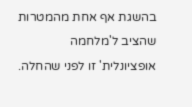בהשגת אף אחת מהמטרות שהציב ל'מלחמה אופציונלית' זו לפני שהחלה.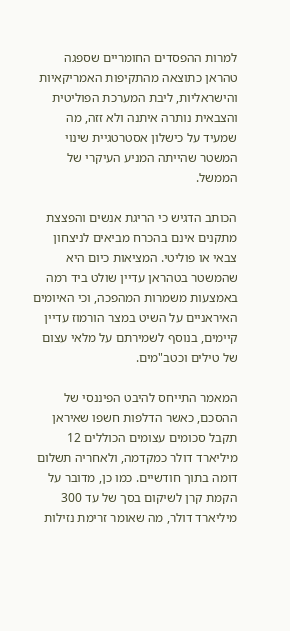למרות ההפסדים החומריים שספגה טהראן כתוצאה מהתקיפות האמריקאיות והישראליות, ליבת המערכת הפוליטית והצבאית נותרה איתנה ולא זזה, מה שמעיד על כישלון אסטרטגיית שינוי המשטר שהייתה המניע העיקרי של הממשל.

הכותב הדגיש כי הריגת אנשים והפצצת מתקנים אינם בהכרח מביאים לניצחון צבאי או פוליטי. המציאות כיום היא שהמשטר בטהראן עדיין שולט ביד רמה באמצעות משמרות המהפכה, וכי האיומים האיראניים על השיט במצר הורמוז עדיין קיימים, בנוסף לשמירתם על מלאי עצום של טילים וכטב"מים.

המאמר התייחס להיבט הפיננסי של ההסכם, כאשר הדלפות חשפו שאיראן תקבל סכומים עצומים הכוללים 12 מיליארד דולר כמקדמה, ולאחריה תשלום דומה בתוך חודשיים. כמו כן, מדובר על הקמת קרן לשיקום בסך של עד 300 מיליארד דולר, מה שאומר זרימת נזילות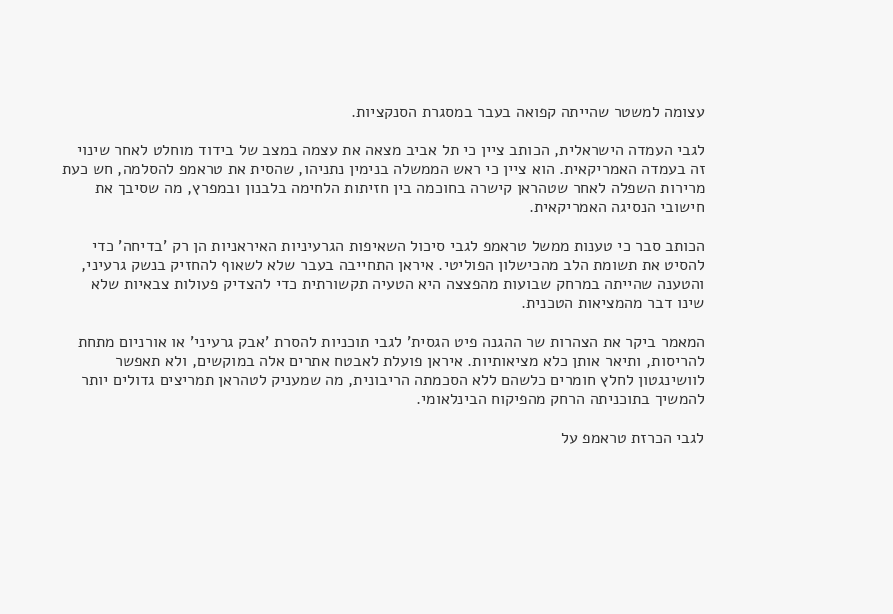עצומה למשטר שהייתה קפואה בעבר במסגרת הסנקציות.

לגבי העמדה הישראלית, הכותב ציין כי תל אביב מצאה את עצמה במצב של בידוד מוחלט לאחר שינוי זה בעמדה האמריקאית. הוא ציין כי ראש הממשלה בנימין נתניהו, שהסית את טראמפ להסלמה, חש כעת מרירות השפלה לאחר שטהראן קישרה בחוכמה בין חזיתות הלחימה בלבנון ובמפרץ, מה שסיבך את חישובי הנסיגה האמריקאית.

הכותב סבר כי טענות ממשל טראמפ לגבי סיכול השאיפות הגרעיניות האיראניות הן רק 'בדיחה' כדי להסיט את תשומת הלב מהכישלון הפוליטי. איראן התחייבה בעבר שלא לשאוף להחזיק בנשק גרעיני, והטענה שהייתה במרחק שבועות מהפצצה היא הטעיה תקשורתית כדי להצדיק פעולות צבאיות שלא שינו דבר מהמציאות הטכנית.

המאמר ביקר את הצהרות שר ההגנה פיט הגסית' לגבי תוכניות להסרת 'אבק גרעיני' או אורניום מתחת להריסות, ותיאר אותן כלא מציאותיות. איראן פועלת לאבטח אתרים אלה במוקשים, ולא תאפשר לוושינגטון לחלץ חומרים כלשהם ללא הסכמתה הריבונית, מה שמעניק לטהראן תמריצים גדולים יותר להמשיך בתוכניתה הרחק מהפיקוח הבינלאומי.

לגבי הכרזת טראמפ על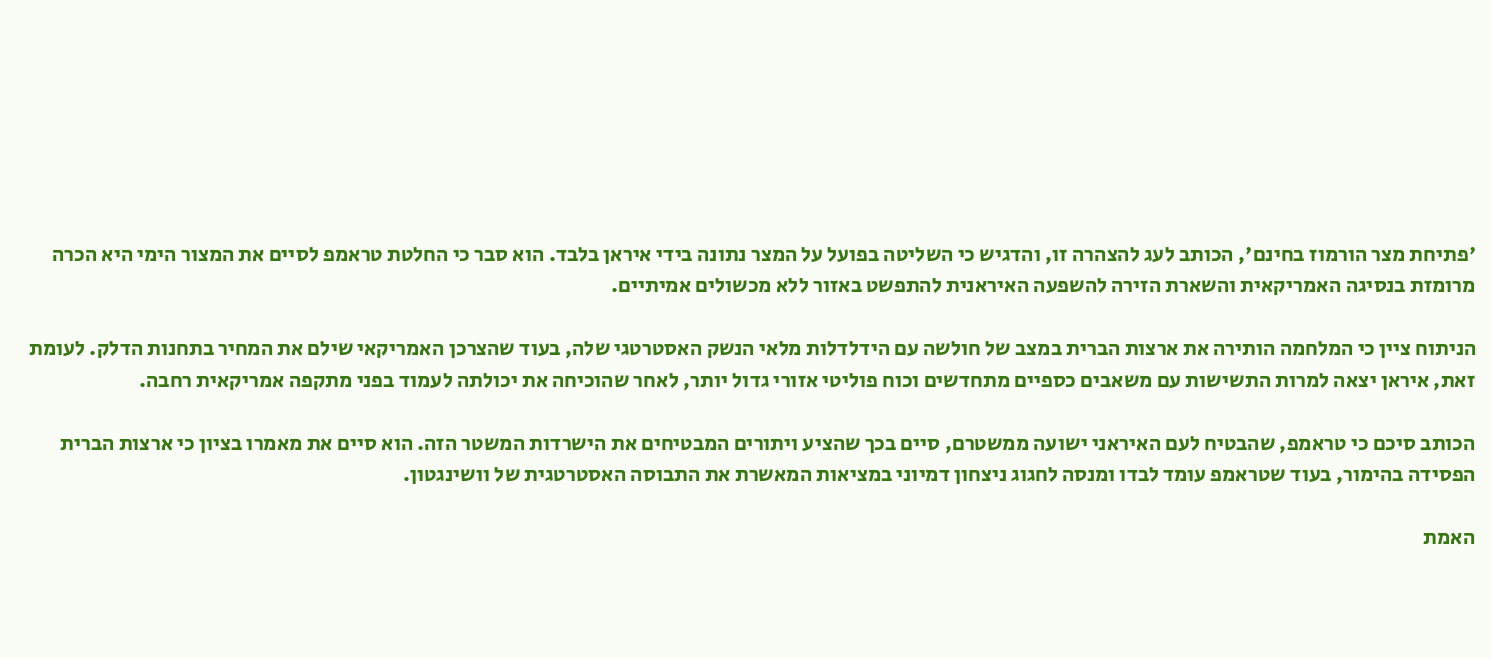'פתיחת מצר הורמוז בחינם', הכותב לעג להצהרה זו, והדגיש כי השליטה בפועל על המצר נתונה בידי איראן בלבד. הוא סבר כי החלטת טראמפ לסיים את המצור הימי היא הכרה מרומזת בנסיגה האמריקאית והשארת הזירה להשפעה האיראנית להתפשט באזור ללא מכשולים אמיתיים.

הניתוח ציין כי המלחמה הותירה את ארצות הברית במצב של חולשה עם הידלדלות מלאי הנשק האסטרטגי שלה, בעוד שהצרכן האמריקאי שילם את המחיר בתחנות הדלק. לעומת זאת, איראן יצאה למרות התשישות עם משאבים כספיים מתחדשים וכוח פוליטי אזורי גדול יותר, לאחר שהוכיחה את יכולתה לעמוד בפני מתקפה אמריקאית רחבה.

הכותב סיכם כי טראמפ, שהבטיח לעם האיראני ישועה ממשטרם, סיים בכך שהציע ויתורים המבטיחים את הישרדות המשטר הזה. הוא סיים את מאמרו בציון כי ארצות הברית הפסידה בהימור, בעוד שטראמפ עומד לבדו ומנסה לחגוג ניצחון דמיוני במציאות המאשרת את התבוסה האסטרטגית של וושינגטון.

האמת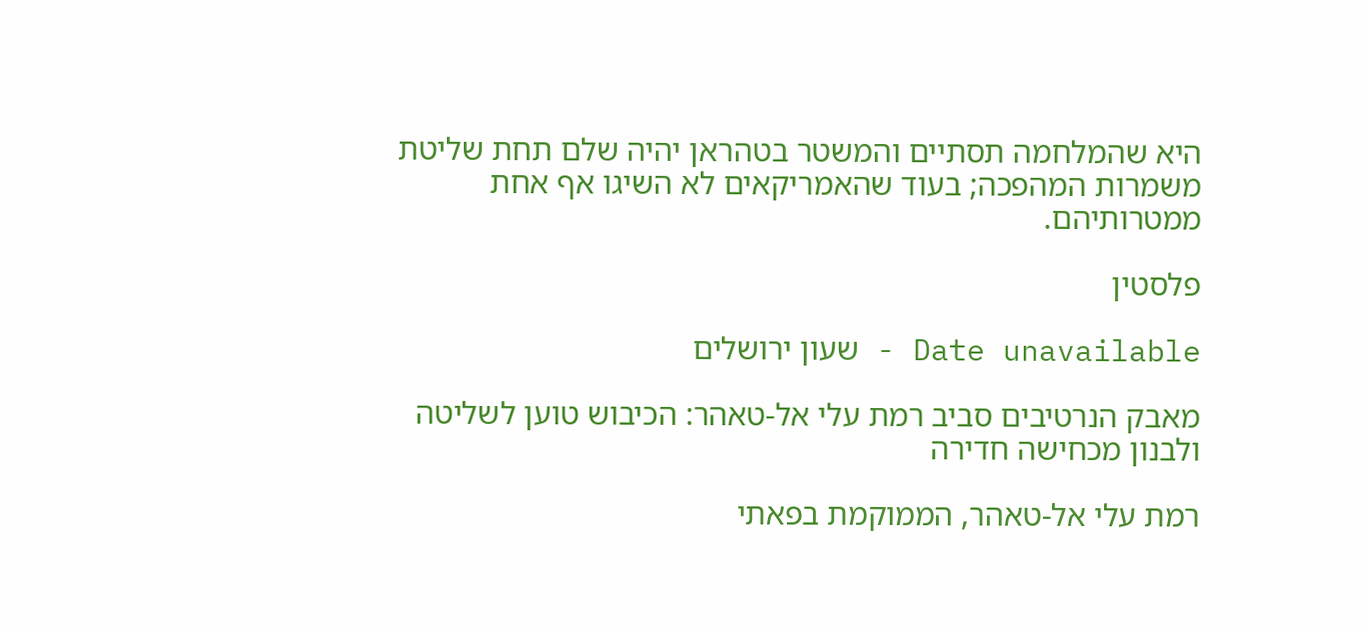היא שהמלחמה תסתיים והמשטר בטהראן יהיה שלם תחת שליטת משמרות המהפכה; בעוד שהאמריקאים לא השיגו אף אחת ממטרותיהם.

פלסטין

Date unavailable - שעון ירושלים

מאבק הנרטיבים סביב רמת עלי אל-טאהר: הכיבוש טוען לשליטה ולבנון מכחישה חדירה

רמת עלי אל-טאהר, הממוקמת בפאתי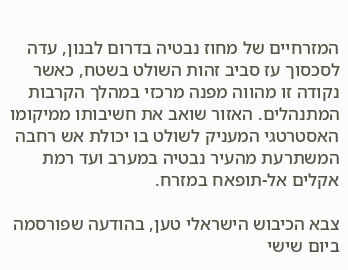המזרחיים של מחוז נבטיה בדרום לבנון, עדה לסכסוך עז סביב זהות השולט בשטח, כאשר נקודה זו מהווה מפנה מרכזי במהלך הקרבות המתנהלים. האזור שואב את חשיבותו ממיקומו האסטרטגי המעניק לשולט בו יכולת אש רחבה המשתרעת מהעיר נבטיה במערב ועד רמת אקלים אל-תופאח במזרח.

צבא הכיבוש הישראלי טען, בהודעה שפורסמה ביום שישי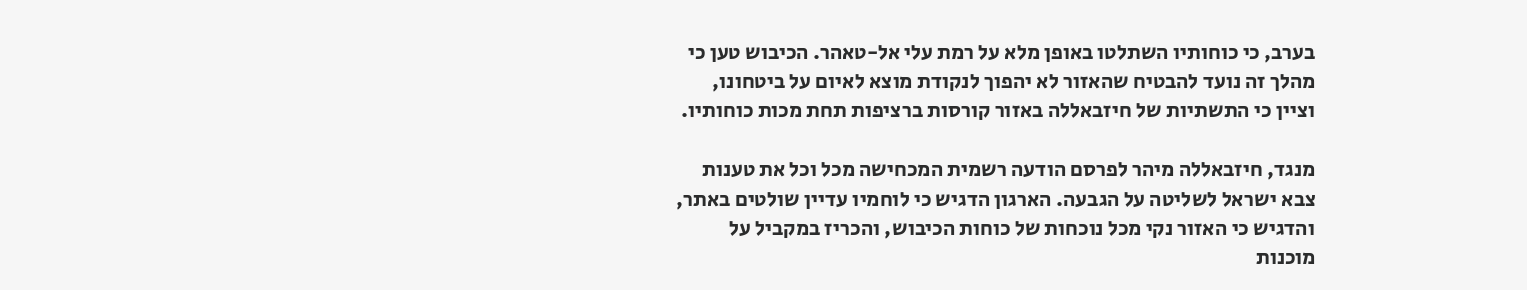בערב, כי כוחותיו השתלטו באופן מלא על רמת עלי אל-טאהר. הכיבוש טען כי מהלך זה נועד להבטיח שהאזור לא יהפוך לנקודת מוצא לאיום על ביטחונו, וציין כי התשתיות של חיזבאללה באזור קורסות ברציפות תחת מכות כוחותיו.

מנגד, חיזבאללה מיהר לפרסם הודעה רשמית המכחישה מכל וכל את טענות צבא ישראל לשליטה על הגבעה. הארגון הדגיש כי לוחמיו עדיין שולטים באתר, והדגיש כי האזור נקי מכל נוכחות של כוחות הכיבוש, והכריז במקביל על מוכנות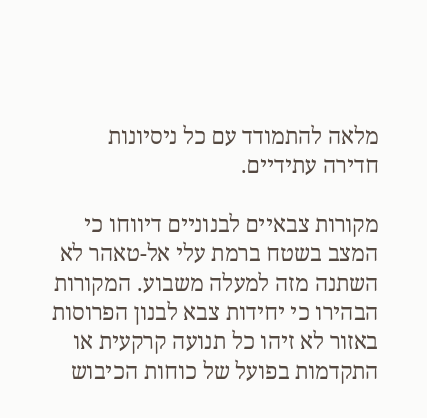מלאה להתמודד עם כל ניסיונות חדירה עתידיים.

מקורות צבאיים לבנוניים דיווחו כי המצב בשטח ברמת עלי אל-טאהר לא השתנה מזה למעלה משבוע. המקורות הבהירו כי יחידות צבא לבנון הפרוסות באזור לא זיהו כל תנועה קרקעית או התקדמות בפועל של כוחות הכיבוש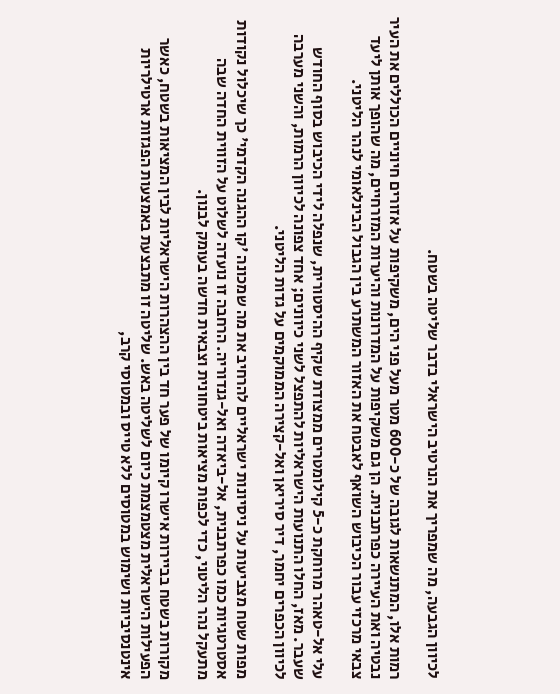לכיוון הגבעה, מה שמפריך את הנרטיב הישראלי בדבר שליטה בשטח.

רמות אלו, המתנשאות לגובה של כ-600 מטר מעל פני הים, משקיפות על אזורים חיוניים הכוללים את העיר נבטיה ואת העיירה כפרתבנית. הן גם משקיפות על המדרונות והיערות המזרחיים, מה שהופך אותן ליעד צבאי מרכזי עבור הכיבוש השואף לאבטח את האזור המשתרע בין הגבול הבינלאומי לנהר הליטני.

עלי אל-טאהר מרוחקת כ-5 קילומטרים ממצודת שקיף ההיסטורית, שנפלה לידי הכיבוש בסוף החודש שעבר. מאז, החלו התנועות הישראליות להתפצל לשני כיוונים; אחד צפונה לכיוון הרמות, והשני מערבה לכיוון הכפרים יחמר, דיר סיריאן ואל-קצירה הממוקמים על גדות הליטני.

מפות שטח מצביעות על ניסיונות ישראליים להרחיב את מה שמכונה 'קו ההגנה הקדמי' כך שיכלול נקודות אסטרטגיות כמו כפרתבנית, אל-ביאדה ואל-גנדוריה. הרחבה זו נועדה לשלוט על הזווית החדה שבה מתעקל נהר הליטני, כדי לכפות מציאות ביטחונית וצבאית חדשה בעומק לבנון.

מקורות בשטח בביירות אישרו קיומו של פער חד בין ההצהרות הישראליות לבין המציאות בשטח, כאשר הפעילות הישראלית מצטמצמת כיום לשליטה באש. שליטה זו מתבצעת באמצעות הפגזות ארטילריות אינטנסיביות ושימוש במטוסים ללא טייס ובמטוסי קרב,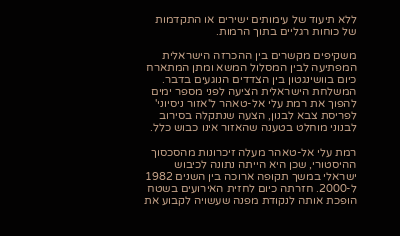ללא תיעוד של עימותים ישירים או התקדמות של כוחות רגליים בתוך הרמות.

משקיפים מקשרים בין ההכרזה הישראלית המפתיעה לבין המסלול המשא ומתן המתארח כיום בוושינגטון בין הצדדים הנוגעים בדבר. המשלחת הישראלית הציעה לפני מספר ימים להפוך את רמת עלי אל-טאהר ל'אזור ניסיוני' לפריסת צבא לבנון, הצעה שנתקלה בסירוב לבנוני מוחלט בטענה שהאזור אינו כבוש כלל.

רמת עלי אל-טאהר מעלה זיכרונות מהסכסוך ההיסטורי, שכן היא הייתה נתונה לכיבוש ישראלי במשך תקופה ארוכה בין השנים 1982 ל-2000. חזרתה כיום לחזית האירועים בשטח הופכת אותה לנקודת מפנה שעשויה לקבוע את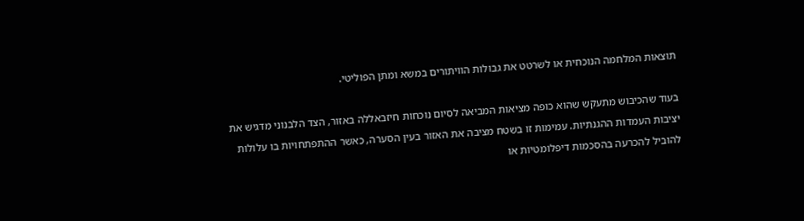תוצאות המלחמה הנוכחית או לשרטט את גבולות הוויתורים במשא ומתן הפוליטי.

בעוד שהכיבוש מתעקש שהוא כופה מציאות המביאה לסיום נוכחות חיזבאללה באזור, הצד הלבנוני מדגיש את יציבות העמדות ההגנתיות. עמימות זו בשטח מציבה את האזור בעין הסערה, כאשר ההתפתחויות בו עלולות להוביל להכרעה בהסכמות דיפלומטיות או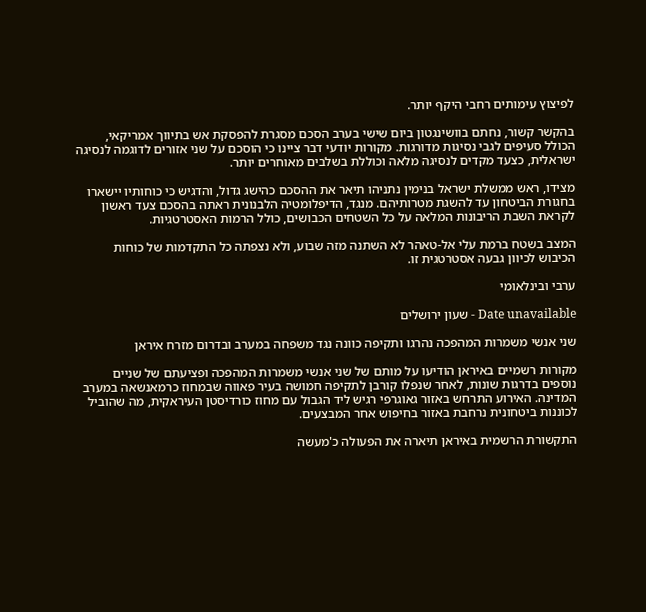לפיצוץ עימותים רחבי היקף יותר.

בהקשר קשור, נחתם בוושינגטון ביום שישי בערב הסכם מסגרת להפסקת אש בתיווך אמריקאי, הכולל סעיפים לגבי נסיגות מדורגות. מקורות יודעי דבר ציינו כי הוסכם על שני אזורים לדוגמה לנסיגה ישראלית, כצעד מקדים לנסיגה מלאה וכוללת בשלבים מאוחרים יותר.

מצידו, ראש ממשלת ישראל בנימין נתניהו תיאר את ההסכם כהישג גדול, והדגיש כי כוחותיו יישארו בחגורת הביטחון עד להשגת מטרותיהם. מנגד, הדיפלומטיה הלבנונית ראתה בהסכם צעד ראשון לקראת השבת הריבונות המלאה על כל השטחים הכבושים, כולל הרמות האסטרטגיות.

המצב בשטח ברמת עלי אל-טאהר לא השתנה מזה שבוע, ולא נצפתה כל התקדמות של כוחות הכיבוש לכיוון גבעה אסטרטגית זו.

ערבי ובינלאומי

Date unavailable - שעון ירושלים

שני אנשי משמרות המהפכה נהרגו ותקיפה כוונה נגד משפחה במערב ובדרום מזרח איראן

מקורות רשמיים באיראן הודיעו על מותם של שני אנשי משמרות המהפכה ופציעתם של שניים נוספים בדרגות שונות, לאחר שנפלו קורבן לתקיפה חמושה בעיר פאווה שבמחוז כרמאנשאה במערב המדינה. האירוע התרחש באזור גאוגרפי רגיש ליד הגבול עם מחוז כורדיסטן העיראקית, מה שהוביל לכוננות ביטחונית נרחבת באזור בחיפוש אחר המבצעים.

התקשורת הרשמית באיראן תיארה את הפעולה כ'מעשה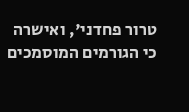טרור פחדני', ואישרה כי הגורמים המוסמכים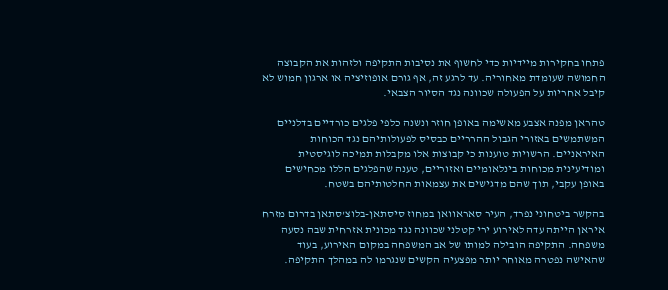פתחו בחקירות מיידיות כדי לחשוף את נסיבות התקיפה ולזהות את הקבוצה החמושה שעומדת מאחוריה. עד לרגע זה, אף גורם אופוזיציה או ארגון חמוש לא קיבל אחריות על הפעולה שכוונה נגד הסיור הצבאי.

טהראן מפנה אצבע מאשימה באופן חוזר ונשנה כלפי פלגים כורדיים בדלניים המשתמשים באזורי הגבול ההרריים כבסיס לפעולותיהם נגד הכוחות האיראניים. הרשויות טוענות כי קבוצות אלו מקבלות תמיכה לוגיסטית ומודיעינית מכוחות בינלאומיים ואזוריים, טענה שהפלגים הללו מכחישים באופן עקבי, תוך שהם מדגישים את עצמאות החלטותיהם בשטח.

בהקשר ביטחוני נפרד, העיר סאראוואן במחוז סיסתאן-בלוצ'סתאן בדרום מזרח איראן הייתה עדה לאירוע ירי קטלני שכוונה נגד מכונית אזרחית שבה נסעה משפחה. התקיפה הובילה למותו של אב המשפחה במקום האירוע, בעוד שהאישה נפטרה מאוחר יותר מפצעיה הקשים שנגרמו לה במהלך התקיפה.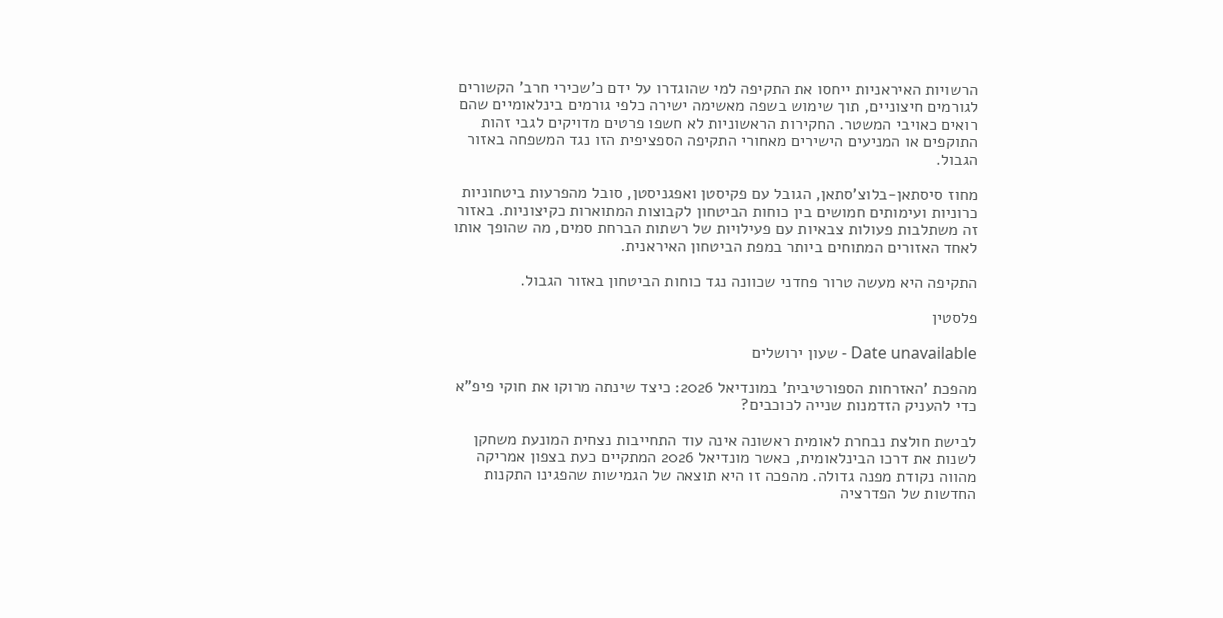הרשויות האיראניות ייחסו את התקיפה למי שהוגדרו על ידם כ'שכירי חרב' הקשורים לגורמים חיצוניים, תוך שימוש בשפה מאשימה ישירה כלפי גורמים בינלאומיים שהם רואים כאויבי המשטר. החקירות הראשוניות לא חשפו פרטים מדויקים לגבי זהות התוקפים או המניעים הישירים מאחורי התקיפה הספציפית הזו נגד המשפחה באזור הגבול.

מחוז סיסתאן-בלוצ'סתאן, הגובל עם פקיסטן ואפגניסטן, סובל מהפרעות ביטחוניות כרוניות ועימותים חמושים בין כוחות הביטחון לקבוצות המתוארות כקיצוניות. באזור זה משתלבות פעולות צבאיות עם פעילויות של רשתות הברחת סמים, מה שהופך אותו לאחד האזורים המתוחים ביותר במפת הביטחון האיראנית.

התקיפה היא מעשה טרור פחדני שכוונה נגד כוחות הביטחון באזור הגבול.

פלסטין

Date unavailable - שעון ירושלים

מהפכת 'האזרחות הספורטיבית' במונדיאל 2026: כיצד שינתה מרוקו את חוקי פיפ"א כדי להעניק הזדמנות שנייה לכוכבים?

לבישת חולצת נבחרת לאומית ראשונה אינה עוד התחייבות נצחית המונעת משחקן לשנות את דרכו הבינלאומית, כאשר מונדיאל 2026 המתקיים כעת בצפון אמריקה מהווה נקודת מפנה גדולה. מהפכה זו היא תוצאה של הגמישות שהפגינו התקנות החדשות של הפדרציה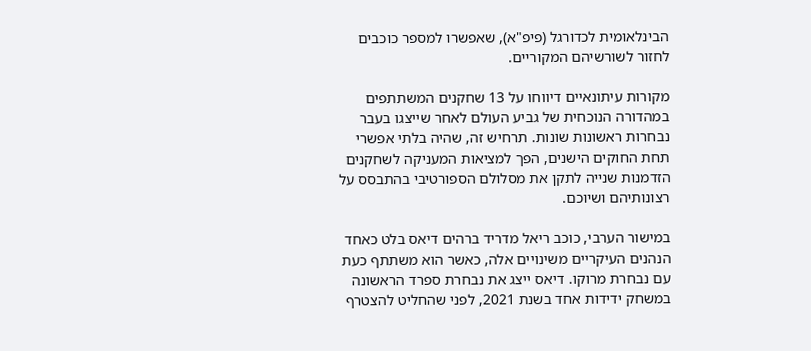הבינלאומית לכדורגל (פיפ"א), שאפשרו למספר כוכבים לחזור לשורשיהם המקוריים.

מקורות עיתונאיים דיווחו על 13 שחקנים המשתתפים במהדורה הנוכחית של גביע העולם לאחר שייצגו בעבר נבחרות ראשונות שונות. תרחיש זה, שהיה בלתי אפשרי תחת החוקים הישנים, הפך למציאות המעניקה לשחקנים הזדמנות שנייה לתקן את מסלולם הספורטיבי בהתבסס על רצונותיהם ושיוכם.

במישור הערבי, כוכב ריאל מדריד ברהים דיאס בלט כאחד הנהנים העיקריים משינויים אלה, כאשר הוא משתתף כעת עם נבחרת מרוקו. דיאס ייצג את נבחרת ספרד הראשונה במשחק ידידות אחד בשנת 2021, לפני שהחליט להצטרף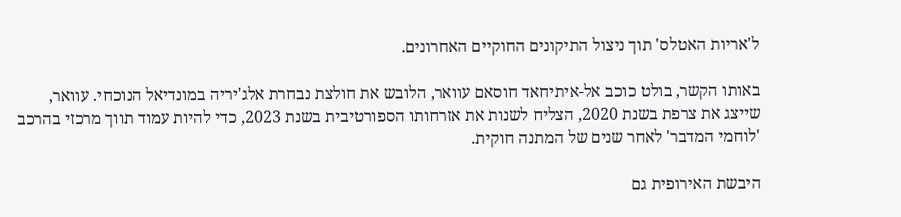ל'אריות האטלס' תוך ניצול התיקונים החוקיים האחרונים.

באותו הקשר, בולט כוכב אל-איתיחאד חוסאם עוואר, הלובש את חולצת נבחרת אלג'יריה במונדיאל הנוכחי. עוואר, שייצג את צרפת בשנת 2020, הצליח לשנות את אזרחותו הספורטיבית בשנת 2023, כדי להיות עמוד תווך מרכזי בהרכב 'לוחמי המדבר' לאחר שנים של המתנה חוקית.

היבשת האירופית גם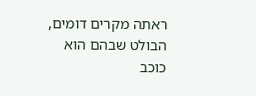ראתה מקרים דומים, הבולט שבהם הוא כוכב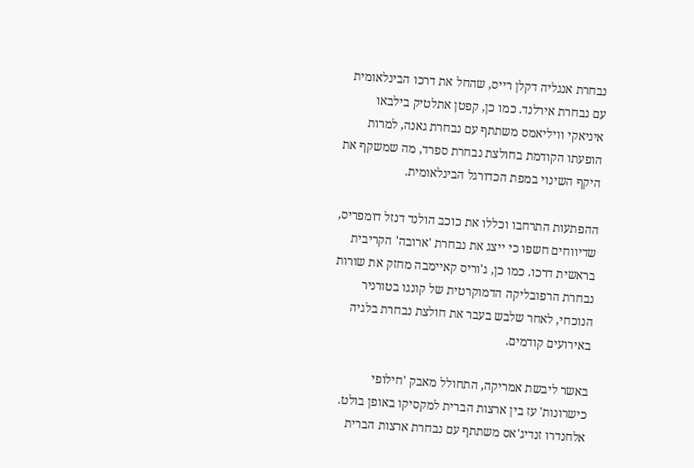נבחרת אנגליה דקלן רייס, שהחל את דרכו הבינלאומית עם נבחרת אירלנד. כמו כן, קפטן אתלטיק בילבאו איניאקי וויליאמס משתתף עם נבחרת גאנה, למרות הופעתו הקודמת בחולצת נבחרת ספרד, מה שמשקף את היקף השינוי במפת הכדורגל הבינלאומית.

ההפתעות התרחבו וכללו את כוכב הולנד דנזל דומפריס, שדיווחים חשפו כי ייצג את נבחרת 'ארובה' הקריבית בראשית דרכו. כמו כן, ג'וריס קאיימבה מחזק את שורות נבחרת הרפובליקה הדמוקרטית של קונגו בטורניר הנוכחי, לאחר שלבש בעבר את חולצת נבחרת בלגיה באירועים קודמים.

באשר ליבשת אמריקה, התחולל מאבק 'חילופי כישרונות' עז בין ארצות הברית למקסיקו באופן בולט. אלחנדרו זנדיג'אס משתתף עם נבחרת ארצות הברית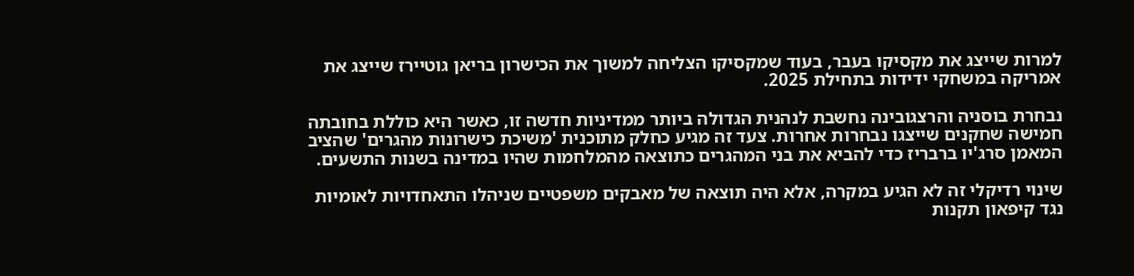למרות שייצג את מקסיקו בעבר, בעוד שמקסיקו הצליחה למשוך את הכישרון בריאן גוטיירז שייצג את אמריקה במשחקי ידידות בתחילת 2025.

נבחרת בוסניה והרצגובינה נחשבת לנהנית הגדולה ביותר ממדיניות חדשה זו, כאשר היא כוללת בחובתה חמישה שחקנים שייצגו נבחרות אחרות. צעד זה מגיע כחלק מתוכנית 'משיכת כישרונות מהגרים' שהציב המאמן סרג'יו ברבריז כדי להביא את בני המהגרים כתוצאה מהמלחמות שהיו במדינה בשנות התשעים.

שינוי רדיקלי זה לא הגיע במקרה, אלא היה תוצאה של מאבקים משפטיים שניהלו התאחדויות לאומיות נגד קיפאון תקנות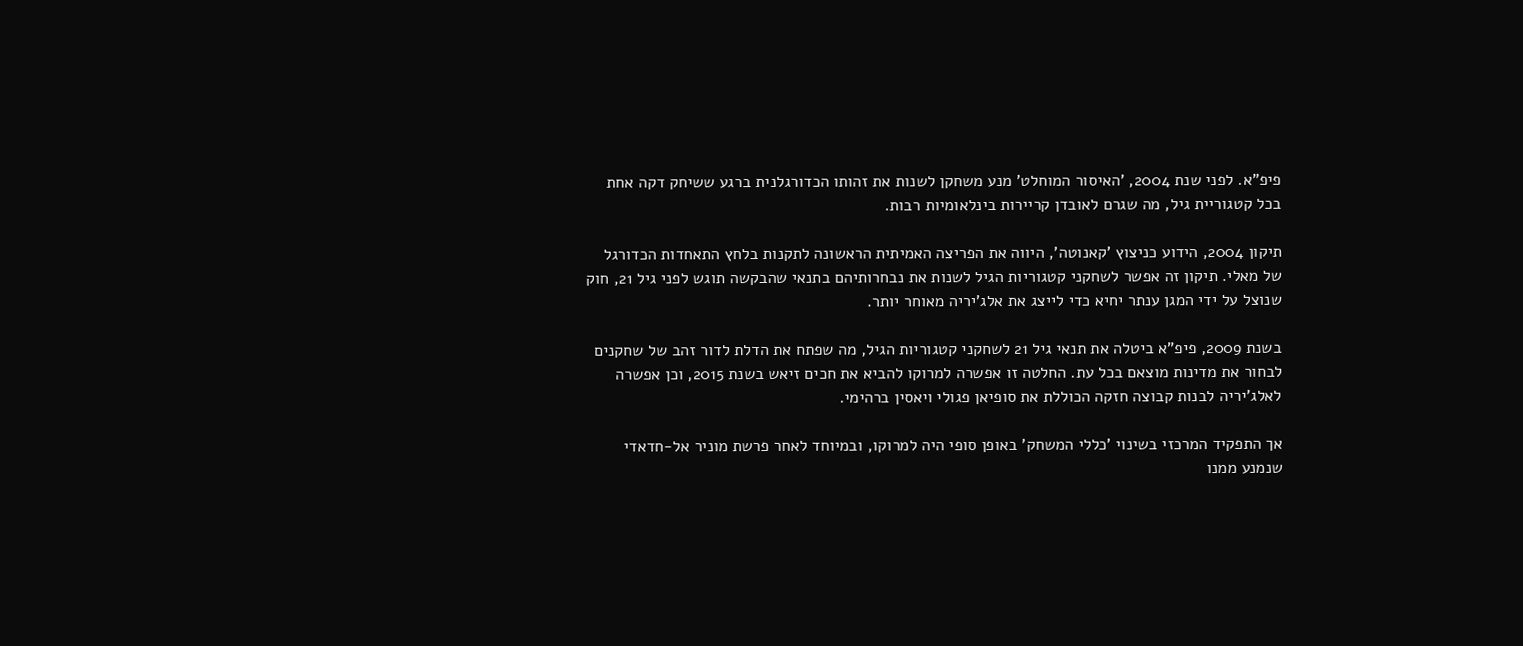פיפ"א. לפני שנת 2004, 'האיסור המוחלט' מנע משחקן לשנות את זהותו הכדורגלנית ברגע ששיחק דקה אחת בכל קטגוריית גיל, מה שגרם לאובדן קריירות בינלאומיות רבות.

תיקון 2004, הידוע כניצוץ 'קאנוטה', היווה את הפריצה האמיתית הראשונה לתקנות בלחץ התאחדות הכדורגל של מאלי. תיקון זה אפשר לשחקני קטגוריות הגיל לשנות את נבחרותיהם בתנאי שהבקשה תוגש לפני גיל 21, חוק שנוצל על ידי המגן ענתר יחיא כדי לייצג את אלג'יריה מאוחר יותר.

בשנת 2009, פיפ"א ביטלה את תנאי גיל 21 לשחקני קטגוריות הגיל, מה שפתח את הדלת לדור זהב של שחקנים לבחור את מדינות מוצאם בכל עת. החלטה זו אפשרה למרוקו להביא את חכים זיאש בשנת 2015, וכן אפשרה לאלג'יריה לבנות קבוצה חזקה הכוללת את סופיאן פגולי ויאסין ברהימי.

אך התפקיד המרכזי בשינוי 'כללי המשחק' באופן סופי היה למרוקו, ובמיוחד לאחר פרשת מוניר אל-חדאדי שנמנע ממנו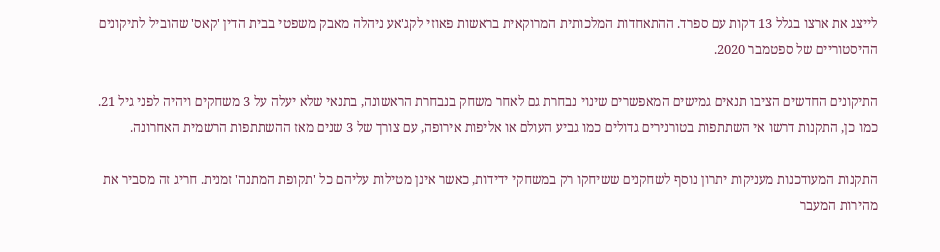לייצג את ארצו בגלל 13 דקות עם ספרד. ההתאחדות המלכותית המרוקאית בראשות פאוזי לקג'אע ניהלה מאבק משפטי בבית הדין 'קאס' שהוביל לתיקונים ההיסטוריים של ספטמבר 2020.

התיקונים החדשים הציבו תנאים גמישים המאפשרים שינוי נבחרת גם לאחר משחק בנבחרת הראשונה, בתנאי שלא יעלה על 3 משחקים ויהיה לפני גיל 21. כמו כן, התקנות דרשו אי השתתפות בטורנירים גדולים כמו גביע העולם או אליפות אירופה, עם צורך של 3 שנים מאז ההשתתפות הרשמית האחרונה.

התקנות המעודכנות מעניקות יתרון נוסף לשחקנים ששיחקו רק במשחקי ידידות, כאשר אינן מטילות עליהם כל 'תקופת המתנה' זמנית. חריג זה מסביר את מהירות המעבר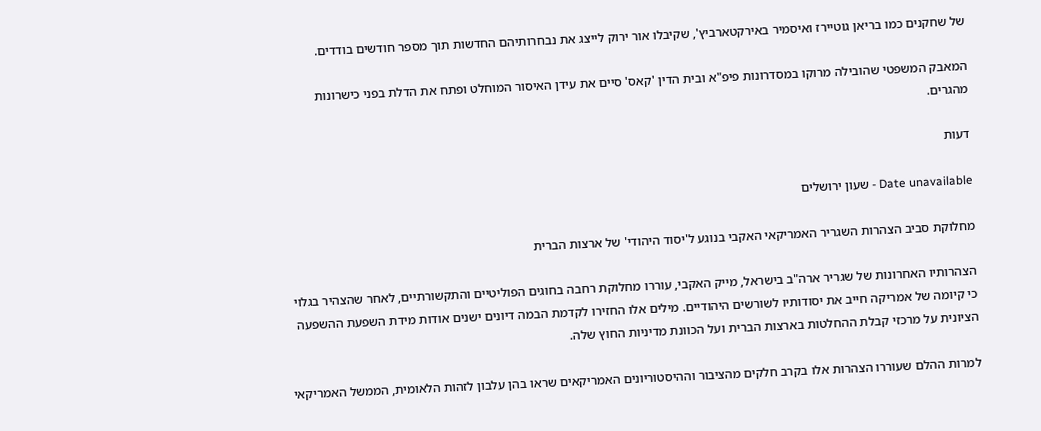של שחקנים כמו בריאן גוטיירז ואיסמיר באירקטארביץ', שקיבלו אור ירוק לייצג את נבחרותיהם החדשות תוך מספר חודשים בודדים.

המאבק המשפטי שהובילה מרוקו במסדרונות פיפ"א ובית הדין 'קאס' סיים את עידן האיסור המוחלט ופתח את הדלת בפני כישרונות מהגרים.

דעות

Date unavailable - שעון ירושלים

מחלוקת סביב הצהרות השגריר האמריקאי האקבי בנוגע ל'יסוד היהודי' של ארצות הברית

הצהרותיו האחרונות של שגריר ארה"ב בישראל, מייק האקבי, עוררו מחלוקת רחבה בחוגים הפוליטיים והתקשורתיים, לאחר שהצהיר בגלוי כי קיומה של אמריקה חייב את יסודותיו לשורשים היהודיים. מילים אלו החזירו לקדמת הבמה דיונים ישנים אודות מידת השפעת ההשפעה הציונית על מרכזי קבלת ההחלטות בארצות הברית ועל הכוונת מדיניות החוץ שלה.

למרות ההלם שעוררו הצהרות אלו בקרב חלקים מהציבור וההיסטוריונים האמריקאים שראו בהן עלבון לזהות הלאומית, הממשל האמריקאי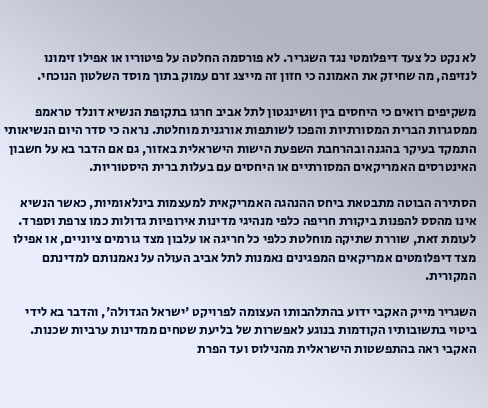לא נקט כל צעד דיפלומטי נגד השגריר. לא פורסמה החלטה על פיטוריו או אפילו זימונו לנזיפה, מה שחיזק את האמונה כי חזון זה מייצג זרם עמוק בתוך מוסד השלטון הנוכחי.

משקיפים רואים כי היחסים בין וושינגטון לתל אביב חרגו בתקופת הנשיא דונלד טראמפ ממסגרות הברית המסורתיות והפכו לשותפות אורגנית מוחלטת. נראה כי סדר היום הנשיאותי התמקד בעיקר בהגנה ובהרחבת השפעת הישות הישראלית באזור, גם אם הדבר בא על חשבון האינטרסים האמריקאים המסורתיים או היחסים עם בעלות ברית היסטוריות.

הסתירה הבוטה מתבטאת ביחס ההנהגה האמריקאית למעצמות בינלאומיות, כאשר הנשיא אינו מהסס להפנות ביקורת חריפה כלפי מנהיגי מדינות אירופיות גדולות כמו צרפת וספרד. לעומת זאת, שוררת שתיקה מוחלטת כלפי כל חריגה או עלבון מצד גורמים ציוניים, או אפילו מצד דיפלומטים אמריקאים המפגינים נאמנות לתל אביב העולה על נאמנותם למדינתם המקורית.

השגריר מייק האקבי ידוע בהתלהבותו העצומה לפרויקט 'ישראל הגדולה', והדבר בא לידי ביטוי בתשובותיו הקודמות בנוגע לאפשרות של בליעת שטחים ממדינות ערביות שכנות. האקבי ראה בהתפשטות הישראלית מהנילוס ועד הפרת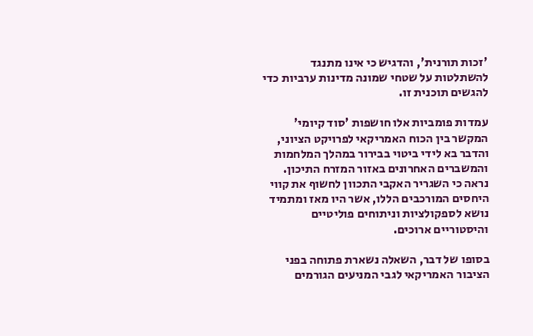'זכות תורנית', והדגיש כי אינו מתנגד להשתלטות על שטחי שמונה מדינות ערביות כדי להגשים תוכנית זו.

עמדות פומביות אלו חושפות 'סוד קיומי' המקשר בין הכוח האמריקאי לפרויקט הציוני, והדבר בא לידי ביטוי בבירור במהלך המלחמות והמשברים האחרונים באזור המזרח התיכון. נראה כי השגריר האקבי התכוון לחשוף את קווי היחסים המורכבים הללו, אשר היו מאז ומתמיד נושא לספקולציות וניתוחים פוליטיים והיסטוריים ארוכים.

בסופו של דבר, השאלה נשארת פתוחה בפני הציבור האמריקאי לגבי המניעים הגורמים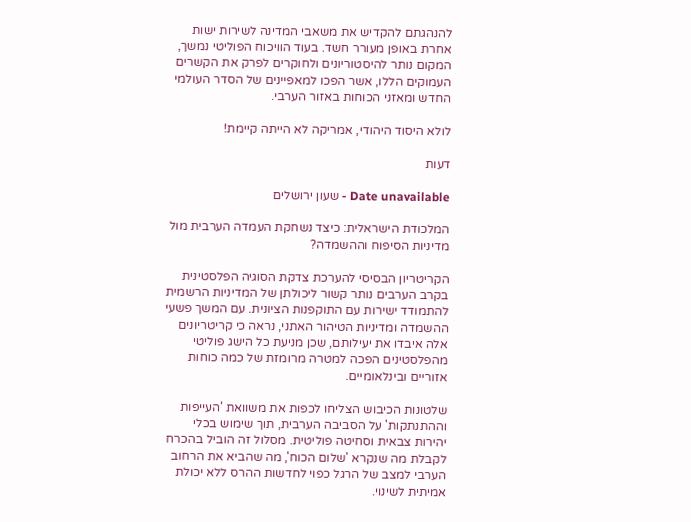להנהגתם להקדיש את משאבי המדינה לשירות ישות אחרת באופן מעורר חשד. בעוד הוויכוח הפוליטי נמשך, המקום נותר להיסטוריונים ולחוקרים לפרק את הקשרים העמוקים הללו, אשר הפכו למאפיינים של הסדר העולמי החדש ומאזני הכוחות באזור הערבי.

לולא היסוד היהודי, אמריקה לא הייתה קיימת!

דעות

Date unavailable - שעון ירושלים

המלכודת הישראלית: כיצד נשחקת העמדה הערבית מול מדיניות הסיפוח וההשמדה?

הקריטריון הבסיסי להערכת צדקת הסוגיה הפלסטינית בקרב הערבים נותר קשור ליכולתן של המדיניות הרשמית להתמודד ישירות עם התוקפנות הציונית. עם המשך פשעי ההשמדה ומדיניות הטיהור האתני, נראה כי קריטריונים אלה איבדו את יעילותם, שכן מניעת כל הישג פוליטי מהפלסטינים הפכה למטרה מרומזת של כמה כוחות אזוריים ובינלאומיים.

שלטונות הכיבוש הצליחו לכפות את משוואת 'העייפות וההתנתקות' על הסביבה הערבית, תוך שימוש בכלי יהירות צבאית וסחיטה פוליטית. מסלול זה הוביל בהכרח לקבלת מה שנקרא 'שלום הכוח', מה שהביא את הרחוב הערבי למצב של הרגל כפוי לחדשות ההרס ללא יכולת אמיתית לשינוי.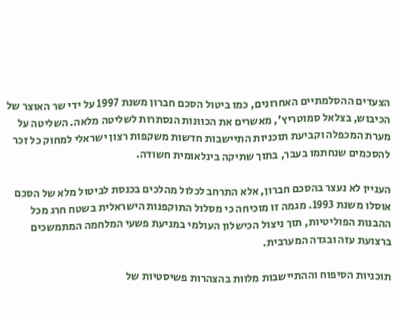הצעדים ההסלמתיים האחרונים, כמו ביטול הסכם חברון משנת 1997 על ידי שר האוצר של הכיבוש, בצלאל סמוטריץ', מאשרים את הכוונות הנסתרות לשליטה מלאה. השליטה על מערת המכפלה וקביעת תוכניות התיישבות חדשות משקפות רצון ישראלי למחוק כל זכר להסכמים שנחתמו בעבר, בתוך שתיקה בינלאומית חשודה.

העניין לא נעצר בהסכם חברון, אלא התרחב לכלול מהלכים בכנסת לביטול מלא של הסכם אוסלו משנת 1993. מגמה זו מוכיחה כי מסלול התוקפנות הישראלית בשטח חרג מכל ההבנות הפוליטיות, תוך ניצול הכישלון העולמי במניעת פשעי המלחמה המתמשכים ברצועת עזה ובגדה המערבית.

תוכניות הסיפוח וההתיישבות מלוות בהצהרות פשיסטיות של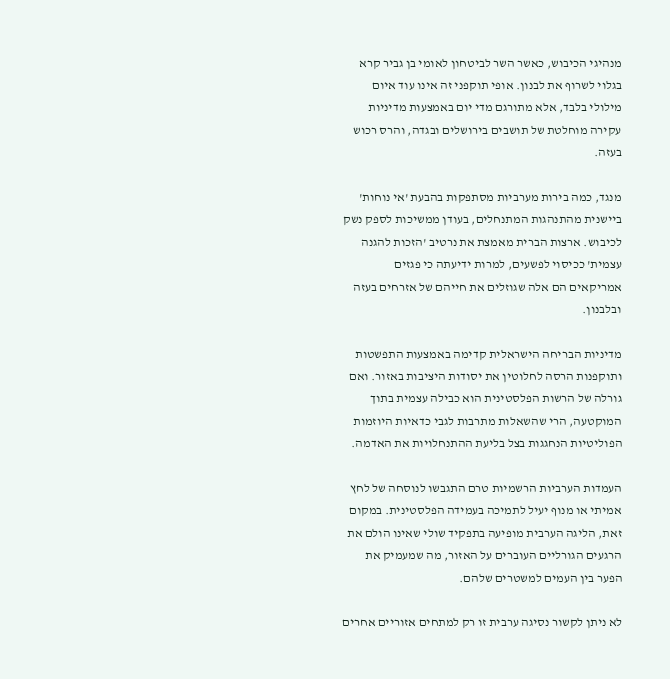מנהיגי הכיבוש, כאשר השר לביטחון לאומי בן גביר קרא בגלוי לשרוף את לבנון. אופי תוקפני זה אינו עוד איום מילולי בלבד, אלא מתורגם מדי יום באמצעות מדיניות עקירה מוחלטת של תושבים בירושלים ובגדה, והרס רכוש בעזה.

מנגד, כמה בירות מערביות מסתפקות בהבעת 'אי נוחות' ביישנית מהתנהגות המתנחלים, בעודן ממשיכות לספק נשק לכיבוש. ארצות הברית מאמצת את נרטיב 'הזכות להגנה עצמית' ככיסוי לפשעים, למרות ידיעתה כי פגזים אמריקאים הם אלה שגוזלים את חייהם של אזרחים בעזה ובלבנון.

מדיניות הבריחה הישראלית קדימה באמצעות התפשטות ותוקפנות הרסה לחלוטין את יסודות היציבות באזור. ואם גורלה של הרשות הפלסטינית הוא כבילה עצמית בתוך המוקטעה, הרי שהשאלות מתרבות לגבי כדאיות היוזמות הפוליטיות הנחגגות בצל בליעת ההתנחלויות את האדמה.

העמדות הערביות הרשמיות טרם התגבשו לנוסחה של לחץ אמיתי או מנוף יעיל לתמיכה בעמידה הפלסטינית. במקום זאת, הליגה הערבית מופיעה בתפקיד שולי שאינו הולם את הרגעים הגורליים העוברים על האזור, מה שמעמיק את הפער בין העמים למשטרים שלהם.

לא ניתן לקשור נסיגה ערבית זו רק למתחים אזוריים אחרים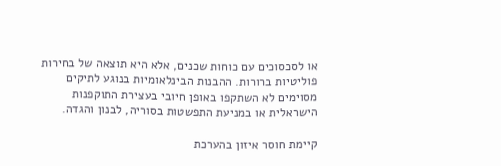או לסכסוכים עם כוחות שכנים, אלא היא תוצאה של בחירות פוליטיות ברורות. ההבנות הבינלאומיות בנוגע לתיקים מסוימים לא השתקפו באופן חיובי בעצירת התוקפנות הישראלית או במניעת התפשטות בסוריה, לבנון והגדה.

קיימת חוסר איזון בהערכת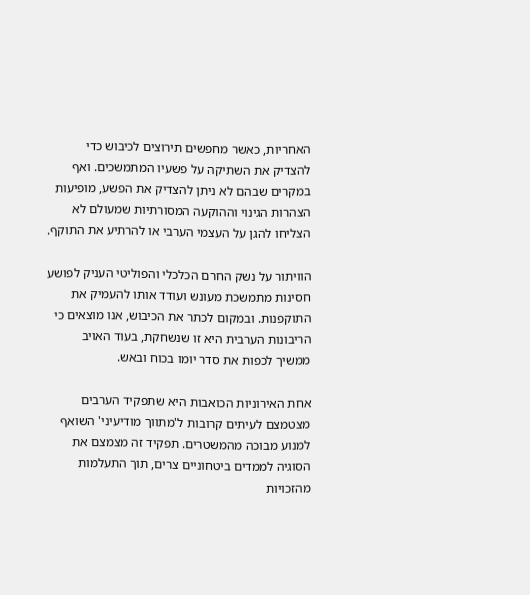האחריות, כאשר מחפשים תירוצים לכיבוש כדי להצדיק את השתיקה על פשעיו המתמשכים. ואף במקרים שבהם לא ניתן להצדיק את הפשע, מופיעות הצהרות הגינוי וההוקעה המסורתיות שמעולם לא הצליחו להגן על העצמי הערבי או להרתיע את התוקף.

הוויתור על נשק החרם הכלכלי והפוליטי העניק לפושע חסינות מתמשכת מעונש ועודד אותו להעמיק את התוקפנות. ובמקום לכתר את הכיבוש, אנו מוצאים כי הריבונות הערבית היא זו שנשחקת, בעוד האויב ממשיך לכפות את סדר יומו בכוח ובאש.

אחת האירוניות הכואבות היא שתפקיד הערבים מצטמצם לעיתים קרובות ל'מתווך מודיעיני' השואף למנוע מבוכה מהמשטרים. תפקיד זה מצמצם את הסוגיה לממדים ביטחוניים צרים, תוך התעלמות מהזכויות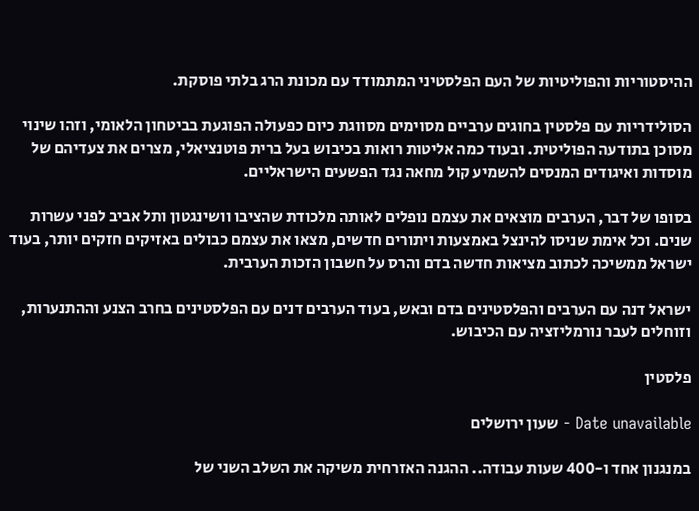ההיסטוריות והפוליטיות של העם הפלסטיני המתמודד עם מכונת הרג בלתי פוסקת.

הסולידריות עם פלסטין בחוגים ערביים מסוימים מסווגת כיום כפעולה הפוגעת בביטחון הלאומי, וזהו שינוי מסוכן בתודעה הפוליטית. ובעוד כמה אליטות רואות בכיבוש בעל ברית פוטנציאלי, מצרים את צעדיהם של מוסדות ואיגודים המנסים להשמיע קול מחאה נגד הפשעים הישראליים.

בסופו של דבר, הערבים מוצאים את עצמם נופלים לאותה מלכודת שהציבו וושינגטון ותל אביב לפני עשרות שנים. וכל אימת שניסו להינצל באמצעות ויתורים חדשים, מצאו את עצמם כבולים באזיקים חזקים יותר, בעוד ישראל ממשיכה לכתוב מציאות חדשה בדם והרס על חשבון הזכות הערבית.

ישראל דנה עם הערבים והפלסטינים בדם ובאש, בעוד הערבים דנים עם הפלסטינים בחרב הצנע וההתנערות, וזוחלים לעבר נורמליזציה עם הכיבוש.

פלסטין

Date unavailable - שעון ירושלים

במנגנון אחד ו-400 שעות עבודה.. ההגנה האזרחית משיקה את השלב השני של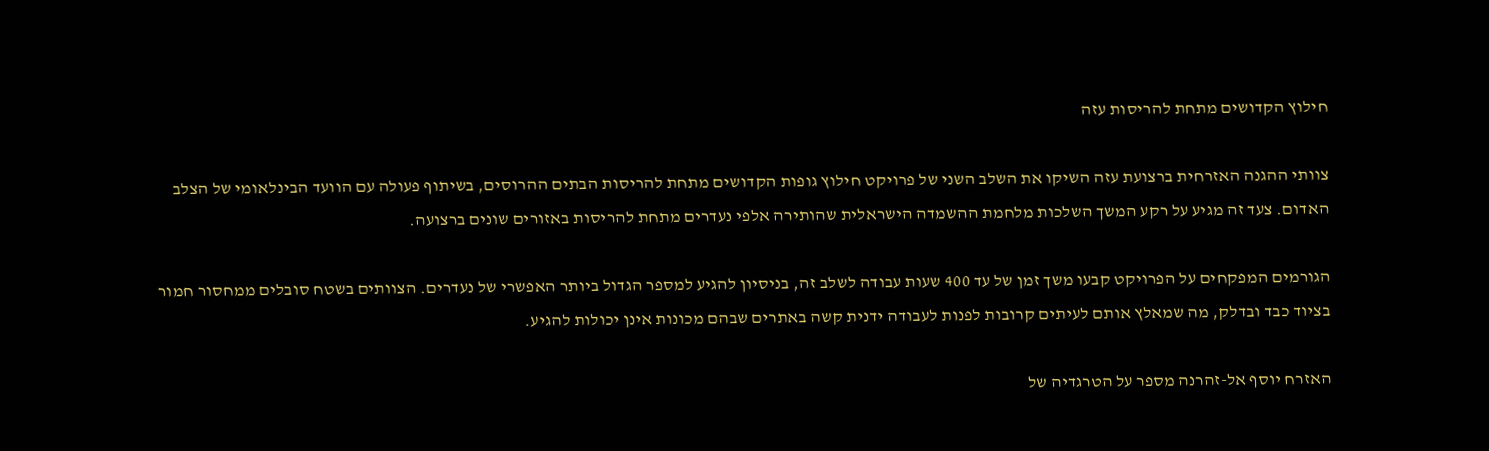חילוץ הקדושים מתחת להריסות עזה

צוותי ההגנה האזרחית ברצועת עזה השיקו את השלב השני של פרויקט חילוץ גופות הקדושים מתחת להריסות הבתים ההרוסים, בשיתוף פעולה עם הוועד הבינלאומי של הצלב האדום. צעד זה מגיע על רקע המשך השלכות מלחמת ההשמדה הישראלית שהותירה אלפי נעדרים מתחת להריסות באזורים שונים ברצועה.

הגורמים המפקחים על הפרויקט קבעו משך זמן של עד 400 שעות עבודה לשלב זה, בניסיון להגיע למספר הגדול ביותר האפשרי של נעדרים. הצוותים בשטח סובלים ממחסור חמור בציוד כבד ובדלק, מה שמאלץ אותם לעיתים קרובות לפנות לעבודה ידנית קשה באתרים שבהם מכונות אינן יכולות להגיע.

האזרח יוסף אל-זהרנה מספר על הטרגדיה של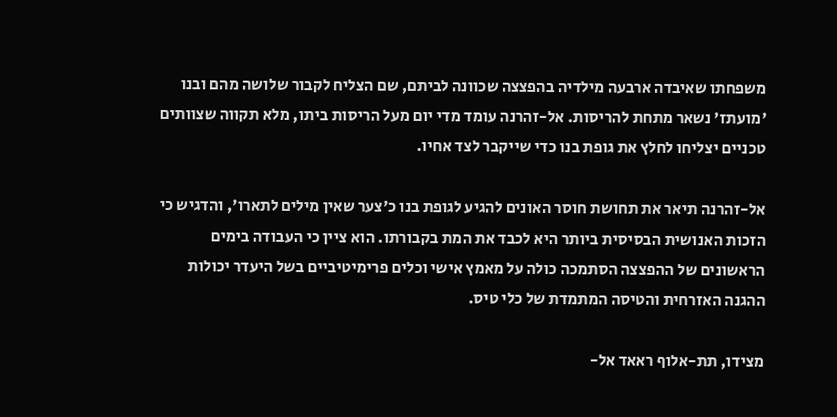משפחתו שאיבדה ארבעה מילדיה בהפצצה שכוונה לביתם, שם הצליח לקבור שלושה מהם ובנו 'מועתז' נשאר מתחת להריסות. אל-זהרנה עומד מדי יום מעל הריסות ביתו, מלא תקווה שצוותים טכניים יצליחו לחלץ את גופת בנו כדי שייקבר לצד אחיו.

אל-זהרנה תיאר את תחושת חוסר האונים להגיע לגופת בנו כ'צער שאין מילים לתארו', והדגיש כי הזכות האנושית הבסיסית ביותר היא לכבד את המת בקבורתו. הוא ציין כי העבודה בימים הראשונים של ההפצצה הסתמכה כולה על מאמץ אישי וכלים פרימיטיביים בשל היעדר יכולות ההגנה האזרחית והטיסה המתמדת של כלי טיס.

מצידו, תת-אלוף ראאד אל-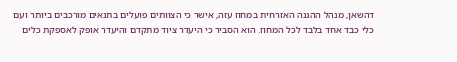דהשאן, מנהל ההגנה האזרחית במחוז עזה, אישר כי הצוותים פועלים בתנאים מורכבים ביותר ועם כלי כבד אחד בלבד לכל המחוז. הוא הסביר כי היעדר ציוד מתקדם והיעדר אופק לאספקת כלים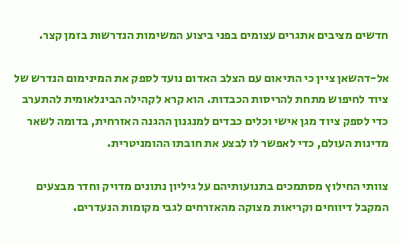חדשים מציבים אתגרים עצומים בפני ביצוע המשימות הנדרשות בזמן קצר.

אל-דהשאן ציין כי התיאום עם הצלב האדום נועד לספק את המינימום הנדרש של ציוד לחיפוש מתחת להריסות הכבדות. הוא קרא לקהילה הבינלאומית להתערב כדי לספק ציוד מגן אישי וכלים כבדים למנגנון ההגנה האזרחית, בדומה לשאר מדינות העולם, כדי לאפשר לו לבצע את חובתו ההומניטרית.

צוותי החילוץ מסתמכים בתנועותיהם על גיליון נתונים מדויק וחדר מבצעים המקבל דיווחים וקריאות מצוקה מהאזרחים לגבי מקומות הנעדרים.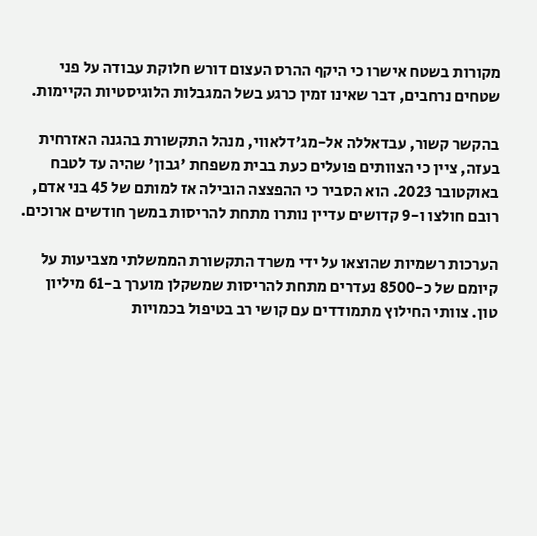מקורות בשטח אישרו כי היקף ההרס העצום דורש חלוקת עבודה על פני שטחים נרחבים, דבר שאינו זמין כרגע בשל המגבלות הלוגיסטיות הקיימות.

בהקשר קשור, עבדאללה אל-מג'דלאווי, מנהל התקשורת בהגנה האזרחית בעזה, ציין כי הצוותים פועלים כעת בבית משפחת 'גבון' שהיה עד לטבח באוקטובר 2023. הוא הסביר כי ההפצצה הובילה אז למותם של 45 בני אדם, רובם חולצו ו-9 קדושים עדיין נותרו מתחת להריסות במשך חודשים ארוכים.

הערכות רשמיות שהוצאו על ידי משרד התקשורת הממשלתי מצביעות על קיומם של כ-8500 נעדרים מתחת להריסות שמשקלן מוערך ב-61 מיליון טון. צוותי החילוץ מתמודדים עם קושי רב בטיפול בכמויות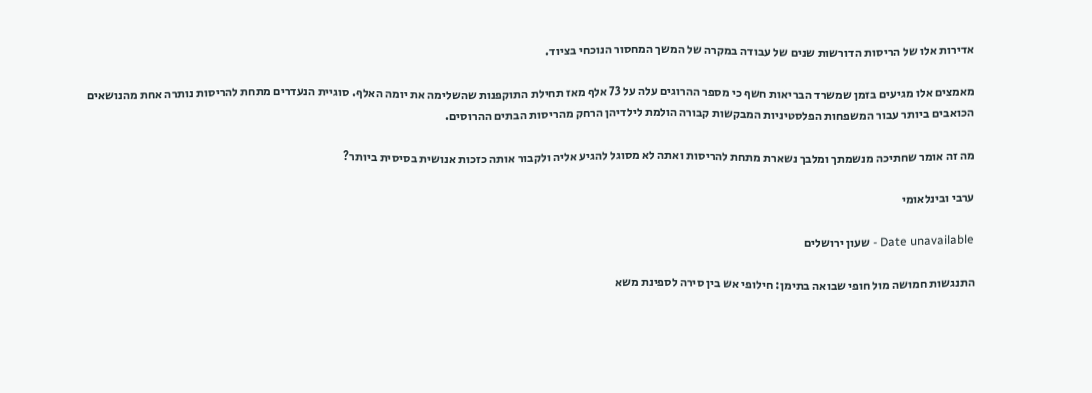אדירות אלו של הריסות הדורשות שנים של עבודה במקרה של המשך המחסור הנוכחי בציוד.

מאמצים אלו מגיעים בזמן שמשרד הבריאות חשף כי מספר ההרוגים עלה על 73 אלף מאז תחילת התוקפנות שהשלימה את יומה האלף. סוגיית הנעדרים מתחת להריסות נותרה אחת מהנושאים הכואבים ביותר עבור המשפחות הפלסטיניות המבקשות קבורה הולמת לילדיהן הרחק מהריסות הבתים ההרוסים.

מה זה אומר שחתיכה מנשמתך ומלבך נשארת מתחת להריסות ואתה לא מסוגל להגיע אליה ולקבור אותה כזכות אנושית בסיסית ביותר?

ערבי ובינלאומי

Date unavailable - שעון ירושלים

התנגשות חמושה מול חופי שבואה בתימן: חילופי אש בין סירה לספינת משא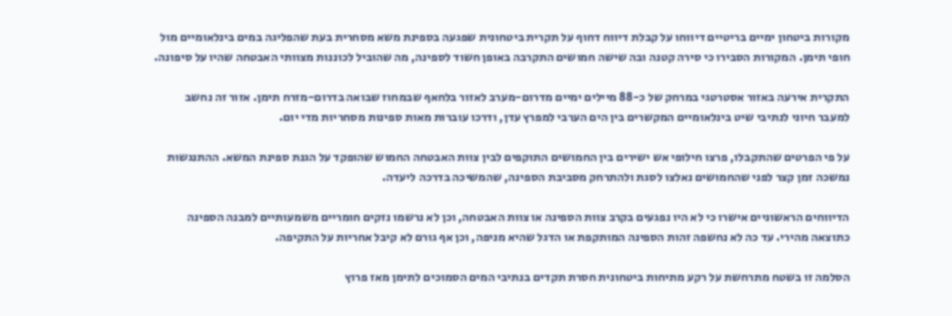מקורות ביטחון ימיים בריטיים דיווחו על קבלת דיווח דחוף על תקרית ביטחונית שפגעה בספינת משא מסחרית בעת שהפליגה במים בינלאומיים מול חופי תימן. המקורות הסבירו כי סירה קטנה ובה שישה חמושים התקרבה באופן חשוד לספינה, מה שהוביל לכוננות מצוותי האבטחה שהיו על סיפונה.

התקרית אירעה באזור אסטרטגי במרחק של כ-88 מיילים ימיים מדרום-מערב לאזור בלחאף שבמחוז שבואה בדרום-מזרח תימן. אזור זה נחשב למעבר חיוני לנתיבי שיט בינלאומיים המקשרים בין הים הערבי למפרץ עדן, ודרכו עוברות מאות ספינות מסחריות מדי יום.

על פי הפרטים שהתקבלו, פרצו חילופי אש ישירים בין החמושים התוקפים לבין צוות האבטחה החמוש שהופקד על הגנת ספינת המשא. ההתנגשות נמשכה זמן קצר לפני שהחמושים נאלצו לסגת ולהתרחק מסביבת הספינה, שהמשיכה בדרכה ליעדה.

הדיווחים הראשוניים אישרו כי לא היו נפגעים בקרב צוות הספינה או צוות האבטחה, וכן לא נרשמו נזקים חומריים משמעותיים למבנה הספינה כתוצאה מהירי. עד כה לא נחשפה זהות הספינה המותקפת או הדגל שהיא מניפה, וכן אף גורם לא קיבל אחריות על התקיפה.

הסלמה זו בשטח מתרחשת על רקע מתיחות ביטחונית חסרת תקדים בנתיבי המים הסמוכים לתימן מאז פרוץ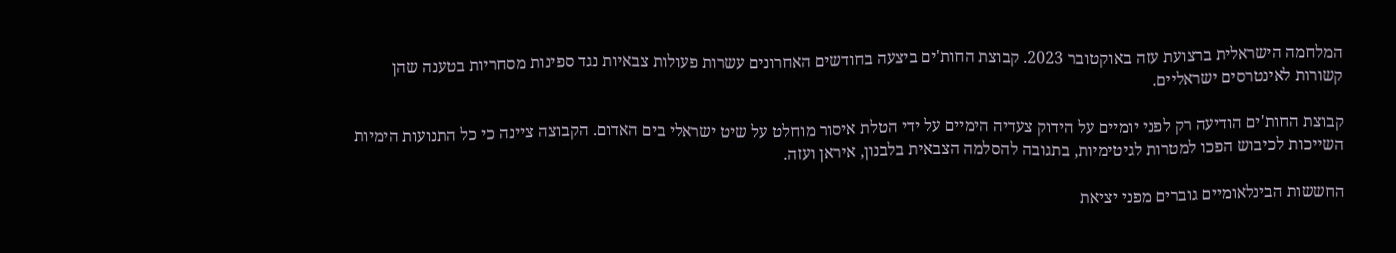המלחמה הישראלית ברצועת עזה באוקטובר 2023. קבוצת החות'ים ביצעה בחודשים האחרונים עשרות פעולות צבאיות נגד ספינות מסחריות בטענה שהן קשורות לאינטרסים ישראליים.

קבוצת החות'ים הודיעה רק לפני יומיים על הידוק צעדיה הימיים על ידי הטלת איסור מוחלט על שיט ישראלי בים האדום. הקבוצה ציינה כי כל התנועות הימיות השייכות לכיבוש הפכו למטרות לגיטימיות, בתגובה להסלמה הצבאית בלבנון, איראן ועזה.

החששות הבינלאומיים גוברים מפני יציאת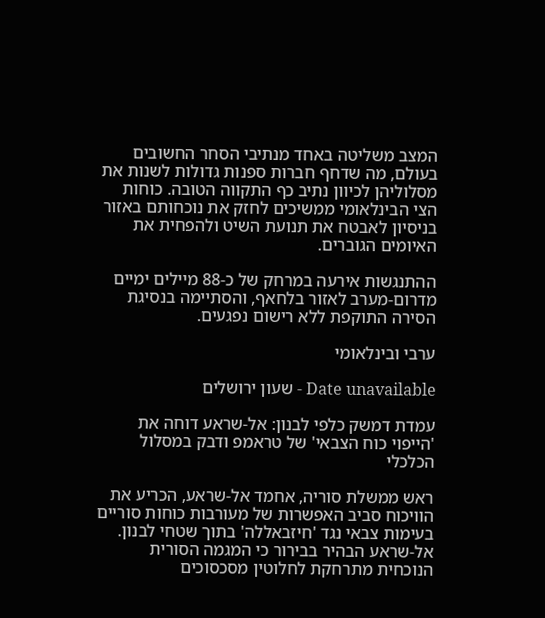המצב משליטה באחד מנתיבי הסחר החשובים בעולם, מה שדחף חברות ספנות גדולות לשנות את מסלוליהן לכיוון נתיב כף התקווה הטובה. כוחות הצי הבינלאומי ממשיכים לחזק את נוכחותם באזור בניסיון לאבטח את תנועת השיט ולהפחית את האיומים הגוברים.

ההתנגשות אירעה במרחק של כ-88 מיילים ימיים מדרום-מערב לאזור בלחאף, והסתיימה בנסיגת הסירה התוקפת ללא רישום נפגעים.

ערבי ובינלאומי

Date unavailable - שעון ירושלים

עמדת דמשק כלפי לבנון: אל-שראע דוחה את 'הייפוי כוח הצבאי' של טראמפ ודבק במסלול הכלכלי

ראש ממשלת סוריה, אחמד אל-שראע, הכריע את הוויכוח סביב האפשרות של מעורבות כוחות סוריים בעימות צבאי נגד 'חיזבאללה' בתוך שטחי לבנון. אל-שראע הבהיר בבירור כי המגמה הסורית הנוכחית מתרחקת לחלוטין מסכסוכים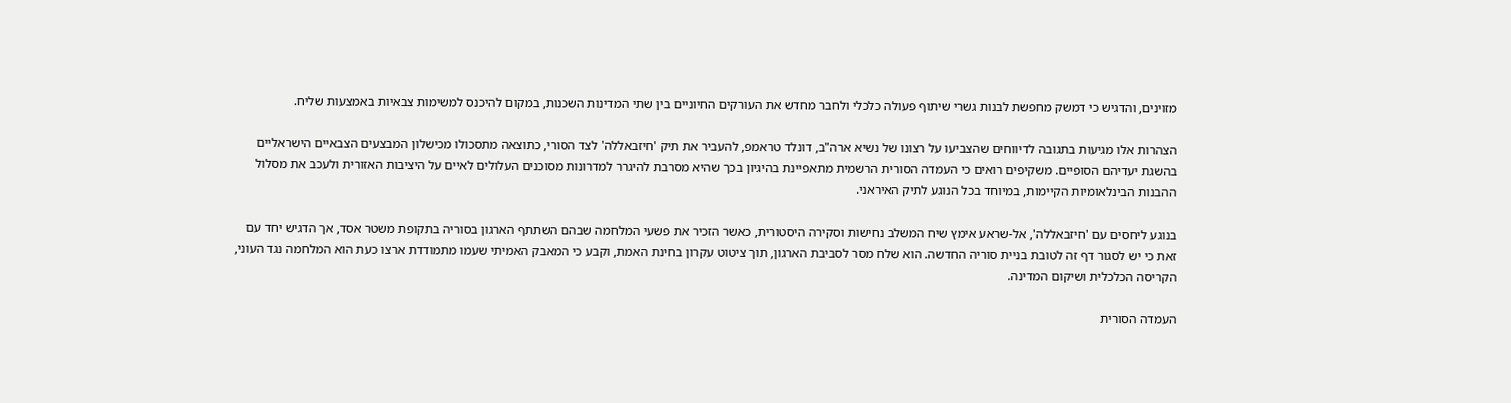מזוינים, והדגיש כי דמשק מחפשת לבנות גשרי שיתוף פעולה כלכלי ולחבר מחדש את העורקים החיוניים בין שתי המדינות השכנות, במקום להיכנס למשימות צבאיות באמצעות שליח.

הצהרות אלו מגיעות בתגובה לדיווחים שהצביעו על רצונו של נשיא ארה"ב, דונלד טראמפ, להעביר את תיק 'חיזבאללה' לצד הסורי, כתוצאה מתסכולו מכישלון המבצעים הצבאיים הישראליים בהשגת יעדיהם הסופיים. משקיפים רואים כי העמדה הסורית הרשמית מתאפיינת בהיגיון בכך שהיא מסרבת להיגרר למדרונות מסוכנים העלולים לאיים על היציבות האזורית ולעכב את מסלול ההבנות הבינלאומיות הקיימות, במיוחד בכל הנוגע לתיק האיראני.

בנוגע ליחסים עם 'חיזבאללה', אל-שראע אימץ שיח המשלב נחישות וסקירה היסטורית, כאשר הזכיר את פשעי המלחמה שבהם השתתף הארגון בסוריה בתקופת משטר אסד, אך הדגיש יחד עם זאת כי יש לסגור דף זה לטובת בניית סוריה החדשה. הוא שלח מסר לסביבת הארגון, תוך ציטוט עקרון בחינת האמת, וקבע כי המאבק האמיתי שעמו מתמודדת ארצו כעת הוא המלחמה נגד העוני, הקריסה הכלכלית ושיקום המדינה.

העמדה הסורית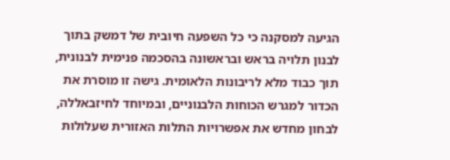הגיעה למסקנה כי כל השפעה חיובית של דמשק בתוך לבנון תלויה בראש ובראשונה בהסכמה פנימית לבנונית, תוך כבוד מלא לריבונות הלאומית. גישה זו מוסרת את הכדור למגרש הכוחות הלבנוניים, ובמיוחד לחיזבאללה, לבחון מחדש את אפשרויות התלות האזורית שעלולות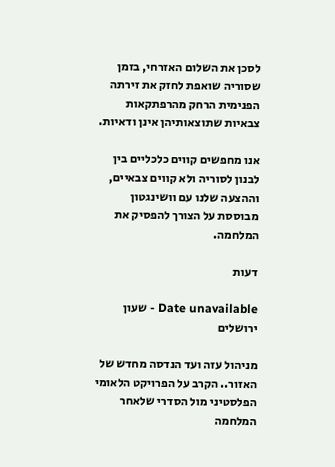לסכן את השלום האזרחי, בזמן שסוריה שואפת לחזק את זירתה הפנימית הרחק מהרפתקאות צבאיות שתוצאותיהן אינן ודאיות.

אנו מחפשים קווים כלכליים בין לבנון לסוריה ולא קווים צבאיים, וההצעה שלנו עם וושינגטון מבוססת על הצורך להפסיק את המלחמה.

דעות

Date unavailable - שעון ירושלים

מניהול עזה ועד הנדסה מחדש של האזור.. הקרב על הפרויקט הלאומי הפלסטיני מול הסדרי שלאחר המלחמה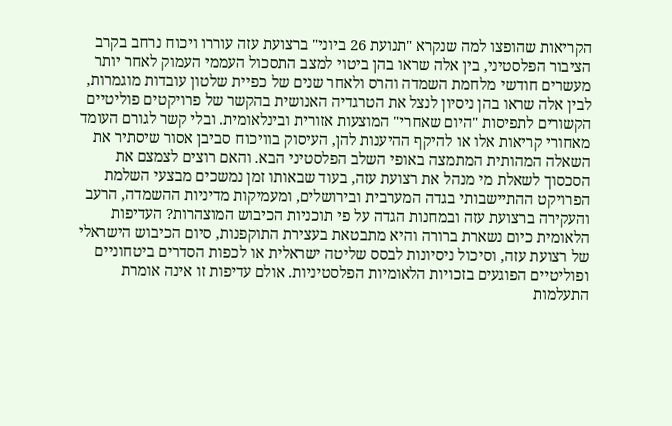הקריאות שהופצו למה שנקרא "תנועת 26 ביוני" ברצועת עזה עוררו ויכוח נרחב בקרב הציבור הפלסטיני, בין אלה שראו בהן ביטוי למצב התסכול העממי העמוק לאחר יותר מעשרים חודשי מלחמת השמדה והרס ולאחר שנים של כפיית שלטון עובדות מוגמרות, לבין אלה שראו בהן ניסיון לנצל את הטרגדיה האנושית בהקשר של פרויקטים פוליטיים הקשורים לתפיסות "היום שאחרי" המוצעות אזורית ובינלאומית. ובלי קשר לגורם העומד מאחורי קריאות אלו או להיקף ההיענות להן, העיסוק בוויכוח סביבן אסור שיסתיר את השאלה המהותית המתמצה באופי השלב הפלסטיני הבא. והאם רוצים לצמצם את הסכסוך לשאלת מי מנהל את רצועת עזה, בעוד שבאותו זמן נמשכים מבצעי השלמת הפרויקט ההתיישבותי בגדה המערבית ובירושלים, ומעמיקות מדיניות ההשמדה, הרעב והעקירה ברצועת עזה ובמחנות הגדה על פי תוכניות הכיבוש המוצהרות? העדיפות הלאומית כיום נשארת ברורה והיא מתבטאת בעצירת התוקפנות, סיום הכיבוש הישראלי של רצועת עזה, וסיכול ניסיונות לבסס שליטה ישראלית או לכפות הסדרים ביטחוניים ופוליטיים הפוגעים בזכויות הלאומיות הפלסטיניות. אולם עדיפות זו אינה אומרת התעלמות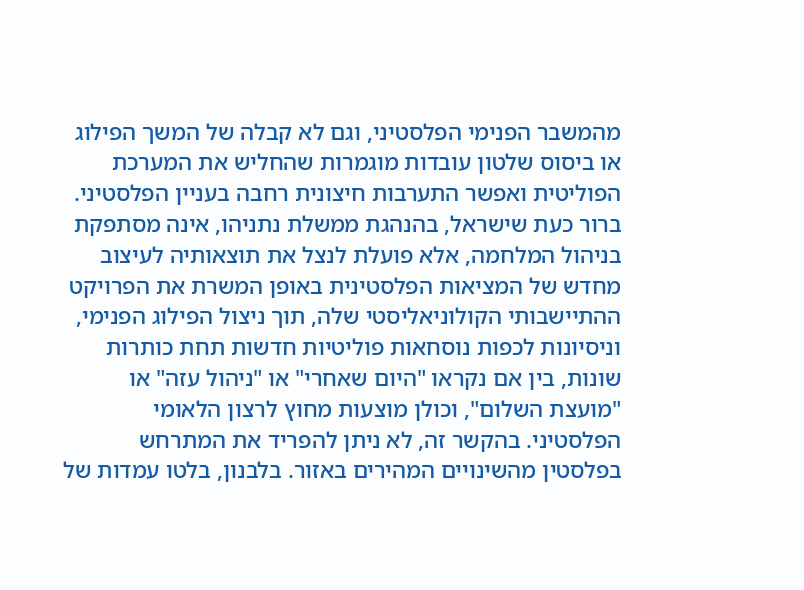מהמשבר הפנימי הפלסטיני, וגם לא קבלה של המשך הפילוג או ביסוס שלטון עובדות מוגמרות שהחליש את המערכת הפוליטית ואפשר התערבות חיצונית רחבה בעניין הפלסטיני. ברור כעת שישראל, בהנהגת ממשלת נתניהו, אינה מסתפקת בניהול המלחמה, אלא פועלת לנצל את תוצאותיה לעיצוב מחדש של המציאות הפלסטינית באופן המשרת את הפרויקט ההתיישבותי הקולוניאליסטי שלה, תוך ניצול הפילוג הפנימי, וניסיונות לכפות נוסחאות פוליטיות חדשות תחת כותרות שונות, בין אם נקראו "היום שאחרי" או "ניהול עזה" או "מועצת השלום", וכולן מוצעות מחוץ לרצון הלאומי הפלסטיני. בהקשר זה, לא ניתן להפריד את המתרחש בפלסטין מהשינויים המהירים באזור. בלבנון, בלטו עמדות של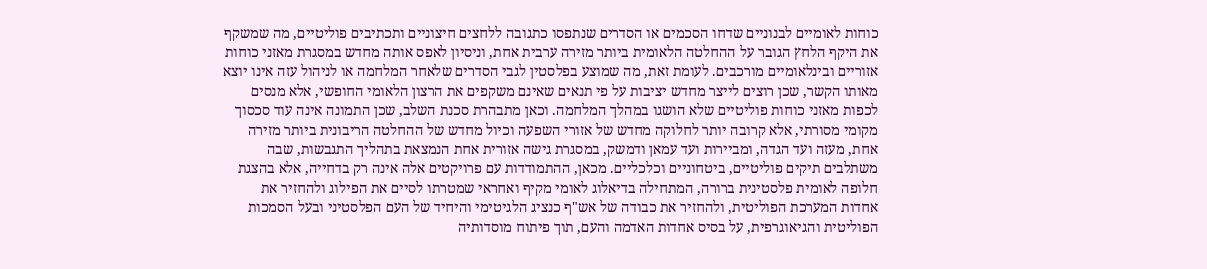כוחות לאומיים לבנוניים שדחו הסכמים או הסדרים שנתפסו כתגובה ללחצים חיצוניים ותכתיבים פוליטיים, מה שמשקף את היקף הלחץ הגובר על ההחלטה הלאומית ביותר מזירה ערבית אחת, וניסיון לאפס אותה מחדש במסגרת מאזני כוחות אזוריים ובינלאומיים מורכבים. לעומת זאת, מה שמוצע בפלסטין לגבי הסדרים שלאחר המלחמה או לניהול עזה אינו יוצא מאותו הקשר, שכן רוצים לייצר מחדש יציבות על פי תנאים שאינם משקפים את הרצון הלאומי החופשי, אלא מנסים לכפות מאזני כוחות פוליטיים שלא הושגו במהלך המלחמה. וכאן מתבהרת סכנת השלב, שכן התמונה אינה עוד סכסוך מקומי מסורתי, אלא קרובה יותר לחלוקה מחדש של אזורי השפעה וכיול מחדש של ההחלטה הריבונית ביותר מזירה אחת, מעזה ועד הגדה, ומביירות ועד עמאן ודמשק, במסגרת גישה אזורית אחת הנמצאת בתהליך התגבשות, שבה משתלבים תיקים פוליטיים, ביטחוניים וכלכליים. מכאן, ההתמודדות עם פרויקטים אלה אינה רק בדחייה, אלא בהצגת חלופה לאומית פלסטינית ברורה, המתחילה בדיאלוג לאומי מקיף ואחראי שמטרתו לסיים את הפילוג ולהחזיר את אחדות המערכת הפוליטית, ולהחזיר את כבודה של אש"ף כנציג הלגיטימי והיחיד של העם הפלסטיני ובעל הסמכות הפוליטית והגיאוגרפית, על בסיס אחדות האדמה והעם, תוך פיתוח מוסדותיה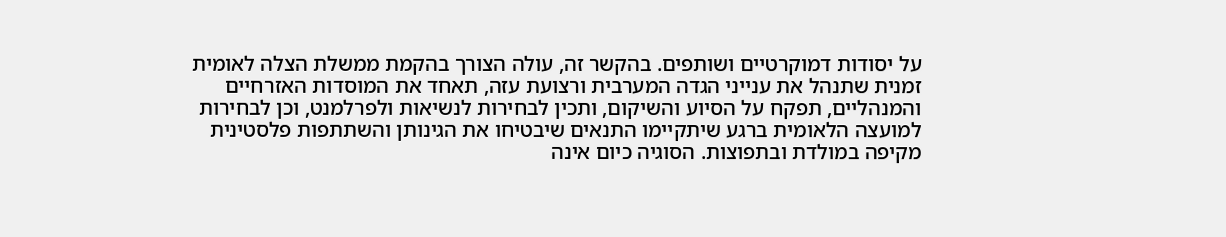על יסודות דמוקרטיים ושותפים. בהקשר זה, עולה הצורך בהקמת ממשלת הצלה לאומית זמנית שתנהל את ענייני הגדה המערבית ורצועת עזה, תאחד את המוסדות האזרחיים והמנהליים, תפקח על הסיוע והשיקום, ותכין לבחירות לנשיאות ולפרלמנט, וכן לבחירות למועצה הלאומית ברגע שיתקיימו התנאים שיבטיחו את הגינותן והשתתפות פלסטינית מקיפה במולדת ובתפוצות. הסוגיה כיום אינה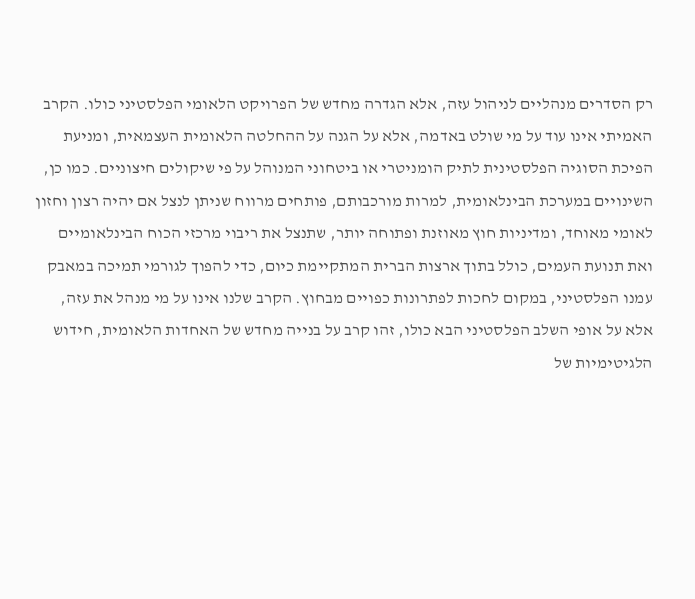רק הסדרים מנהליים לניהול עזה, אלא הגדרה מחדש של הפרויקט הלאומי הפלסטיני כולו. הקרב האמיתי אינו עוד על מי שולט באדמה, אלא על הגנה על ההחלטה הלאומית העצמאית, ומניעת הפיכת הסוגיה הפלסטינית לתיק הומניטרי או ביטחוני המנוהל על פי שיקולים חיצוניים. כמו כן, השינויים במערכת הבינלאומית, למרות מורכבותם, פותחים מרווח שניתן לנצל אם יהיה רצון וחזון לאומי מאוחד, ומדיניות חוץ מאוזנת ופתוחה יותר, שתנצל את ריבוי מרכזי הכוח הבינלאומיים ואת תנועת העמים, כולל בתוך ארצות הברית המתקיימת כיום, כדי להפוך לגורמי תמיכה במאבק עמנו הפלסטיני, במקום לחכות לפתרונות כפויים מבחוץ. הקרב שלנו אינו על מי מנהל את עזה, אלא על אופי השלב הפלסטיני הבא כולו, זהו קרב על בנייה מחדש של האחדות הלאומית, חידוש הלגיטימיות של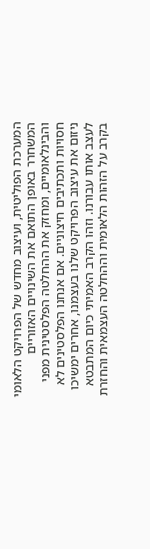המערכת הפוליטית, ועיצוב מחדש של הפרויקט הלאומי המשחרר באופן התואם את השינויים האזוריים והבינלאומיים, ומחזק את ההחלטה הפלסטינית מפני חסויות ותכתיבים חיצוניים. אם אנחנו הפלסטינים לא ניזום את עיצוב הפרויקט שלנו בעצמנו, אחרים ימשיכו לעצב אותו עבורנו. וזהו הקרב האמיתי כיום המתבטא בקרב על הזהות הלאומית וההחלטה העצמאית והחזרת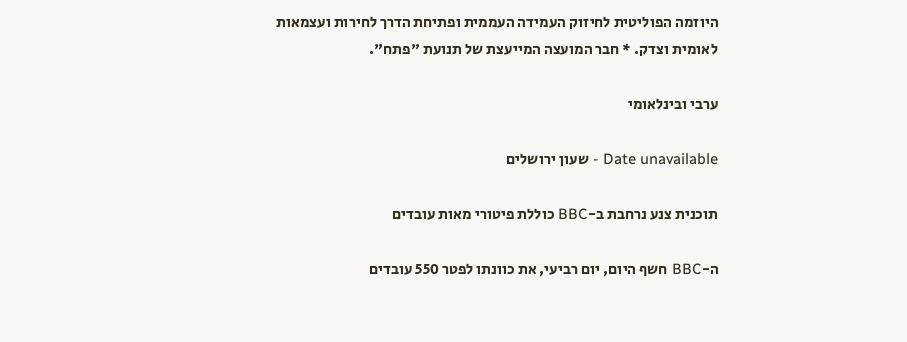היוזמה הפוליטית לחיזוק העמידה העממית ופתיחת הדרך לחירות ועצמאות לאומית וצדק. * חבר המועצה המייעצת של תנועת "פתח".

ערבי ובינלאומי

Date unavailable - שעון ירושלים

תוכנית צנע נרחבת ב-BBC כוללת פיטורי מאות עובדים

ה-BBC חשף היום, יום רביעי, את כוונתו לפטר 550 עובדים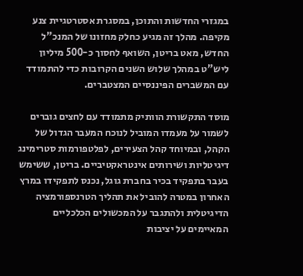במגזרי החדשות והתוכן, במסגרת אסטרטגיית צנע מקיפה. מהלך זה מגיע כחלק מחזונו של המנכ"ל החדש, מאט בריטן, השואף לחסוך כ-500 מיליון ליש"ט במהלך שלוש השנים הקרובות כדי להתמודד עם המשברים הפיננסיים המצטברים.

מוסד התקשורת הוותיק מתמודד עם לחצים גוברים לשמור על מעמדו המוביל לנוכח המעבר הגדול של הקהל, ובמיוחד קהל הצעירים, לפלטפורמות סטרימינג דיגיטליות ושירותים אינטראקטיביים. בריטן, ששימש בעבר בתפקיד בכיר בחברת גוגל, נכנס לתפקידו במרץ האחרון במטרה להוביל את תהליך הטרנספורמציה הדיגיטלית ולהתגבר על המכשולים הכלכליים המאיימים על יציבות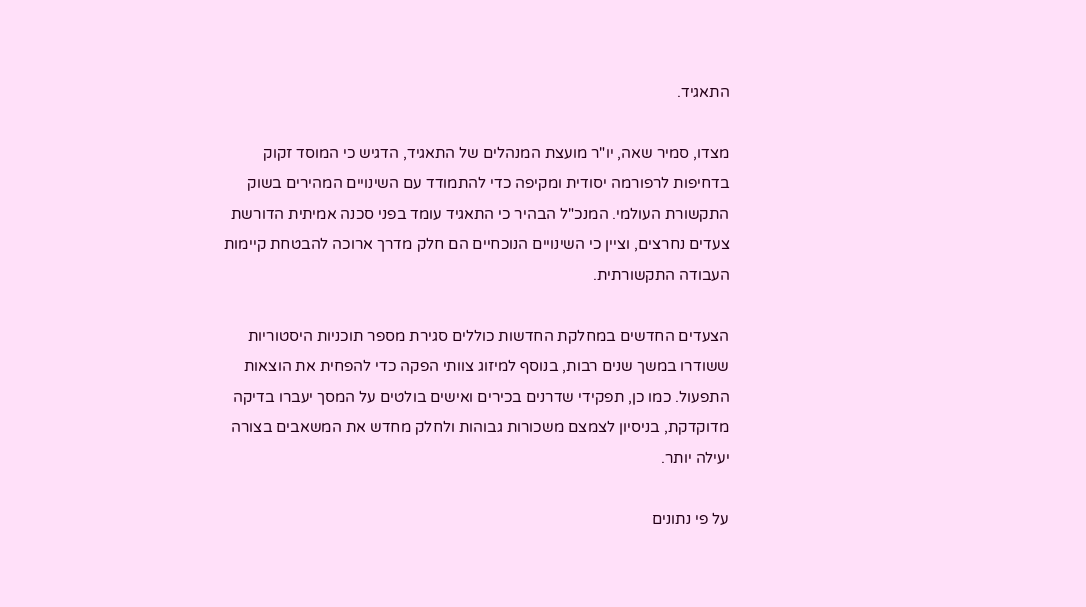התאגיד.

מצדו, סמיר שאה, יו"ר מועצת המנהלים של התאגיד, הדגיש כי המוסד זקוק בדחיפות לרפורמה יסודית ומקיפה כדי להתמודד עם השינויים המהירים בשוק התקשורת העולמי. המנכ"ל הבהיר כי התאגיד עומד בפני סכנה אמיתית הדורשת צעדים נחרצים, וציין כי השינויים הנוכחיים הם חלק מדרך ארוכה להבטחת קיימות העבודה התקשורתית.

הצעדים החדשים במחלקת החדשות כוללים סגירת מספר תוכניות היסטוריות ששודרו במשך שנים רבות, בנוסף למיזוג צוותי הפקה כדי להפחית את הוצאות התפעול. כמו כן, תפקידי שדרנים בכירים ואישים בולטים על המסך יעברו בדיקה מדוקדקת, בניסיון לצמצם משכורות גבוהות ולחלק מחדש את המשאבים בצורה יעילה יותר.

על פי נתונים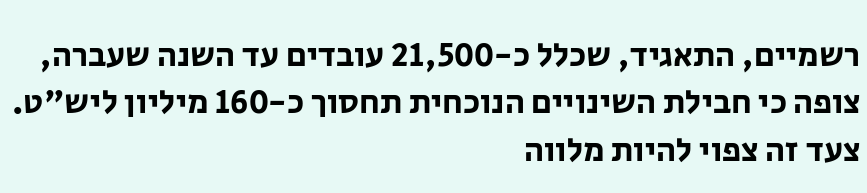רשמיים, התאגיד, שכלל כ-21,500 עובדים עד השנה שעברה, צופה כי חבילת השינויים הנוכחית תחסוך כ-160 מיליון ליש"ט. צעד זה צפוי להיות מלווה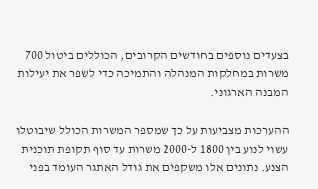בצעדים נוספים בחודשים הקרובים, הכוללים ביטול 700 משרות במחלקות המנהלה והתמיכה כדי לשפר את יעילות המבנה הארגוני.

ההערכות מצביעות על כך שמספר המשרות הכולל שיבוטלו עשוי לנוע בין 1800 ל-2000 משרות עד סוף תקופת תוכנית הצנע. נתונים אלו משקפים את גודל האתגר העומד בפני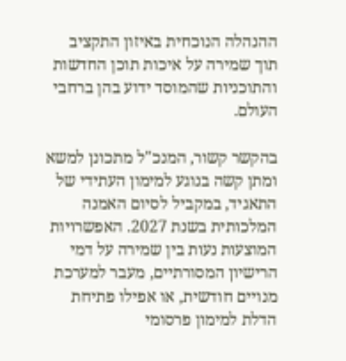ההנהלה הנוכחית באיזון התקציב תוך שמירה על איכות תוכן החדשות והתוכניות שהמוסד ידוע בהן ברחבי העולם.

בהקשר קשור, המנכ"ל מתכונן למשא ומתן קשה בנוגע למימון העתידי של התאגיד, במקביל לסיום האמנה המלכותית בשנת 2027. האפשרויות המוצעות נעות בין שמירה על דמי הרישיון המסורתיים, מעבר למערכת מנויים חודשית, או אפילו פתיחת הדלת למימון פרסומי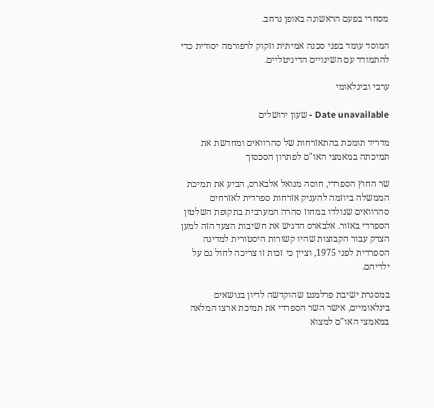מסחרי בפעם הראשונה באופן נרחב.

המוסד עומד בפני סכנה אמיתית וזקוק לרפורמה יסודית כדי להתמודד עם השינויים הדיגיטליים.

ערבי ובינלאומי

Date unavailable - שעון ירושלים

מדריד תומכת בהתאזרחות של סהרוואים ומחדשת את תמיכתה במאמצי האו"ם לפתרון הסכסוך

שר החוץ הספרדי, חוסה מנואל אלבארס, הביע את תמיכת הממשלה ביוזמה להעניק אזרחות ספרדית לאזרחים סהרוואים שנולדו במחוז סהרה המערבית בתקופת השלטון הספרדי באזור. אלבארס הדגיש את חשיבות הצעד הזה למען הצדק עבור הקבוצות שהיו קשורות היסטורית למדינה הספרדית לפני 1975, וציין כי זכות זו צריכה לחול גם על ילדיהם.

במסגרת ישיבת פרלמנט שהוקדשה לדיון בנושאים בינלאומיים, אישר השר הספרדי את תמיכת ארצו המלאה במאמצי האו"ם למצוא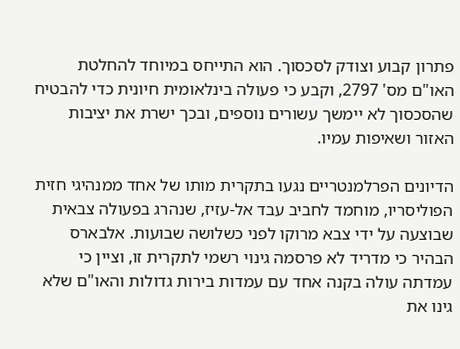פתרון קבוע וצודק לסכסוך. הוא התייחס במיוחד להחלטת האו"ם מס' 2797, וקבע כי פעולה בינלאומית חיונית כדי להבטיח שהסכסוך לא יימשך עשורים נוספים, ובכך ישרת את יציבות האזור ושאיפות עמיו.

הדיונים הפרלמנטריים נגעו בתקרית מותו של אחד ממנהיגי חזית הפוליסריו, מוחמד לחביב עבד אל-עזיז, שנהרג בפעולה צבאית שבוצעה על ידי צבא מרוקו לפני כשלושה שבועות. אלבארס הבהיר כי מדריד לא פרסמה גינוי רשמי לתקרית זו, וציין כי עמדתה עולה בקנה אחד עם עמדות בירות גדולות והאו"ם שלא גינו את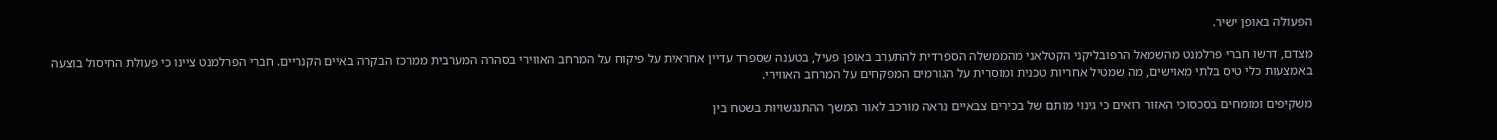הפעולה באופן ישיר.

מצדם, דרשו חברי פרלמנט מהשמאל הרפובליקני הקטלאני מהממשלה הספרדית להתערב באופן פעיל, בטענה שספרד עדיין אחראית על פיקוח על המרחב האווירי בסהרה המערבית ממרכז הבקרה באיים הקנריים. חברי הפרלמנט ציינו כי פעולת החיסול בוצעה באמצעות כלי טיס בלתי מאוישים, מה שמטיל אחריות טכנית ומוסרית על הגורמים המפקחים על המרחב האווירי.

משקיפים ומומחים בסכסוכי האזור רואים כי גינוי מותם של בכירים צבאיים נראה מורכב לאור המשך ההתנגשויות בשטח בין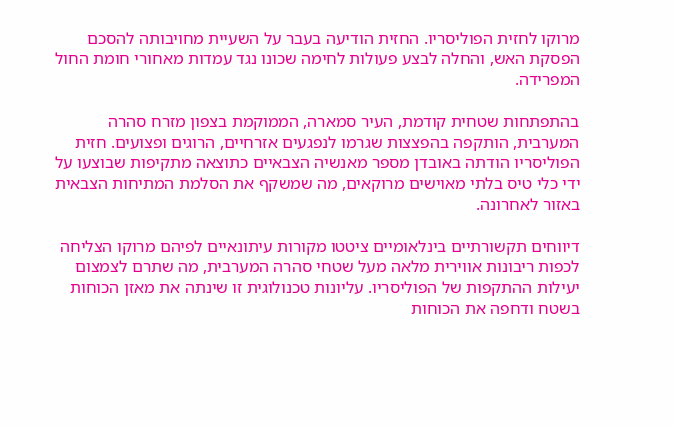מרוקו לחזית הפוליסריו. החזית הודיעה בעבר על השעיית מחויבותה להסכם הפסקת האש, והחלה לבצע פעולות לחימה שכונו נגד עמדות מאחורי חומת החול המפרידה.

בהתפתחות שטחית קודמת, העיר סמארה, הממוקמת בצפון מזרח סהרה המערבית, הותקפה בהפצצות שגרמו לנפגעים אזרחיים, הרוגים ופצועים. חזית הפוליסריו הודתה באובדן מספר מאנשיה הצבאיים כתוצאה מתקיפות שבוצעו על ידי כלי טיס בלתי מאוישים מרוקאים, מה שמשקף את הסלמת המתיחות הצבאית באזור לאחרונה.

דיווחים תקשורתיים בינלאומיים ציטטו מקורות עיתונאיים לפיהם מרוקו הצליחה לכפות ריבונות אווירית מלאה מעל שטחי סהרה המערבית, מה שתרם לצמצום יעילות ההתקפות של הפוליסריו. עליונות טכנולוגית זו שינתה את מאזן הכוחות בשטח ודחפה את הכוחות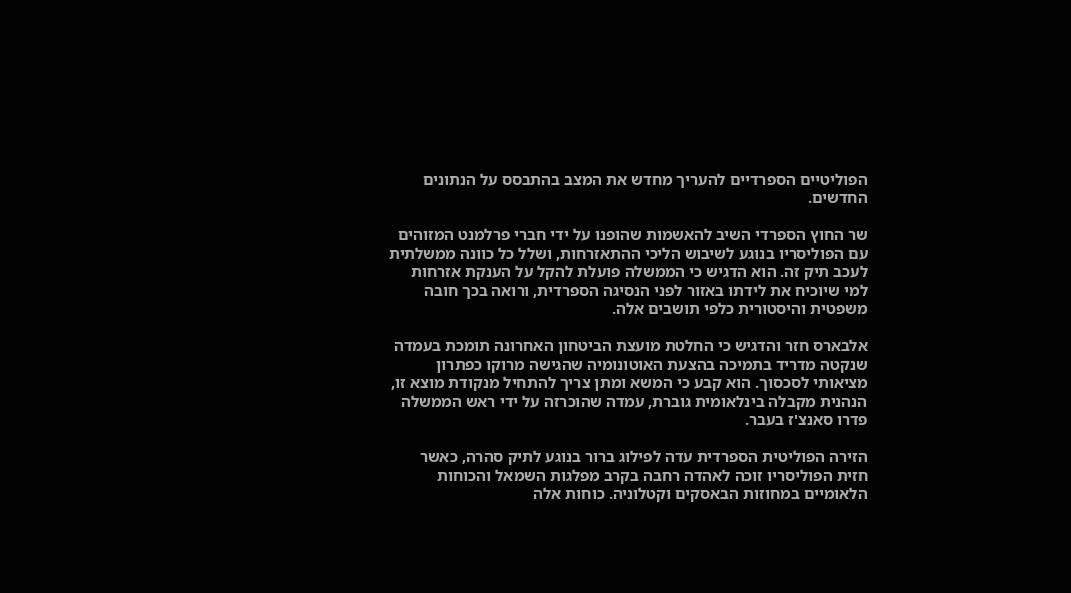הפוליטיים הספרדיים להעריך מחדש את המצב בהתבסס על הנתונים החדשים.

שר החוץ הספרדי השיב להאשמות שהופנו על ידי חברי פרלמנט המזוהים עם הפוליסריו בנוגע לשיבוש הליכי ההתאזרחות, ושלל כל כוונה ממשלתית לעכב תיק זה. הוא הדגיש כי הממשלה פועלת להקל על הענקת אזרחות למי שיוכיח את לידתו באזור לפני הנסיגה הספרדית, ורואה בכך חובה משפטית והיסטורית כלפי תושבים אלה.

אלבארס חזר והדגיש כי החלטת מועצת הביטחון האחרונה תומכת בעמדה שנקטה מדריד בתמיכה בהצעת האוטונומיה שהגישה מרוקו כפתרון מציאותי לסכסוך. הוא קבע כי המשא ומתן צריך להתחיל מנקודת מוצא זו, הנהנית מקבלה בינלאומית גוברת, עמדה שהוכרזה על ידי ראש הממשלה פדרו סאנצ'ז בעבר.

הזירה הפוליטית הספרדית עדה לפילוג ברור בנוגע לתיק סהרה, כאשר חזית הפוליסריו זוכה לאהדה רחבה בקרב מפלגות השמאל והכוחות הלאומיים במחוזות הבאסקים וקטלוניה. כוחות אלה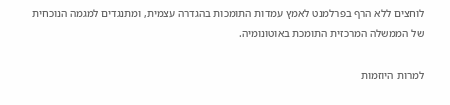לוחצים ללא הרף בפרלמנט לאמץ עמדות התומכות בהגדרה עצמית, ומתנגדים למגמה הנוכחית של הממשלה המרכזית התומכת באוטונומיה.

למרות היוזמות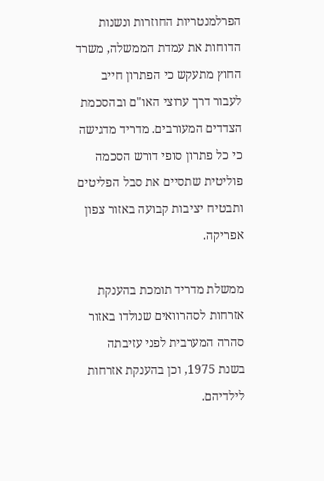הפרלמנטריות החוזרות ונשנות הדוחות את עמדת הממשלה, משרד החוץ מתעקש כי הפתרון חייב לעבור דרך ערוצי האו"ם ובהסכמת הצדדים המעורבים. מדריד מדגישה כי כל פתרון סופי דורש הסכמה פוליטית שתסיים את סבל הפליטים ותבטיח יציבות קבועה באזור צפון אפריקה.

ממשלת מדריד תומכת בהענקת אזרחות לסהרוואים שנולדו באזור סהרה המערבית לפני עזיבתה בשנת 1975, וכן בהענקת אזרחות לילדיהם.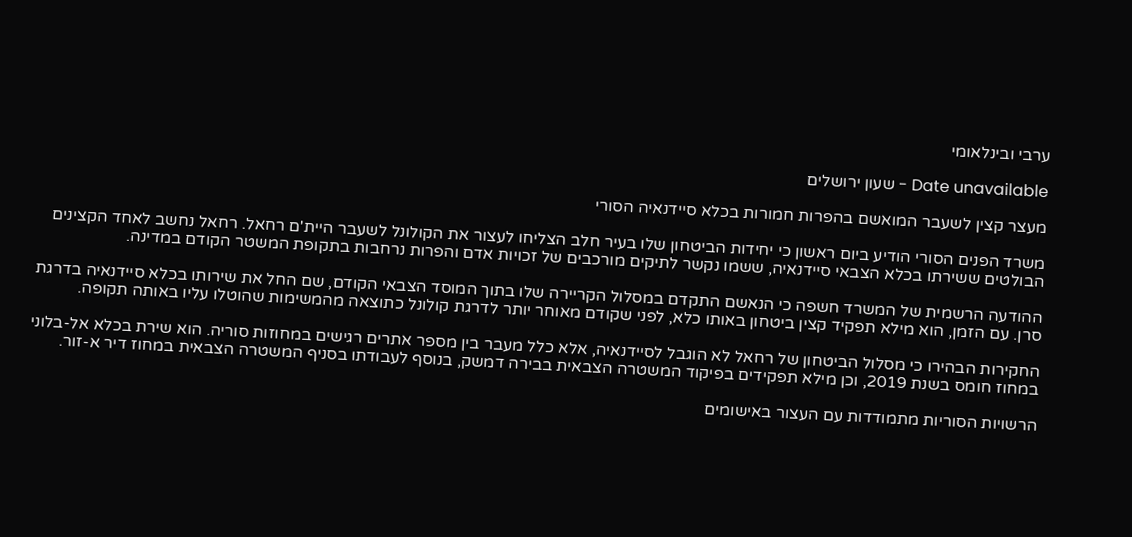ערבי ובינלאומי

Date unavailable - שעון ירושלים

מעצר קצין לשעבר המואשם בהפרות חמורות בכלא סיידנאיה הסורי

משרד הפנים הסורי הודיע ביום ראשון כי יחידות הביטחון שלו בעיר חלב הצליחו לעצור את הקולונל לשעבר היית'ם רחאל. רחאל נחשב לאחד הקצינים הבולטים ששירתו בכלא הצבאי סיידנאיה, ששמו נקשר לתיקים מורכבים של זכויות אדם והפרות נרחבות בתקופת המשטר הקודם במדינה.

ההודעה הרשמית של המשרד חשפה כי הנאשם התקדם במסלול הקריירה שלו בתוך המוסד הצבאי הקודם, שם החל את שירותו בכלא סיידנאיה בדרגת סרן. עם הזמן, הוא מילא תפקיד קצין ביטחון באותו כלא, לפני שקודם מאוחר יותר לדרגת קולונל כתוצאה מהמשימות שהוטלו עליו באותה תקופה.

החקירות הבהירו כי מסלול הביטחון של רחאל לא הוגבל לסיידנאיה, אלא כלל מעבר בין מספר אתרים רגישים במחוזות סוריה. הוא שירת בכלא אל-בלוני במחוז חומס בשנת 2019, וכן מילא תפקידים בפיקוד המשטרה הצבאית בבירה דמשק, בנוסף לעבודתו בסניף המשטרה הצבאית במחוז דיר א-זור.

הרשויות הסוריות מתמודדות עם העצור באישומים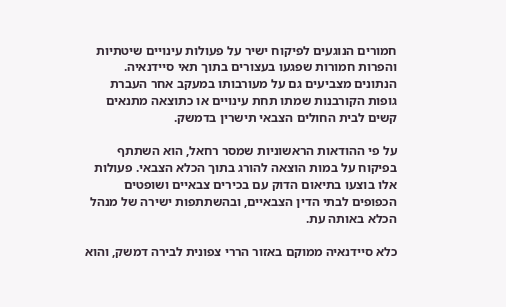חמורים הנוגעים לפיקוח ישיר על פעולות עינויים שיטתיות והפרות חמורות שפגעו בעצורים בתוך תאי סיידנאיה. הנתונים מצביעים גם על מעורבותו במעקב אחר העברת גופות הקורבנות שמתו תחת עינויים או כתוצאה מתנאים קשים לבית החולים הצבאי תישרין בדמשק.

על פי ההודאות הראשוניות שמסר רחאל, הוא השתתף בפיקוח על במות הוצאה להורג בתוך הכלא הצבאי. פעולות אלו בוצעו בתיאום הדוק עם בכירים צבאיים ושופטים הכפופים לבתי הדין הצבאיים, ובהשתתפות ישירה של מנהל הכלא באותה עת.

כלא סיידנאיה ממוקם באזור הררי צפונית לבירה דמשק, והוא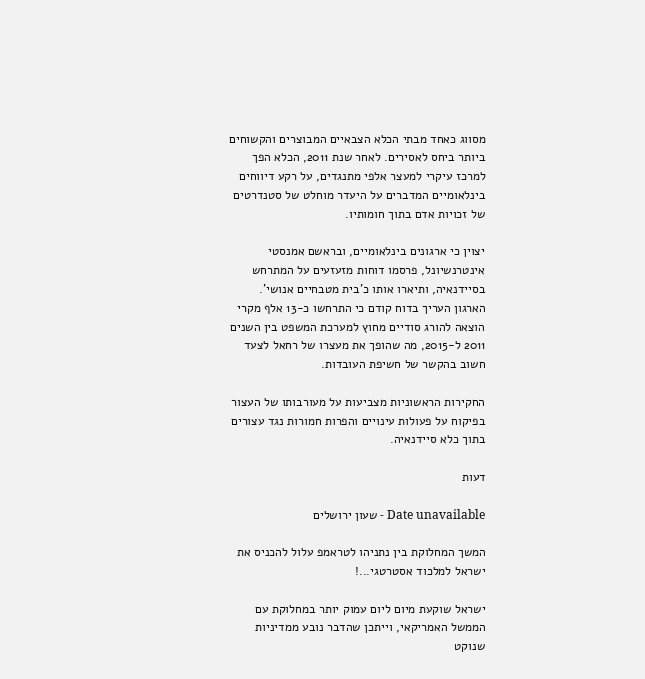מסווג כאחד מבתי הכלא הצבאיים המבוצרים והקשוחים ביותר ביחס לאסירים. לאחר שנת 2011, הכלא הפך למרכז עיקרי למעצר אלפי מתנגדים, על רקע דיווחים בינלאומיים המדברים על היעדר מוחלט של סטנדרטים של זכויות אדם בתוך חומותיו.

יצוין כי ארגונים בינלאומיים, ובראשם אמנסטי אינטרנשיונל, פרסמו דוחות מזעזעים על המתרחש בסיידנאיה, ותיארו אותו כ'בית מטבחיים אנושי'. הארגון העריך בדוח קודם כי התרחשו כ-13 אלף מקרי הוצאה להורג סודיים מחוץ למערכת המשפט בין השנים 2011 ל-2015, מה שהופך את מעצרו של רחאל לצעד חשוב בהקשר של חשיפת העובדות.

החקירות הראשוניות מצביעות על מעורבותו של העצור בפיקוח על פעולות עינויים והפרות חמורות נגד עצורים בתוך כלא סיידנאיה.

דעות

Date unavailable - שעון ירושלים

המשך המחלוקת בין נתניהו לטראמפ עלול להכניס את ישראל למלכוד אסטרטגי...!

ישראל שוקעת מיום ליום עמוק יותר במחלוקת עם הממשל האמריקאי, וייתכן שהדבר נובע ממדיניות שנוקט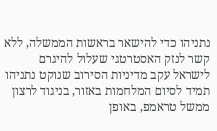נתניהו כדי להישאר בראשות הממשלה, ללא קשר לנזק האסטרטגי שעלול להיגרם לישראל עקב מדיניות הסירוב שנוקט נתניהו תמיד לסיום המלחמות באזור, בניגוד לרצון ממשל טראמפ, באופן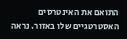התואם את האינטרסים האסטרטגיים שלו באזור. נראה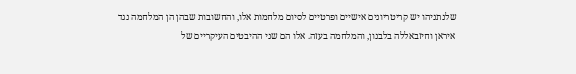שלנתניהו יש קריטריונים אישיים ופרטיים לסיום מלחמות אלו, והחשובות שבהן הן המלחמה נגד איראן וחיזבאללה בלבנון, והמלחמה בעזה. אלו הם שני ההיבטים העיקריים של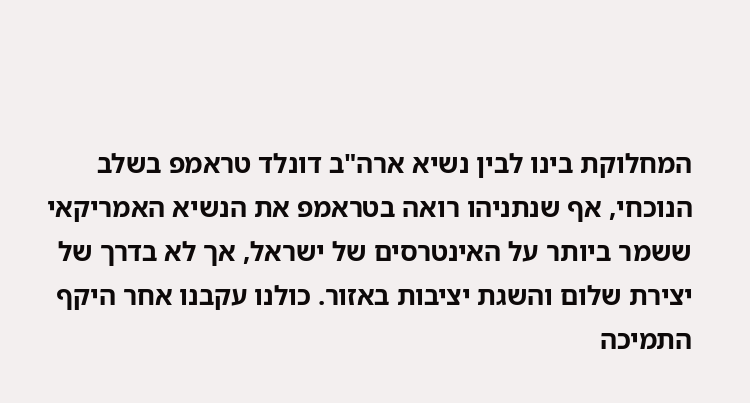המחלוקת בינו לבין נשיא ארה"ב דונלד טראמפ בשלב הנוכחי, אף שנתניהו רואה בטראמפ את הנשיא האמריקאי ששמר ביותר על האינטרסים של ישראל, אך לא בדרך של יצירת שלום והשגת יציבות באזור. כולנו עקבנו אחר היקף התמיכה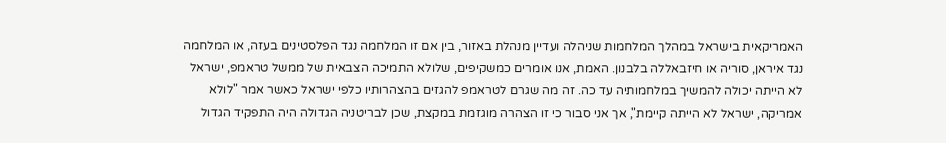האמריקאית בישראל במהלך המלחמות שניהלה ועדיין מנהלת באזור, בין אם זו המלחמה נגד הפלסטינים בעזה, או המלחמה נגד איראן, סוריה או חיזבאללה בלבנון. האמת, אנו אומרים כמשקיפים, שלולא התמיכה הצבאית של ממשל טראמפ, ישראל לא הייתה יכולה להמשיך במלחמותיה עד כה. זה מה שגרם לטראמפ להגזים בהצהרותיו כלפי ישראל כאשר אמר "לולא אמריקה, ישראל לא הייתה קיימת", אך אני סבור כי זו הצהרה מוגזמת במקצת, שכן לבריטניה הגדולה היה התפקיד הגדול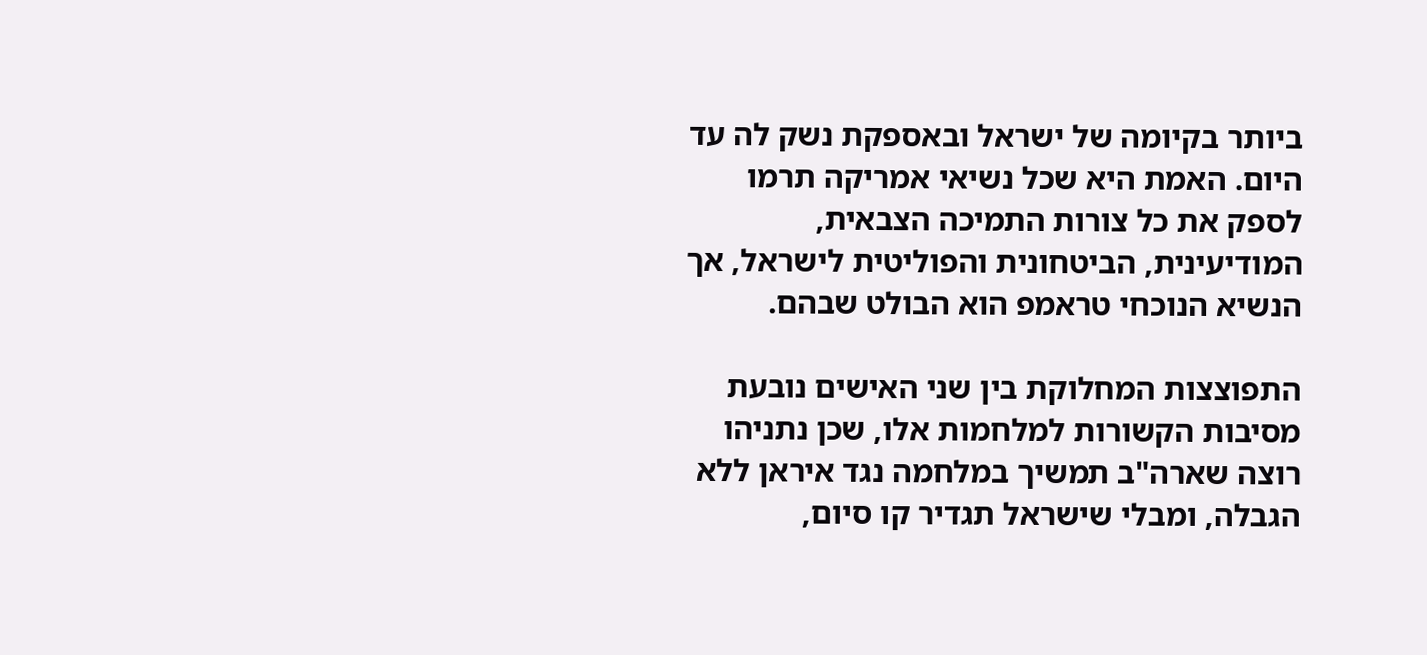ביותר בקיומה של ישראל ובאספקת נשק לה עד היום. האמת היא שכל נשיאי אמריקה תרמו לספק את כל צורות התמיכה הצבאית, המודיעינית, הביטחונית והפוליטית לישראל, אך הנשיא הנוכחי טראמפ הוא הבולט שבהם.

התפוצצות המחלוקת בין שני האישים נובעת מסיבות הקשורות למלחמות אלו, שכן נתניהו רוצה שארה"ב תמשיך במלחמה נגד איראן ללא הגבלה, ומבלי שישראל תגדיר קו סיום,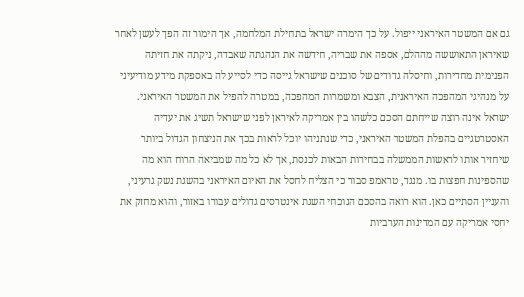גם אם המשטר האיראני ייפול. על כך הימרה ישראל בתחילת המלחמה, אך הימור זה הפך לעשן לאחר שאיראן התאוששה מההלם, אספה את שבריה, חידשה את הנהגתה שאבדה, ניקתה את חזיתה הפנימית מחדירות, וחיסלה גדודים של סוכנים שישראל גייסה כדי לסייע לה באספקת מידע מודיעיני על מנהיגי המהפכה האיראנית, הצבא ומשמרות המהפכה, במטרה להפיל את המשטר האיראני. ישראל אינה רוצה שייחתם הסכם כלשהו בין אמריקה לאיראן לפני שישראל תשיג את יעדיה האסטרטגיים בהפלת המשטר האיראני, כדי שנתניהו יוכל לראות בכך את הניצחון הגדול ביותר שיחזיר אותו לראשות הממשלה בבחירות הבאות לכנסת, אך לא כל מה שמביאה הרוח הוא מה שהספינות חפצות בו. מנגד, טראמפ סבור כי הצליח לחסל את האיום האיראני בהשגת נשק גרעיני, והעניין הסתיים כאן. הוא רואה בהסכם הנוכחי השגת אינטרסים גדולים עבורו באזור, והוא מחזק את יחסי אמריקה עם המדינות הערביות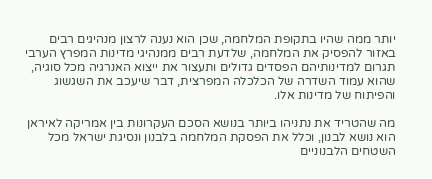יותר ממה שהיו בתקופת המלחמה, שכן הוא נענה לרצון מנהיגים רבים באזור להפסיק את המלחמה, שלדעת רבים ממנהיגי מדינות המפרץ הערבי תגרום למדינותיהם הפסדים גדולים ותעצור את ייצוא האנרגיה מכל סוגיה, שהוא עמוד השדרה של הכלכלה המפרצית, דבר שיעכב את השגשוג והפיתוח של מדינות אלו.

מה שהטריד את נתניהו ביותר בנושא הסכם העקרונות בין אמריקה לאיראן הוא נושא לבנון, וכלל את הפסקת המלחמה בלבנון ונסיגת ישראל מכל השטחים הלבנוניים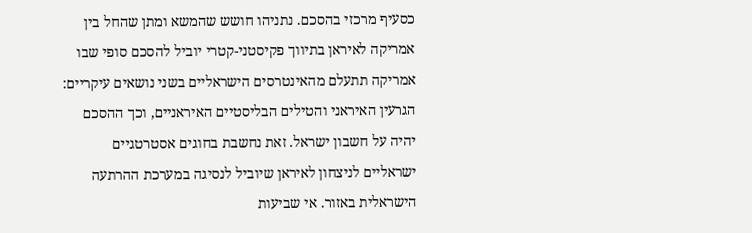כסעיף מרכזי בהסכם. נתניהו חושש שהמשא ומתן שהחל בין אמריקה לאיראן בתיווך פקיסטני-קטרי יוביל להסכם סופי שבו אמריקה תתעלם מהאינטרסים הישראליים בשני נושאים עיקריים: הגרעין האיראני והטילים הבליסטיים האיראניים, וכך ההסכם יהיה על חשבון ישראל. זאת נחשבת בחוגים אסטרטגיים ישראליים לניצחון לאיראן שיוביל לנסיגה במערכת ההרתעה הישראלית באזור. אי שביעות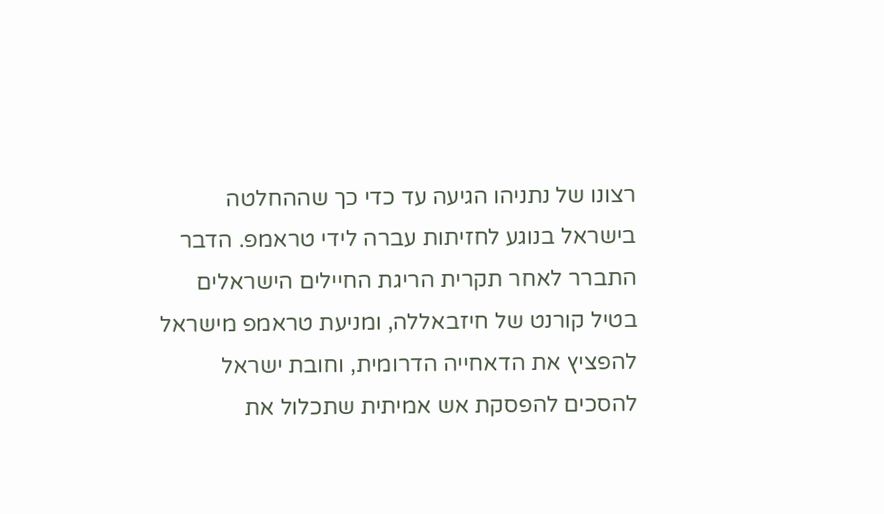רצונו של נתניהו הגיעה עד כדי כך שההחלטה בישראל בנוגע לחזיתות עברה לידי טראמפ. הדבר התברר לאחר תקרית הריגת החיילים הישראלים בטיל קורנט של חיזבאללה, ומניעת טראמפ מישראל להפציץ את הדאחייה הדרומית, וחובת ישראל להסכים להפסקת אש אמיתית שתכלול את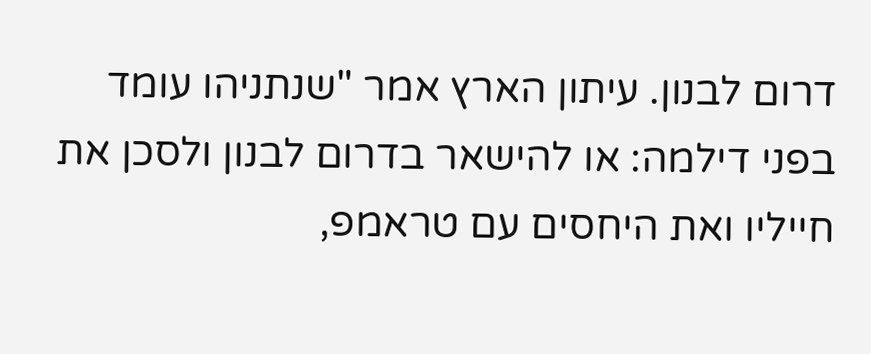דרום לבנון. עיתון הארץ אמר "שנתניהו עומד בפני דילמה: או להישאר בדרום לבנון ולסכן את חייליו ואת היחסים עם טראמפ,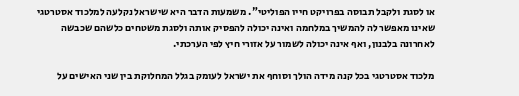או לסגת ולקבל תבוסה בפרויקט חייו הפוליטי". משמעות הדבר היא שישראל נקלעה למלכוד אסטרטגי שאינו מאפשר לה להמשיך במלחמה ואינה יכולה להפסיק אותה ולסגת משטחים כלשהם שכבשה לאחרונה בלבנון, ואף אינה יכולה לשמור על אזורי חיץ לפי הערכתי.

מלכוד אסטרטגי בכל קנה מידה הולך וסוחף את ישראל לעומק בגלל המחלוקת בין שני האישים על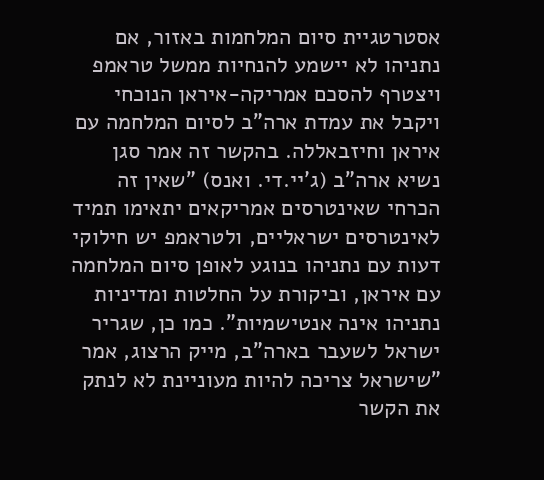אסטרטגיית סיום המלחמות באזור, אם נתניהו לא יישמע להנחיות ממשל טראמפ ויצטרף להסכם אמריקה-איראן הנוכחי ויקבל את עמדת ארה"ב לסיום המלחמה עם איראן וחיזבאללה. בהקשר זה אמר סגן נשיא ארה"ב (ג'יי.די. ואנס) "שאין זה הכרחי שאינטרסים אמריקאים יתאימו תמיד לאינטרסים ישראליים, ולטראמפ יש חילוקי דעות עם נתניהו בנוגע לאופן סיום המלחמה עם איראן, וביקורת על החלטות ומדיניות נתניהו אינה אנטישמיות". כמו כן, שגריר ישראל לשעבר בארה"ב, מייק הרצוג, אמר "שישראל צריכה להיות מעוניינת לא לנתק את הקשר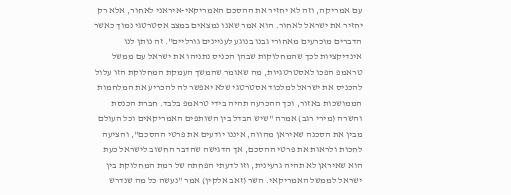עם אמריקה, וזה לא יחזיר את ההסכם האמריקאי-איראני לאחור, אלא רק יחזיר את ישראל לאחור. הוא אמר שאנו נמצאים במצב אסטרטגי נמוך כאשר הדברים מוכרעים מאחורי גבנו בנוגע לעניינים גורליים". זה נותן לנו אינדיקציות לכך שהמחלוקות שבהן הכניס נתניהו את ישראל עם ממשל טראמפ הפכו לאסטרטגיות, מה שאומר שהמשך העמקת המחלוקת הזו עלול להכניס את ישראל למלכוד אסטרטגי שלא יאפשר לה להכריע את המלחמות הממושכות באזור, וכך ההכרעה תהיה בידי טראמפ בלבד. חברת הכנסת והשרה (מירי רגב) אמרה "שיש הבדל בין השותפים האמריקאים וכל העולם מבין את הסכנה שאיראן מהווה, איננו יודעים את פרטי ההסכם", והציעה לחכות ולראות את פרטי ההסכם, אך הדגישה שהדבר החשוב לישראל כעת הוא שאיראן לא תהיה גרעינית, וזו לדעתי הפחתה של רמת המחלוקת בין ישראל לממשל האמריקאי. השר (זאב אלקין) אמר "נעשה כל מה שנדרש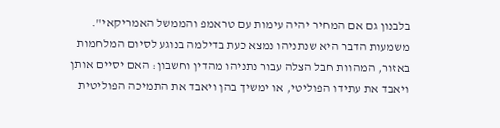בלבנון גם אם המחיר יהיה עימות עם טראמפ והממשל האמריקאי". משמעות הדבר היא שנתניהו נמצא כעת בדילמה בנוגע לסיום המלחמות באזור, המהוות חבל הצלה עבור נתניהו מהדין וחשבון: האם יסיים אותן ויאבד את עתידו הפוליטי, או ימשיך בהן ויאבד את התמיכה הפוליטית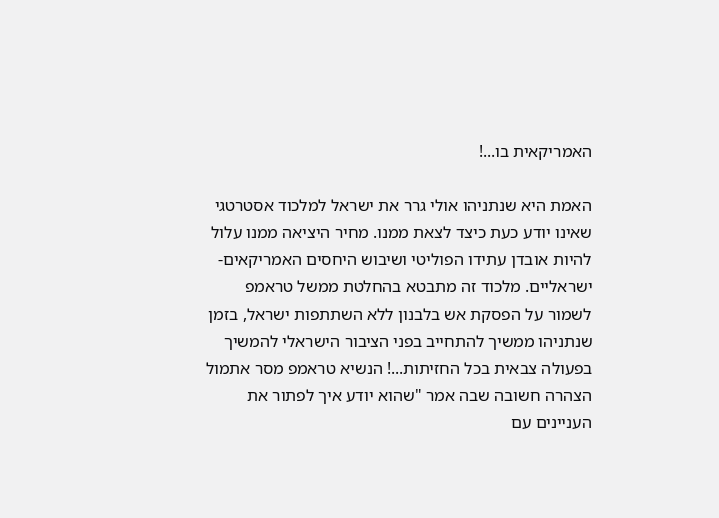האמריקאית בו...!

האמת היא שנתניהו אולי גרר את ישראל למלכוד אסטרטגי שאינו יודע כעת כיצד לצאת ממנו. מחיר היציאה ממנו עלול להיות אובדן עתידו הפוליטי ושיבוש היחסים האמריקאים-ישראליים. מלכוד זה מתבטא בהחלטת ממשל טראמפ לשמור על הפסקת אש בלבנון ללא השתתפות ישראל, בזמן שנתניהו ממשיך להתחייב בפני הציבור הישראלי להמשיך בפעולה צבאית בכל החזיתות...! הנשיא טראמפ מסר אתמול הצהרה חשובה שבה אמר "שהוא יודע איך לפתור את העניינים עם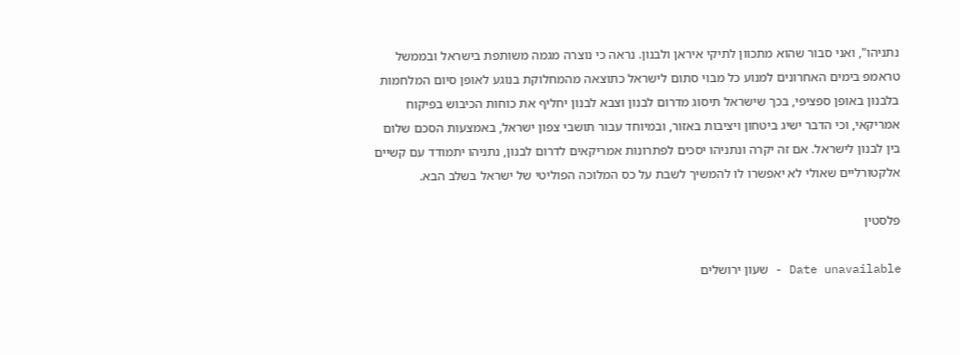נתניהו", ואני סבור שהוא מתכוון לתיקי איראן ולבנון. נראה כי נוצרה מגמה משותפת בישראל ובממשל טראמפ בימים האחרונים למנוע כל מבוי סתום לישראל כתוצאה מהמחלוקת בנוגע לאופן סיום המלחמות בלבנון באופן ספציפי, בכך שישראל תיסוג מדרום לבנון וצבא לבנון יחליף את כוחות הכיבוש בפיקוח אמריקאי, וכי הדבר ישיג ביטחון ויציבות באזור, ובמיוחד עבור תושבי צפון ישראל, באמצעות הסכם שלום בין לבנון לישראל. אם זה יקרה ונתניהו יסכים לפתרונות אמריקאים לדרום לבנון, נתניהו יתמודד עם קשיים אלקטורליים שאולי לא יאפשרו לו להמשיך לשבת על כס המלוכה הפוליטי של ישראל בשלב הבא.

פלסטין

Date unavailable - שעון ירושלים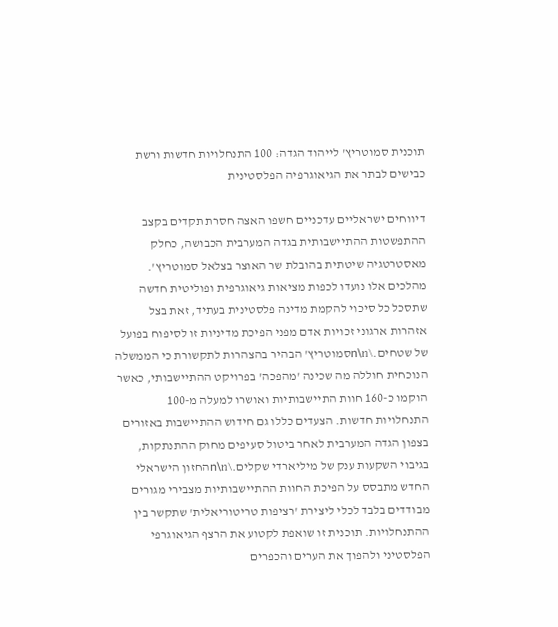תוכנית סמוטריץ' לייהוד הגדה: 100 התנחלויות חדשות ורשת כבישים לבתר את הגיאוגרפיה הפלסטינית

דיווחים ישראליים עדכניים חשפו האצה חסרת תקדים בקצב ההתפשטות ההתיישבותית בגדה המערבית הכבושה, כחלק מאסטרטגיה שיטתית בהובלת שר האוצר בצלאל סמוטריץ'. מהלכים אלו נועדו לכפות מציאות גיאוגרפית ופוליטית חדשה שתסכל כל סיכוי להקמת מדינה פלסטינית בעתיד, זאת בצל אזהרות ארגוני זכויות אדם מפני הפיכת מדיניות זו לסיפוח בפועל של שטחים.\n\nסמוטריץ' הבהיר בהצהרות לתקשורת כי הממשלה הנוכחית חוללה מה שכינה 'מהפכה' בפרויקט ההתיישבותי, כאשר הוקמו כ-160 חוות התיישבותיות ואושרו למעלה מ-100 התנחלויות חדשות. הצעדים כללו גם חידוש ההתיישבות באזורים בצפון הגדה המערבית לאחר ביטול סעיפים מחוק ההתנתקות, בגיבוי השקעות ענק של מיליארדי שקלים.\n\nהחזון הישראלי החדש מתבסס על הפיכת החוות ההתיישבותיות מצבירי מגורים מבודדים בלבד לכלי ליצירת 'רציפות טריטוריאלית' שתקשר בין ההתנחלויות. תוכנית זו שואפת לקטוע את הרצף הגיאוגרפי הפלסטיני ולהפוך את הערים והכפרים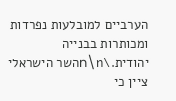הערביים למובלעות נפרדות ומכותרות בבנייה יהודית.\n\nהשר הישראלי ציין כי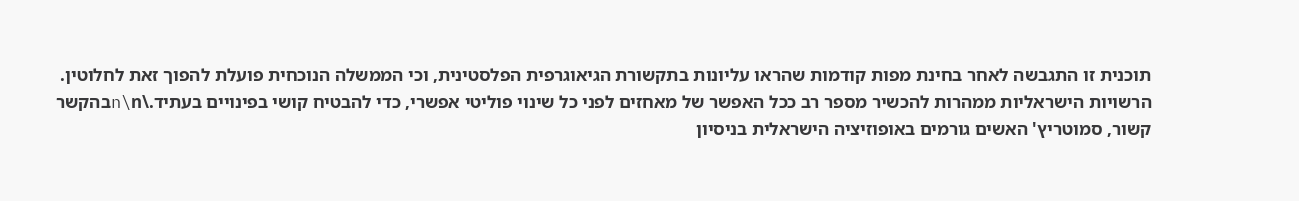תוכנית זו התגבשה לאחר בחינת מפות קודמות שהראו עליונות בתקשורת הגיאוגרפית הפלסטינית, וכי הממשלה הנוכחית פועלת להפוך זאת לחלוטין. הרשויות הישראליות ממהרות להכשיר מספר רב ככל האפשר של מאחזים לפני כל שינוי פוליטי אפשרי, כדי להבטיח קושי בפינויים בעתיד.\n\nבהקשר קשור, סמוטריץ' האשים גורמים באופוזיציה הישראלית בניסיון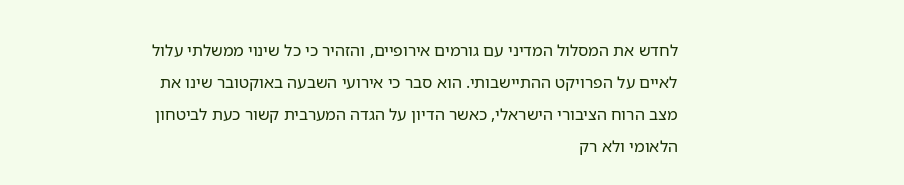לחדש את המסלול המדיני עם גורמים אירופיים, והזהיר כי כל שינוי ממשלתי עלול לאיים על הפרויקט ההתיישבותי. הוא סבר כי אירועי השבעה באוקטובר שינו את מצב הרוח הציבורי הישראלי, כאשר הדיון על הגדה המערבית קשור כעת לביטחון הלאומי ולא רק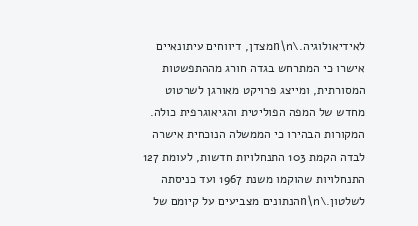לאידיאולוגיה.\n\nמצדן, דיווחים עיתונאיים אישרו כי המתרחש בגדה חורג מההתפשטות המסורתית, ומייצג פרויקט מאורגן לשרטוט מחדש של המפה הפוליטית והגיאוגרפית כולה. המקורות הבהירו כי הממשלה הנוכחית אישרה לבדה הקמת 103 התנחלויות חדשות, לעומת 127 התנחלויות שהוקמו משנת 1967 ועד כניסתה לשלטון.\n\nהנתונים מצביעים על קיומם של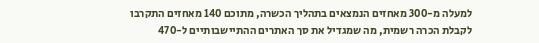למעלה מ-300 מאחזים הנמצאים בתהליך הכשרה, מתוכם 140 מאחזים התקרבו לקבלת הכרה רשמית, מה שמגדיל את סך האתרים ההתיישבותיים ל-470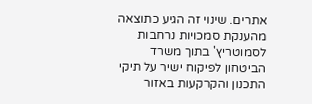אתרים. שינוי זה הגיע כתוצאה מהענקת סמכויות נרחבות לסמוטריץ' בתוך משרד הביטחון לפיקוח ישיר על תיקי התכנון והקרקעות באזור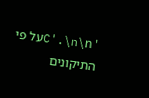'C'.\n\nעל פי התיקונים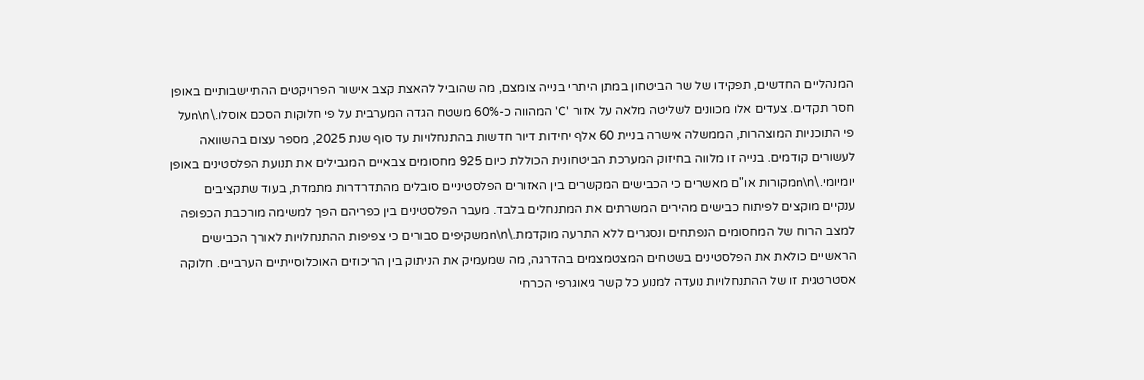המנהליים החדשים, תפקידו של שר הביטחון במתן היתרי בנייה צומצם, מה שהוביל להאצת קצב אישור הפרויקטים ההתיישבותיים באופן חסר תקדים. צעדים אלו מכוונים לשליטה מלאה על אזור 'C' המהווה כ-60% משטח הגדה המערבית על פי חלוקות הסכם אוסלו.\n\nעל פי התוכניות המוצהרות, הממשלה אישרה בניית 60 אלף יחידות דיור חדשות בהתנחלויות עד סוף שנת 2025, מספר עצום בהשוואה לעשורים קודמים. בנייה זו מלווה בחיזוק המערכת הביטחונית הכוללת כיום 925 מחסומים צבאיים המגבילים את תנועת הפלסטינים באופן יומיומי.\n\nמקורות או"ם מאשרים כי הכבישים המקשרים בין האזורים הפלסטיניים סובלים מהתדרדרות מתמדת, בעוד שתקציבים ענקיים מוקצים לפיתוח כבישים מהירים המשרתים את המתנחלים בלבד. מעבר הפלסטינים בין כפריהם הפך למשימה מורכבת הכפופה למצב הרוח של המחסומים הנפתחים ונסגרים ללא התרעה מוקדמת.\n\nמשקיפים סבורים כי צפיפות ההתנחלויות לאורך הכבישים הראשיים כולאת את הפלסטינים בשטחים המצטמצמים בהדרגה, מה שמעמיק את הניתוק בין הריכוזים האוכלוסייתיים הערביים. חלוקה אסטרטגית זו של ההתנחלויות נועדה למנוע כל קשר גיאוגרפי הכרחי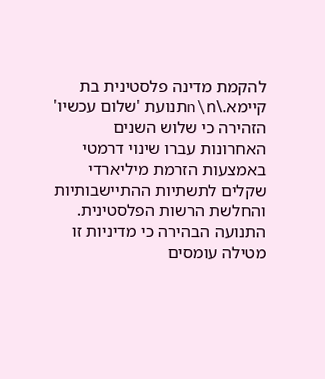להקמת מדינה פלסטינית בת קיימא.\n\nתנועת 'שלום עכשיו' הזהירה כי שלוש השנים האחרונות עברו שינוי דרמטי באמצעות הזרמת מיליארדי שקלים לתשתיות ההתיישבותיות והחלשת הרשות הפלסטינית. התנועה הבהירה כי מדיניות זו מטילה עומסים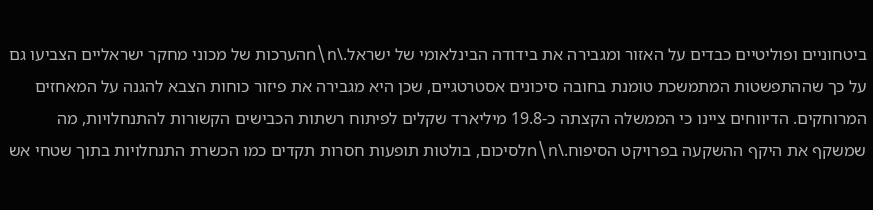ביטחוניים ופוליטיים כבדים על האזור ומגבירה את בידודה הבינלאומי של ישראל.\n\nהערכות של מכוני מחקר ישראליים הצביעו גם על כך שההתפשטות המתמשכת טומנת בחובה סיכונים אסטרטגיים, שכן היא מגבירה את פיזור כוחות הצבא להגנה על המאחזים המרוחקים. הדיווחים ציינו כי הממשלה הקצתה כ-19.8 מיליארד שקלים לפיתוח רשתות הכבישים הקשורות להתנחלויות, מה שמשקף את היקף ההשקעה בפרויקט הסיפוח.\n\nלסיכום, בולטות תופעות חסרות תקדים כמו הכשרת התנחלויות בתוך שטחי אש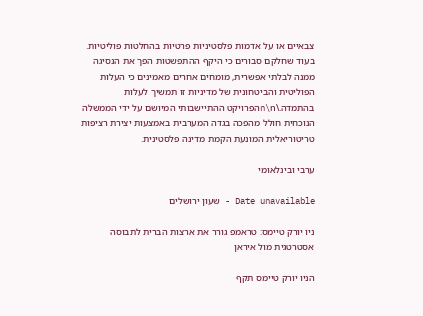צבאיים או על אדמות פלסטיניות פרטיות בהחלטות פוליטיות. בעוד שחלקם סבורים כי היקף ההתפשטות הפך את הנסיגה ממנה לבלתי אפשרית, מומחים אחרים מאמינים כי העלות הפוליטית והביטחונית של מדיניות זו תמשיך לעלות בהתמדה.\n\nהפרויקט ההתיישבותי המיושם על ידי הממשלה הנוכחית חולל מהפכה בגדה המערבית באמצעות יצירת רציפות טריטוריאלית המונעת הקמת מדינה פלסטינית.

ערבי ובינלאומי

Date unavailable - שעון ירושלים

ניו יורק טיימס: טראמפ גורר את ארצות הברית לתבוסה אסטרטגית מול איראן

הניו יורק טיימס תקף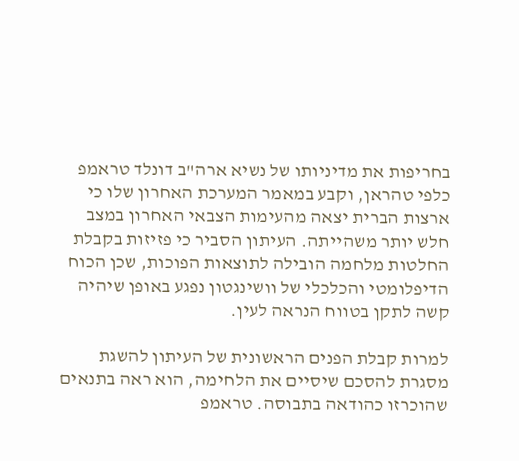בחריפות את מדיניותו של נשיא ארה"ב דונלד טראמפ כלפי טהראן, וקבע במאמר המערכת האחרון שלו כי ארצות הברית יצאה מהעימות הצבאי האחרון במצב חלש יותר משהייתה. העיתון הסביר כי פזיזות בקבלת החלטות מלחמה הובילה לתוצאות הפוכות, שכן הכוח הדיפלומטי והכלכלי של וושינגטון נפגע באופן שיהיה קשה לתקן בטווח הנראה לעין.

למרות קבלת הפנים הראשונית של העיתון להשגת מסגרת להסכם שיסיים את הלחימה, הוא ראה בתנאים שהוכרזו כהודאה בתבוסה. טראמפ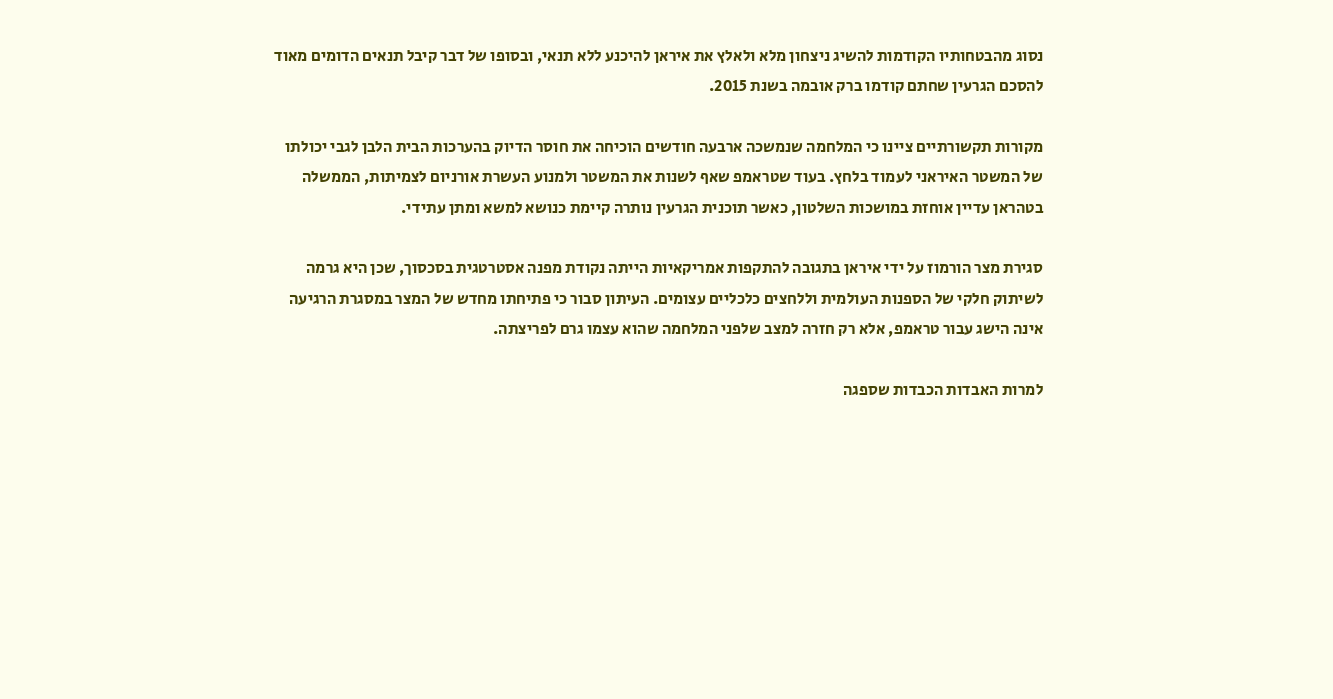נסוג מהבטחותיו הקודמות להשיג ניצחון מלא ולאלץ את איראן להיכנע ללא תנאי, ובסופו של דבר קיבל תנאים הדומים מאוד להסכם הגרעין שחתם קודמו ברק אובמה בשנת 2015.

מקורות תקשורתיים ציינו כי המלחמה שנמשכה ארבעה חודשים הוכיחה את חוסר הדיוק בהערכות הבית הלבן לגבי יכולתו של המשטר האיראני לעמוד בלחץ. בעוד שטראמפ שאף לשנות את המשטר ולמנוע העשרת אורניום לצמיתות, הממשלה בטהראן עדיין אוחזת במושכות השלטון, כאשר תוכנית הגרעין נותרה קיימת כנושא למשא ומתן עתידי.

סגירת מצר הורמוז על ידי איראן בתגובה להתקפות אמריקאיות הייתה נקודת מפנה אסטרטגית בסכסוך, שכן היא גרמה לשיתוק חלקי של הספנות העולמית וללחצים כלכליים עצומים. העיתון סבור כי פתיחתו מחדש של המצר במסגרת הרגיעה אינה הישג עבור טראמפ, אלא רק חזרה למצב שלפני המלחמה שהוא עצמו גרם לפריצתה.

למרות האבדות הכבדות שספגה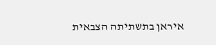איראן בתשתיתה הצבאית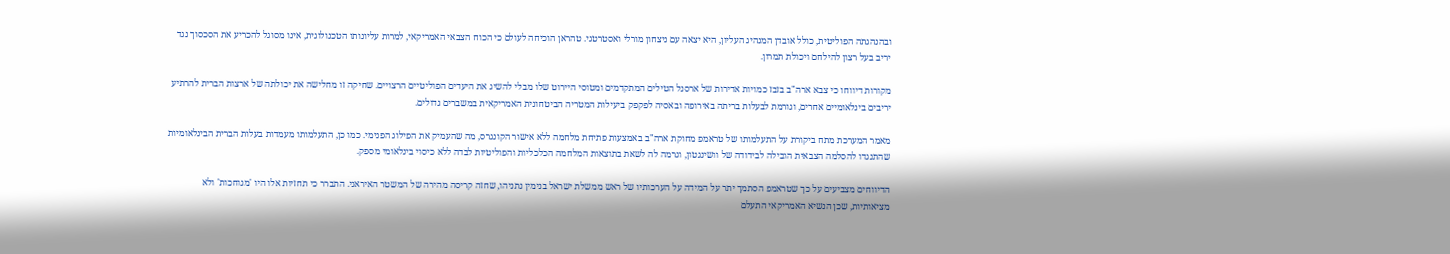ובהנהגתה הפוליטית, כולל אובדן המנהיג העליון, היא יצאה עם ניצחון מורלי ואסטרטגי. טהראן הוכיחה לעולם כי הכוח הצבאי האמריקאי, למרות עליונותו הטכנולוגית, אינו מסוגל להכריע את הסכסוך נגד יריב בעל רצון להילחם ויכולת תמרון.

מקורות דיווחו כי צבא ארה"ב בזבז כמויות אדירות של ארסנל הטילים המתקדמים ומטוסי היירוט שלו מבלי להשיג את היעדים הפוליטיים הרצויים. שחיקה זו מחלישה את יכולתה של ארצות הברית להרתיע יריבים בינלאומיים אחרים, וגורמת לבעלות בריתה באירופה ובאסיה לפקפק ביעילות המטריה הביטחונית האמריקאית במשברים גדולים.

מאמר המערכת מתח ביקורת על התעלמותו של טראמפ מחוקת ארה"ב באמצעות פתיחת מלחמה ללא אישור הקונגרס, מה שהעמיק את הפילוג הפנימי. כמו כן, התעלמותו מעמדות בעלות הברית הבינלאומיות שהתנגדו להסלמה הצבאית הובילה לבידודה של וושינגטון, וגרמה לה לשאת בתוצאות המלחמה הכלכליות והפוליטיות לבדה ללא כיסוי בינלאומי מספק.

הדיווחים מצביעים על כך שטראמפ הסתמך יתר על המידה על הערכותיו של ראש ממשלת ישראל בנימין נתניהו, שחזה קריסה מהירה של המשטר האיראני. התברר כי תחזיות אלו היו 'מגוחכות' ולא מציאותיות, שכן הנשיא האמריקאי התעלם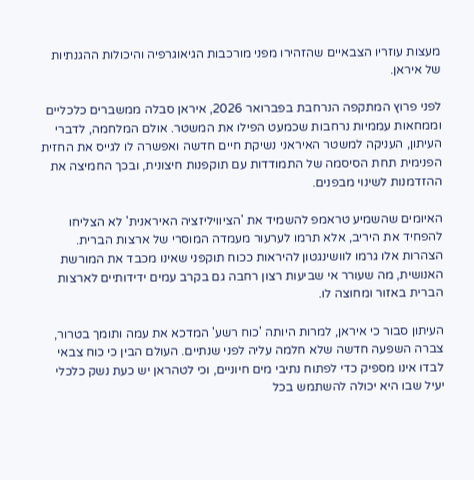מעצות עוזריו הצבאיים שהזהירו מפני מורכבות הגיאוגרפיה והיכולות ההגנתיות של איראן.

לפני פרוץ המתקפה הנרחבת בפברואר 2026, איראן סבלה ממשברים כלכליים וממחאות עממיות נרחבות שכמעט הפילו את המשטר. אולם המלחמה, לדברי העיתון, העניקה למשטר האיראני נשיקת חיים חדשה ואפשרה לו לגייס את החזית הפנימית תחת הסיסמה של התמודדות עם תוקפנות חיצונית, ובכך החמיצה את ההזדמנות לשינוי מבפנים.

האיומים שהשמיע טראמפ להשמיד את 'הציוויליזציה האיראנית' לא הצליחו להפחיד את היריב, אלא תרמו לערעור מעמדה המוסרי של ארצות הברית. הצהרות אלו גרמו לוושינגטון להיראות ככוח תוקפני שאינו מכבד את המורשת האנושית, מה שעורר אי שביעות רצון רחבה גם בקרב עמים ידידותיים לארצות הברית באזור ומחוצה לו.

העיתון סבור כי איראן, למרות היותה 'כוח רשע' המדכא את עמה ותומך בטרור, צברה השפעה חדשה שלא חלמה עליה לפני שנתיים. העולם הבין כי כוח צבאי לבדו אינו מספיק כדי לפתוח נתיבי מים חיוניים, וכי לטהראן יש כעת נשק כלכלי יעיל שבו היא יכולה להשתמש בכל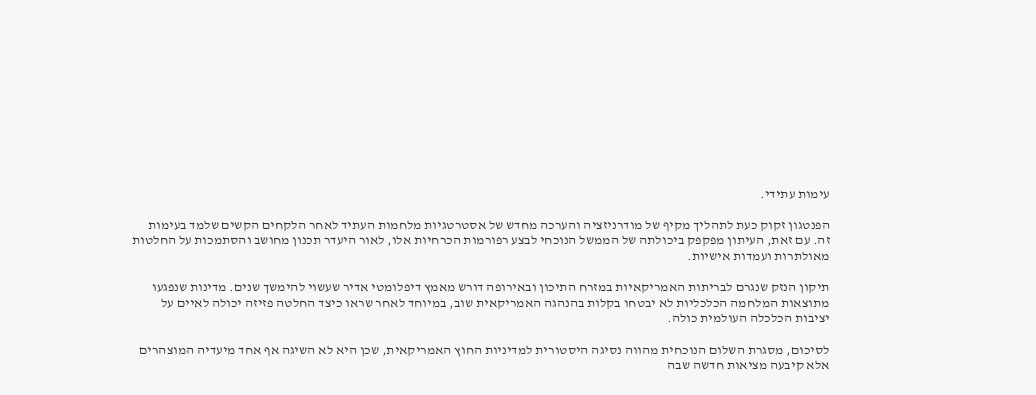עימות עתידי.

הפנטגון זקוק כעת לתהליך מקיף של מודרניזציה והערכה מחדש של אסטרטגיות מלחמות העתיד לאחר הלקחים הקשים שלמד בעימות זה. עם זאת, העיתון מפקפק ביכולתה של הממשל הנוכחי לבצע רפורמות הכרחיות אלו, לאור היעדר תכנון מחושב והסתמכות על החלטות מאולתרות ועמדות אישיות.

תיקון הנזק שנגרם לבריתות האמריקאיות במזרח התיכון ובאירופה דורש מאמץ דיפלומטי אדיר שעשוי להימשך שנים. מדינות שנפגעו מתוצאות המלחמה הכלכליות לא יבטחו בקלות בהנהגה האמריקאית שוב, במיוחד לאחר שראו כיצד החלטה פזיזה יכולה לאיים על יציבות הכלכלה העולמית כולה.

לסיכום, מסגרת השלום הנוכחית מהווה נסיגה היסטורית למדיניות החוץ האמריקאית, שכן היא לא השיגה אף אחד מיעדיה המוצהרים אלא קיבעה מציאות חדשה שבה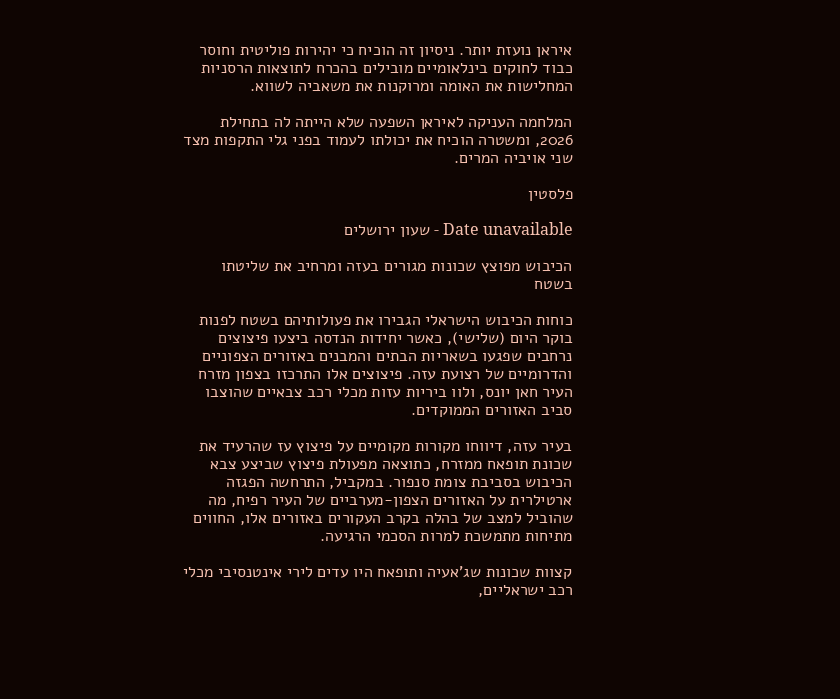איראן נועזת יותר. ניסיון זה הוכיח כי יהירות פוליטית וחוסר כבוד לחוקים בינלאומיים מובילים בהכרח לתוצאות הרסניות המחלישות את האומה ומרוקנות את משאביה לשווא.

המלחמה העניקה לאיראן השפעה שלא הייתה לה בתחילת 2026, ומשטרה הוכיח את יכולתו לעמוד בפני גלי התקפות מצד שני אויביה המרים.

פלסטין

Date unavailable - שעון ירושלים

הכיבוש מפוצץ שכונות מגורים בעזה ומרחיב את שליטתו בשטח

כוחות הכיבוש הישראלי הגבירו את פעולותיהם בשטח לפנות בוקר היום (שלישי), כאשר יחידות הנדסה ביצעו פיצוצים נרחבים שפגעו בשאריות הבתים והמבנים באזורים הצפוניים והדרומיים של רצועת עזה. פיצוצים אלו התרכזו בצפון מזרח העיר חאן יונס, ולוו ביריות עזות מכלי רכב צבאיים שהוצבו סביב האזורים הממוקדים.

בעיר עזה, דיווחו מקורות מקומיים על פיצוץ עז שהרעיד את שכונת תופאח ממזרח, כתוצאה מפעולת פיצוץ שביצע צבא הכיבוש בסביבת צומת סנפור. במקביל, התרחשה הפגזה ארטילרית על האזורים הצפון-מערביים של העיר רפיח, מה שהוביל למצב של בהלה בקרב העקורים באזורים אלו, החווים מתיחות מתמשכת למרות הסכמי הרגיעה.

קצוות שכונות שג'אעיה ותופאח היו עדים לירי אינטנסיבי מכלי רכב ישראליים,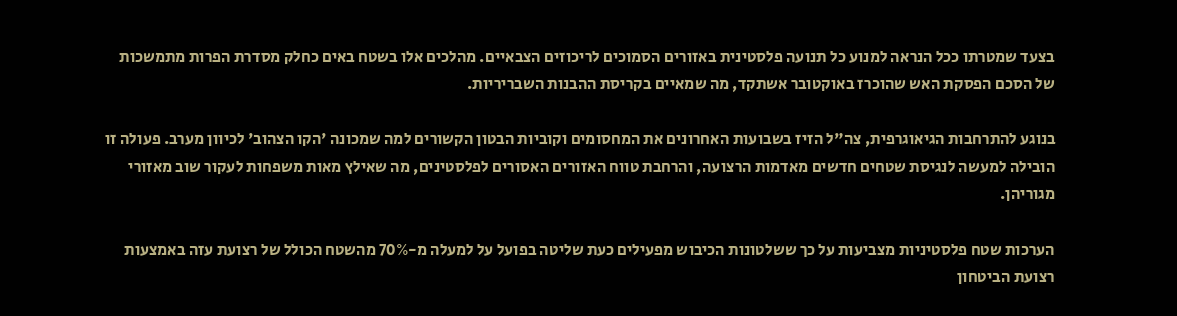בצעד שמטרתו ככל הנראה למנוע כל תנועה פלסטינית באזורים הסמוכים לריכוזים הצבאיים. מהלכים אלו בשטח באים כחלק מסדרת הפרות מתמשכות של הסכם הפסקת האש שהוכרז באוקטובר אשתקד, מה שמאיים בקריסת ההבנות השבריריות.

בנוגע להתרחבות הגיאוגרפית, צה"ל הזיז בשבועות האחרונים את המחסומים וקוביות הבטון הקשורים למה שמכונה 'הקו הצהוב' לכיוון מערב. פעולה זו הובילה למעשה לנגיסת שטחים חדשים מאדמות הרצועה, והרחבת טווח האזורים האסורים לפלסטינים, מה שאילץ מאות משפחות לעקור שוב מאזורי מגוריהן.

הערכות שטח פלסטיניות מצביעות על כך ששלטונות הכיבוש מפעילים כעת שליטה בפועל על למעלה מ-70% מהשטח הכולל של רצועת עזה באמצעות רצועת הביטחון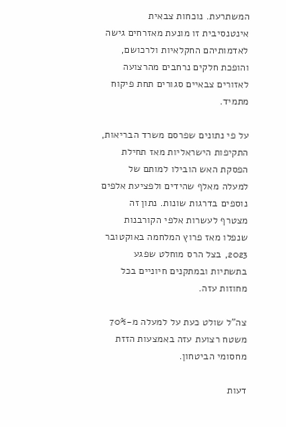המשתרעת. נוכחות צבאית אינטנסיבית זו מונעת מאזרחים גישה לאדמותיהם החקלאיות ולרכושם, והופכת חלקים נרחבים מהרצועה לאזורים צבאיים סגורים תחת פיקוח מתמיד.

על פי נתונים שפרסם משרד הבריאות, התקיפות הישראליות מאז תחילת הפסקת האש הובילו למותם של למעלה מאלף שהידים ולפציעת אלפים נוספים בדרגות שונות. נתון זה מצטרף לעשרות אלפי הקורבנות שנפלו מאז פרוץ המלחמה באוקטובר 2023, בצל הרס מוחלט שפגע בתשתיות ובמתקנים חיוניים בכל מחוזות עזה.

צה"ל שולט כעת על למעלה מ-70% משטח רצועת עזה באמצעות הזזת מחסומי הביטחון.

דעות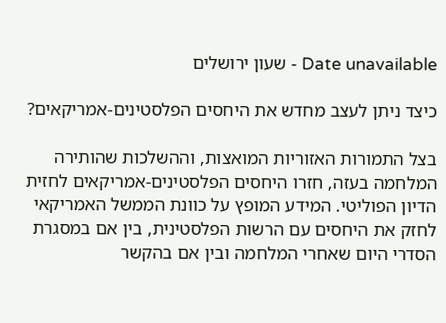Date unavailable - שעון ירושלים

כיצד ניתן לעצב מחדש את היחסים הפלסטינים-אמריקאים?

בצל התמורות האזוריות המואצות, וההשלכות שהותירה המלחמה בעזה, חזרו היחסים הפלסטינים-אמריקאים לחזית הדיון הפוליטי. המידע המופץ על כוונת הממשל האמריקאי לחזק את היחסים עם הרשות הפלסטינית, בין אם במסגרת הסדרי היום שאחרי המלחמה ובין אם בהקשר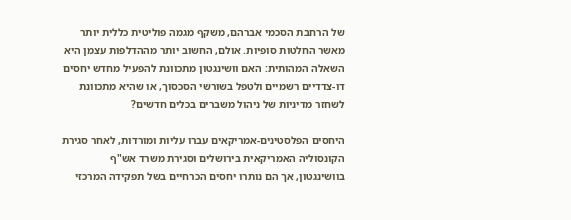של הרחבת הסכמי אברהם, משקף מגמה פוליטית כללית יותר מאשר החלטות סופיות. אולם, החשוב יותר מההדלפות עצמן היא השאלה המהותית: האם וושינגטון מתכוונת להפעיל מחדש יחסים דו-צדדיים רשמיים ולטפל בשורשי הסכסוך, או שהיא מתכוונת לשחזר מדיניות של ניהול משברים בכלים חדשים?

היחסים הפלסטינים-אמריקאים עברו עליות ומורדות, לאחר סגירת הקונסוליה האמריקאית בירושלים וסגירת משרד אש"ף בוושינגטון, אך הם נותרו יחסים הכרחיים בשל תפקידה המרכזי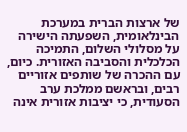של ארצות הברית במערכת הבינלאומית, השפעתה הישירה על מסלולי השלום, התמיכה הכלכלית והסביבה האזורית. כיום, עם ההכרה של שותפים אזוריים רבים, ובראשם ממלכת ערב הסעודית, כי יציבות אזורית אינה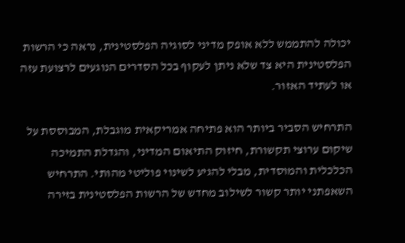יכולה להתממש ללא אופק מדיני לסוגיה הפלסטינית, נראה כי הרשות הפלסטינית היא צד שלא ניתן לעקוף בכל הסדרים הנוגעים לרצועת עזה או לעתיד האזור.

התרחיש הסביר ביותר הוא פתיחה אמריקאית מוגבלת, המבוססת על שיקום ערוצי תקשורת, חיזוק התיאום המדיני, והגדלת התמיכה הכלכלית והמוסדית, מבלי להגיע לשינוי פוליטי מהותי. התרחיש השאפתני יותר קשור לשילוב מחדש של הרשות הפלסטינית בזירה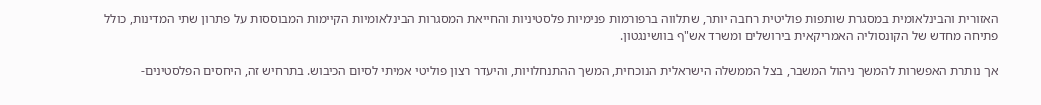האזורית והבינלאומית במסגרת שותפות פוליטית רחבה יותר, שתלווה ברפורמות פנימיות פלסטיניות והחייאת המסגרות הבינלאומיות הקיימות המבוססות על פתרון שתי המדינות, כולל פתיחה מחדש של הקונסוליה האמריקאית בירושלים ומשרד אש"ף בוושינגטון.

אך נותרת האפשרות להמשך ניהול המשבר, בצל הממשלה הישראלית הנוכחית, המשך ההתנחלויות, והיעדר רצון פוליטי אמיתי לסיום הכיבוש. בתרחיש זה, היחסים הפלסטינים-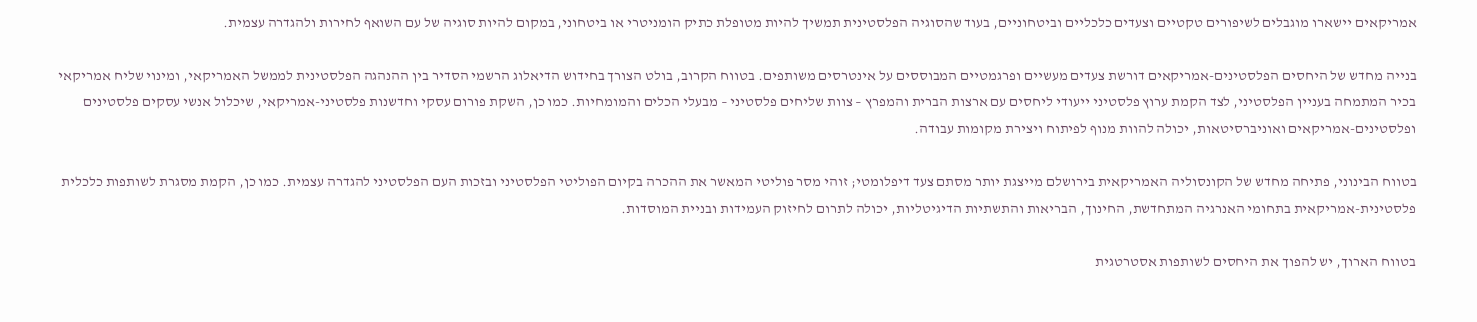אמריקאים יישארו מוגבלים לשיפורים טקטיים וצעדים כלכליים וביטחוניים, בעוד שהסוגיה הפלסטינית תמשיך להיות מטופלת כתיק הומניטרי או ביטחוני, במקום להיות סוגיה של עם השואף לחירות ולהגדרה עצמית.

בנייה מחדש של היחסים הפלסטינים-אמריקאים דורשת צעדים מעשיים ופרגמטיים המבוססים על אינטרסים משותפים. בטווח הקרוב, בולט הצורך בחידוש הדיאלוג הרשמי הסדיר בין ההנהגה הפלסטינית לממשל האמריקאי, ומינוי שליח אמריקאי בכיר המתמחה בעניין הפלסטיני, לצד הקמת ערוץ פלסטיני ייעודי ליחסים עם ארצות הברית והמפרץ – צוות שליחים פלסטיני – מבעלי הכלים והמומחיות. כמו כן, השקת פורום עסקי וחדשנות פלסטיני-אמריקאי, שיכלול אנשי עסקים פלסטינים ופלסטינים-אמריקאים ואוניברסיטאות, יכולה להוות מנוף לפיתוח ויצירת מקומות עבודה.

בטווח הבינוני, פתיחה מחדש של הקונסוליה האמריקאית בירושלם מייצגת יותר מסתם צעד דיפלומטי; זוהי מסר פוליטי המאשר את ההכרה בקיום הפוליטי הפלסטיני ובזכות העם הפלסטיני להגדרה עצמית. כמו כן, הקמת מסגרת לשותפות כלכלית פלסטינית-אמריקאית בתחומי האנרגיה המתחדשת, החינוך, הבריאות והתשתיות הדיגיטליות, יכולה לתרום לחיזוק העמידות ובניית המוסדות.

בטווח הארוך, יש להפוך את היחסים לשותפות אסטרטגית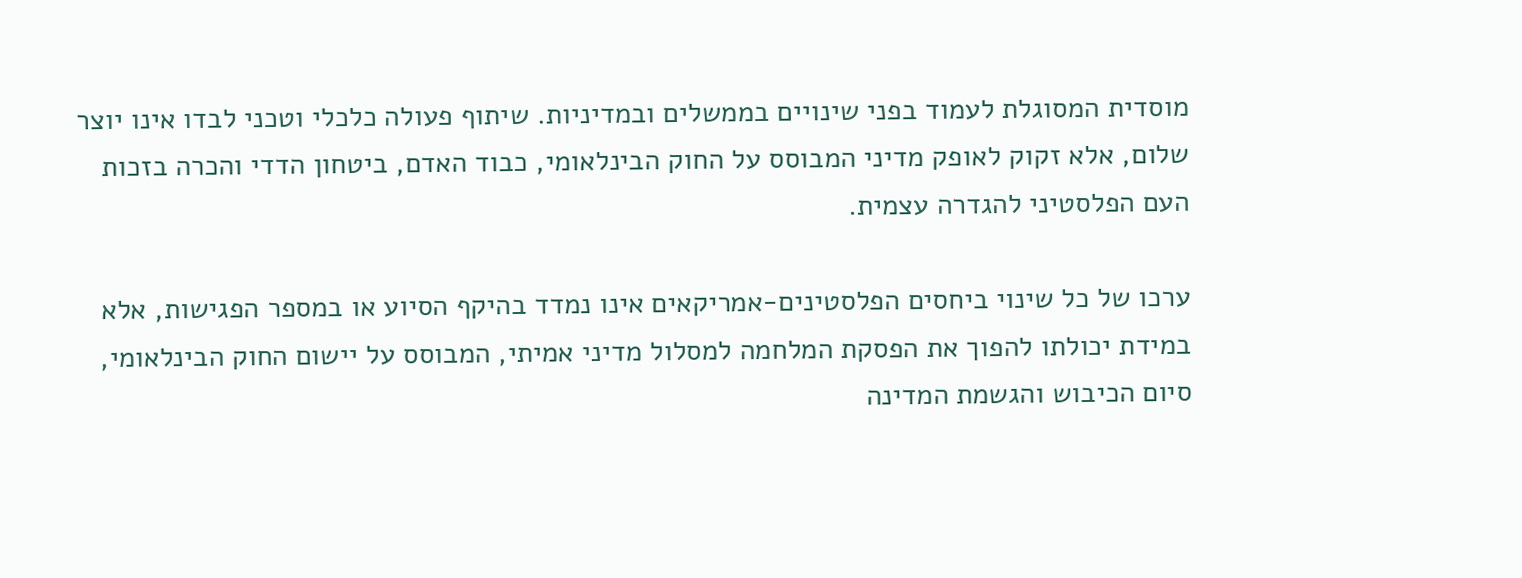מוסדית המסוגלת לעמוד בפני שינויים בממשלים ובמדיניות. שיתוף פעולה כלכלי וטכני לבדו אינו יוצר שלום, אלא זקוק לאופק מדיני המבוסס על החוק הבינלאומי, כבוד האדם, ביטחון הדדי והכרה בזכות העם הפלסטיני להגדרה עצמית.

ערכו של כל שינוי ביחסים הפלסטינים-אמריקאים אינו נמדד בהיקף הסיוע או במספר הפגישות, אלא במידת יכולתו להפוך את הפסקת המלחמה למסלול מדיני אמיתי, המבוסס על יישום החוק הבינלאומי, סיום הכיבוש והגשמת המדינה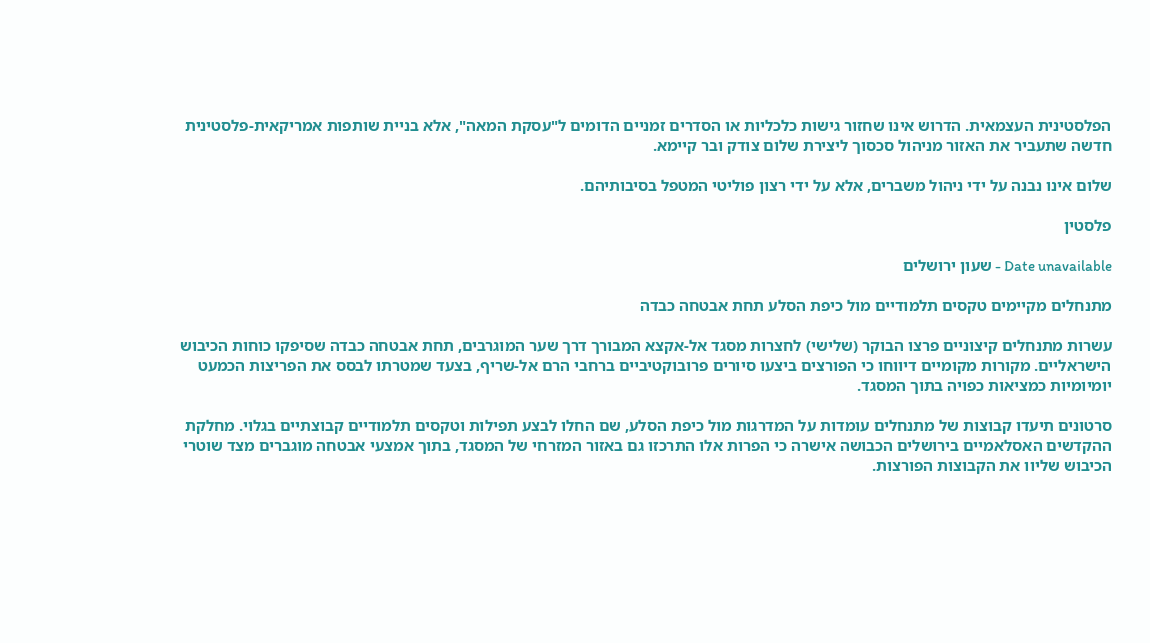הפלסטינית העצמאית. הדרוש אינו שחזור גישות כלכליות או הסדרים זמניים הדומים ל"עסקת המאה", אלא בניית שותפות אמריקאית-פלסטינית חדשה שתעביר את האזור מניהול סכסוך ליצירת שלום צודק ובר קיימא.

שלום אינו נבנה על ידי ניהול משברים, אלא על ידי רצון פוליטי המטפל בסיבותיהם.

פלסטין

Date unavailable - שעון ירושלים

מתנחלים מקיימים טקסים תלמודיים מול כיפת הסלע תחת אבטחה כבדה

עשרות מתנחלים קיצוניים פרצו הבוקר (שלישי) לחצרות מסגד אל-אקצא המבורך דרך שער המוגרבים, תחת אבטחה כבדה שסיפקו כוחות הכיבוש הישראליים. מקורות מקומיים דיווחו כי הפורצים ביצעו סיורים פרובוקטיביים ברחבי הרם אל-שריף, בצעד שמטרתו לבסס את הפריצות הכמעט יומיומיות כמציאות כפויה בתוך המסגד.

סרטונים תיעדו קבוצות של מתנחלים עומדות על המדרגות מול כיפת הסלע, שם החלו לבצע תפילות וטקסים תלמודיים קבוצתיים בגלוי. מחלקת ההקדשים האסלאמיים בירושלים הכבושה אישרה כי הפרות אלו התרכזו גם באזור המזרחי של המסגד, בתוך אמצעי אבטחה מוגברים מצד שוטרי הכיבוש שליוו את הקבוצות הפורצות.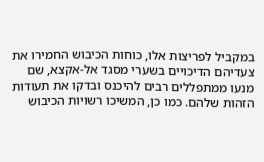במקביל לפריצות אלו, כוחות הכיבוש החמירו את צעדיהם הדיכויים בשערי מסגד אל-אקצא, שם מנעו ממתפללים רבים להיכנס ובדקו את תעודות הזהות שלהם. כמו כן, המשיכו רשויות הכיבוש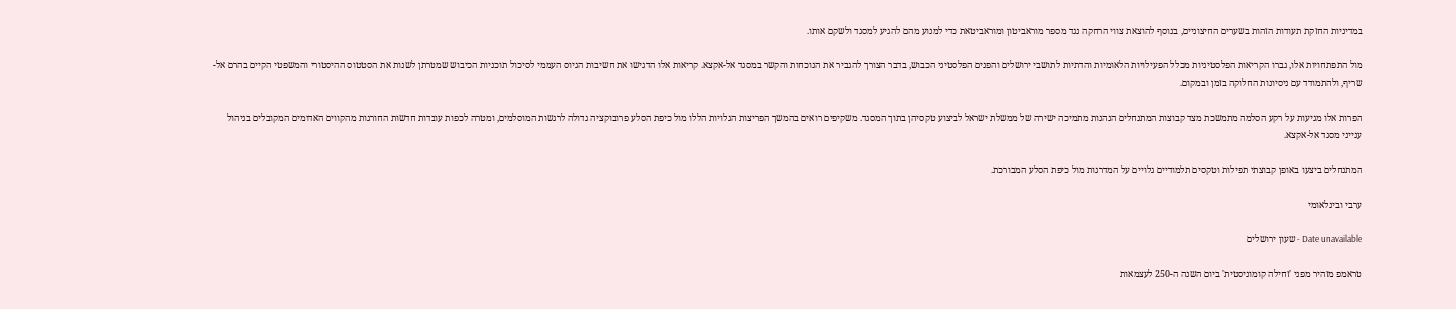במדיניות החזקת תעודות הזהות בשערים החיצוניים, בנוסף להוצאת צווי הרחקה נגד מספר מוראביטון ומוראביטאת כדי למנוע מהם להגיע למסגד ולשקם אותו.

מול התפתחויות אלו, גברו הקריאות הפלסטיניות מכלל הפעילויות הלאומיות והדתיות לתושבי ירושלים והפנים הפלסטיני הכבוש, בדבר הצורך להגביר את הנוכחות והקשר במסגד אל-אקצא. קריאות אלו הדגישו את חשיבות הגיוס העממי לסיכול תוכניות הכיבוש שמטרתן לשנות את הסטטוס ההיסטורי והמשפטי הקיים בהרם אל-שריף, ולהתמודד עם ניסיונות החלוקה בזמן ובמקום.

הפרות אלו מגיעות על רקע הסלמה מתמשכת מצד קבוצות המתנחלים הנהנות מתמיכה ישירה של ממשלת ישראל לביצוע טקסיהן בתוך המסגד. משקיפים רואים בהמשך הפריצות הגלויות הללו מול כיפת הסלע פרובוקציה גדולה לרגשות המוסלמים, ומטרה לכפות עובדות חדשות החורגות מהקווים האדומים המקובלים בניהול ענייני מסגד אל-אקצא.

המתנחלים ביצעו באופן קבוצתי תפילות וטקסים תלמודיים גלויים על המדרגות מול כיפת הסלע המבורכת.

ערבי ובינלאומי

Date unavailable - שעון ירושלים

טראמפ מזהיר מפני 'זחילה קומוניסטית' ביום השנה ה-250 לעצמאות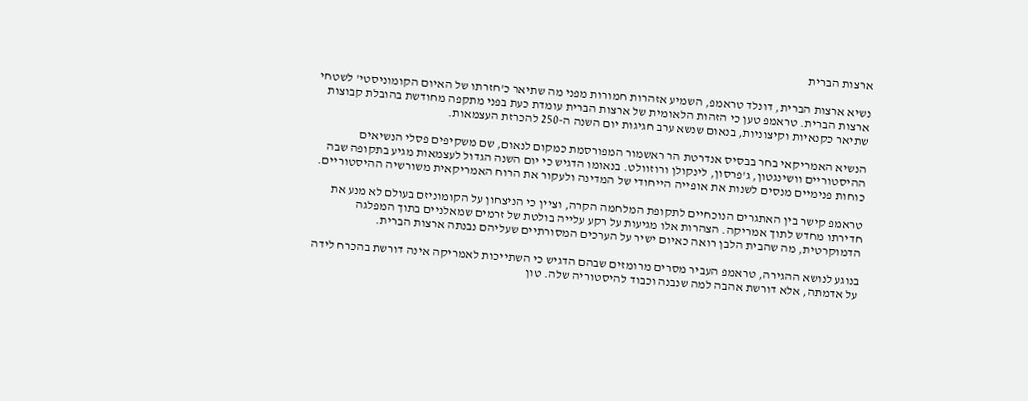ארצות הברית

נשיא ארצות הברית, דונלד טראמפ, השמיע אזהרות חמורות מפני מה שתיאר כ'חזרתו של האיום הקומוניסטי' לשטחי ארצות הברית. טראמפ טען כי הזהות הלאומית של ארצות הברית עומדת כעת בפני מתקפה מחודשת בהובלת קבוצות שתיאר כקנאיות וקיצוניות, בנאום שנשא ערב חגיגות יום השנה ה-250 להכרזת העצמאות.

הנשיא האמריקאי בחר בבסיס אנדרטת הר ראשמור המפורסמת כמקום לנאום, שם משקיפים פסלי הנשיאים ההיסטוריים וושינגטון, ג'פרסון, לינקולן ורוזוולט. בנאומו הדגיש כי יום השנה הגדול לעצמאות מגיע בתקופה שבה כוחות פנימיים מנסים לשנות את אופייה הייחודי של המדינה ולעקור את הרוח האמריקאית משורשיה ההיסטוריים.

טראמפ קישר בין האתגרים הנוכחיים לתקופת המלחמה הקרה, וציין כי הניצחון על הקומוניזם בעולם לא מנע את חדירתו מחדש לתוך אמריקה. הצהרות אלו מגיעות על רקע עלייה בולטת של זרמים שמאלניים בתוך המפלגה הדמוקרטית, מה שהבית הלבן רואה כאיום ישיר על הערכים המסורתיים שעליהם נבנתה ארצות הברית.

בנוגע לנושא ההגירה, טראמפ העביר מסרים מרומזים שבהם הדגיש כי השתייכות לאמריקה אינה דורשת בהכרח לידה על אדמתה, אלא דורשת אהבה למה שנבנה וכבוד להיסטוריה שלה. טון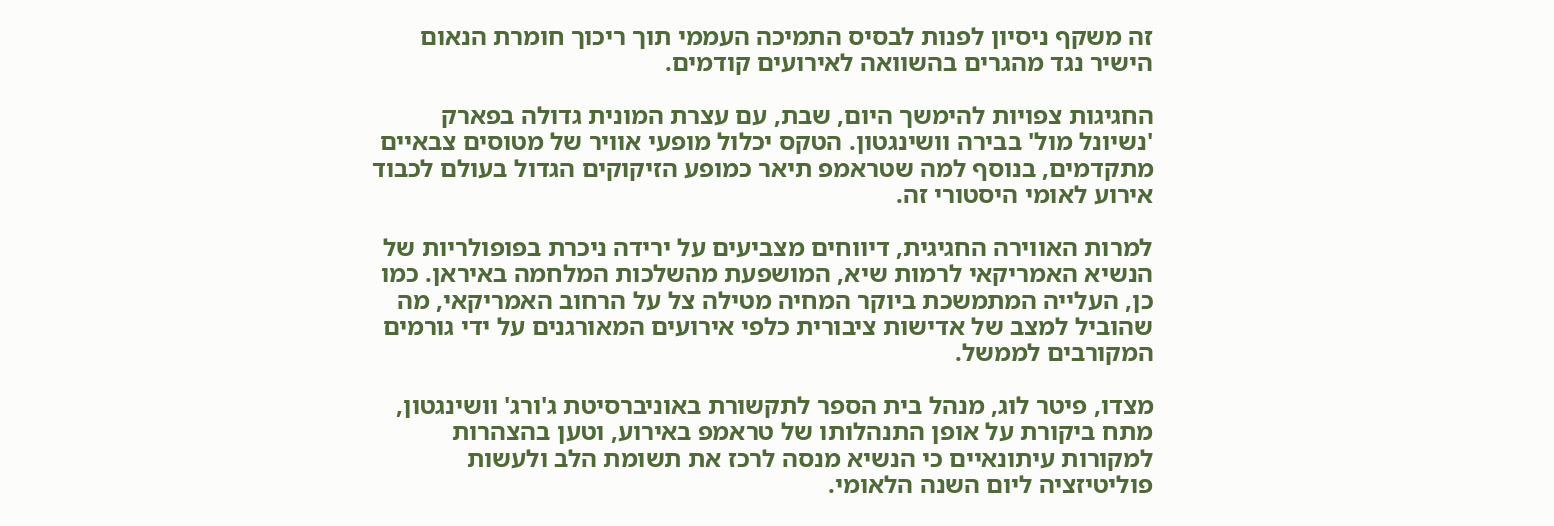זה משקף ניסיון לפנות לבסיס התמיכה העממי תוך ריכוך חומרת הנאום הישיר נגד מהגרים בהשוואה לאירועים קודמים.

החגיגות צפויות להימשך היום, שבת, עם עצרת המונית גדולה בפארק 'נשיונל מול' בבירה וושינגטון. הטקס יכלול מופעי אוויר של מטוסים צבאיים מתקדמים, בנוסף למה שטראמפ תיאר כמופע הזיקוקים הגדול בעולם לכבוד אירוע לאומי היסטורי זה.

למרות האווירה החגיגית, דיווחים מצביעים על ירידה ניכרת בפופולריות של הנשיא האמריקאי לרמות שיא, המושפעת מהשלכות המלחמה באיראן. כמו כן, העלייה המתמשכת ביוקר המחיה מטילה צל על הרחוב האמריקאי, מה שהוביל למצב של אדישות ציבורית כלפי אירועים המאורגנים על ידי גורמים המקורבים לממשל.

מצדו, פיטר לוג, מנהל בית הספר לתקשורת באוניברסיטת ג'ורג' וושינגטון, מתח ביקורת על אופן התנהלותו של טראמפ באירוע, וטען בהצהרות למקורות עיתונאיים כי הנשיא מנסה לרכז את תשומת הלב ולעשות פוליטיזציה ליום השנה הלאומי.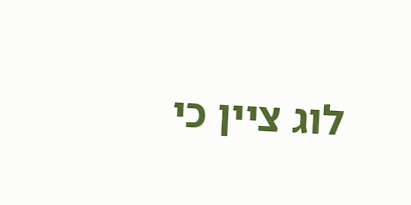לוג ציין כי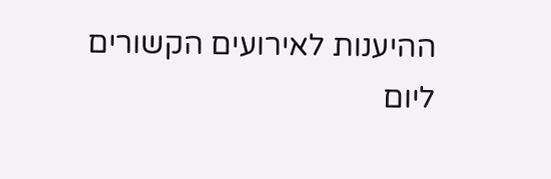ההיענות לאירועים הקשורים ליום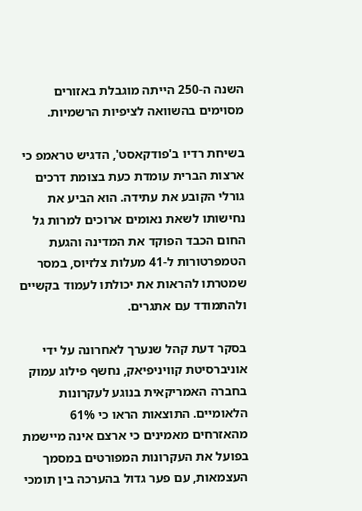השנה ה-250 הייתה מוגבלת באזורים מסוימים בהשוואה לציפיות הרשמיות.

בשיחת רדיו ב'פודקאסט', הדגיש טראמפ כי ארצות הברית עומדת כעת בצומת דרכים גורלי הקובע את עתידה. הוא הביע את נחישותו לשאת נאומים ארוכים למרות גל החום הכבד הפוקד את המדינה והגעת הטמפרטורות ל-41 מעלות צלזיוס, במסר שמטרתו להראות את יכולתו לעמוד בקשיים ולהתמודד עם אתגרים.

בסקר דעת קהל שנערך לאחרונה על ידי אוניברסיטת קוויניפיאק, נחשף פילוג עמוק בחברה האמריקאית בנוגע לעקרונות הלאומיים. התוצאות הראו כי 61% מהאזרחים מאמינים כי ארצם אינה מיישמת בפועל את העקרונות המפורטים במסמך העצמאות, עם פער גדול בהערכה בין תומכי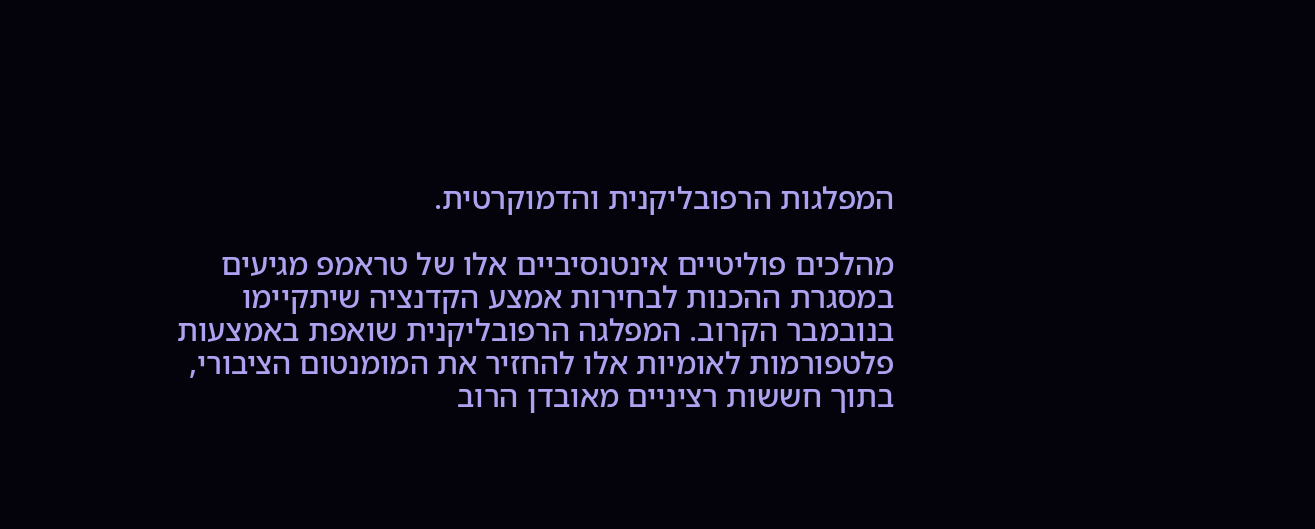המפלגות הרפובליקנית והדמוקרטית.

מהלכים פוליטיים אינטנסיביים אלו של טראמפ מגיעים במסגרת ההכנות לבחירות אמצע הקדנציה שיתקיימו בנובמבר הקרוב. המפלגה הרפובליקנית שואפת באמצעות פלטפורמות לאומיות אלו להחזיר את המומנטום הציבורי, בתוך חששות רציניים מאובדן הרוב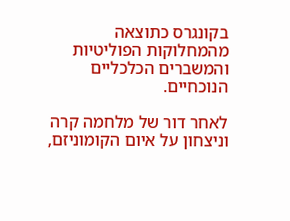בקונגרס כתוצאה מהמחלוקות הפוליטיות והמשברים הכלכליים הנוכחיים.

לאחר דור של מלחמה קרה וניצחון על איום הקומוניזם,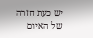יש כעת חזרה של האיום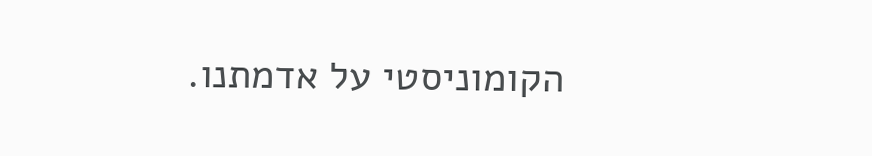הקומוניסטי על אדמתנו.